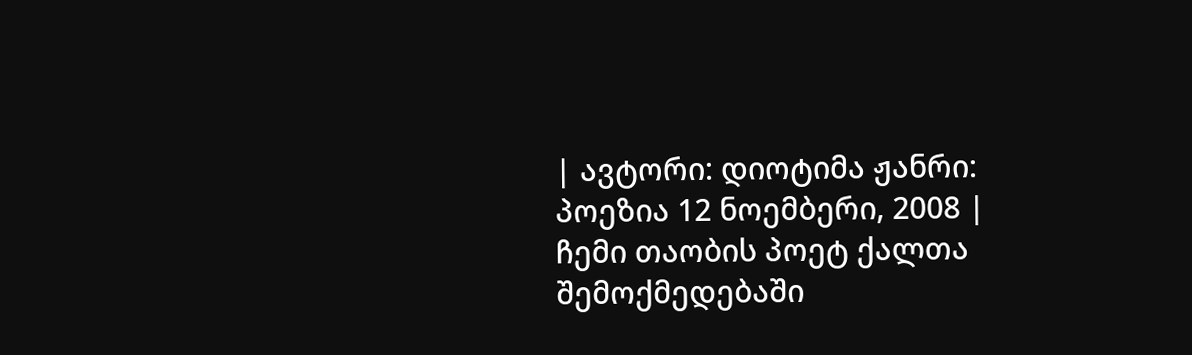| ავტორი: დიოტიმა ჟანრი: პოეზია 12 ნოემბერი, 2008 |
ჩემი თაობის პოეტ ქალთა შემოქმედებაში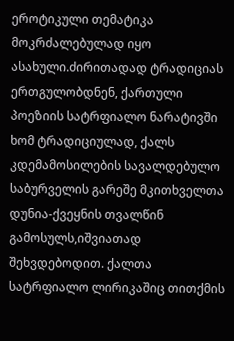ეროტიკული თემატიკა მოკრძალებულად იყო ასახული.ძირითადად ტრადიციას ერთგულობდნენ, ქართული პოეზიის სატრფიალო ნარატივში ხომ ტრადიციულად, ქალს კდემამოსილების სავალდებულო საბურველის გარეშე მკითხველთა დუნია-ქვეყნის თვალწინ გამოსულს,იშვიათად შეხვდებოდით. ქალთა სატრფიალო ლირიკაშიც თითქმის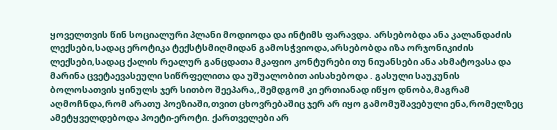ყოველთვის წინ სოციალური პლანი მოდიოდა და ინტიმს ფარავდა. არსებობდა ანა კალანდაძის ლექსები,სადაც ეროტიკა ტექსტსმიღმიდან გამოსჭვიოდა,არსებობდა იზა ორჯონიკიძის ლექსები,სადაც ქალის რეალურ განცდათა მკაფიო კონტურები თუ ნიუანსები ანა ახმატოვასა და მარინა ცვეტაევასეული სიწრფელითა და უშუალობით აისახებოდა . გასული საუკუნის ბოლოსათვის ყინულს ჯერ სითბო შეეპარა,,შემდგომ კი ერთიანად იწყო დნობა,მაგრამ აღმოჩნდა,რომ არათუ პოეზიაში,თვით ცხოვრებაშიც ჯერ არ იყო გამომუშავებული ენა,რომელზეც ამეტყველდებოდა პოეტი-ეროტი. ქართველები არ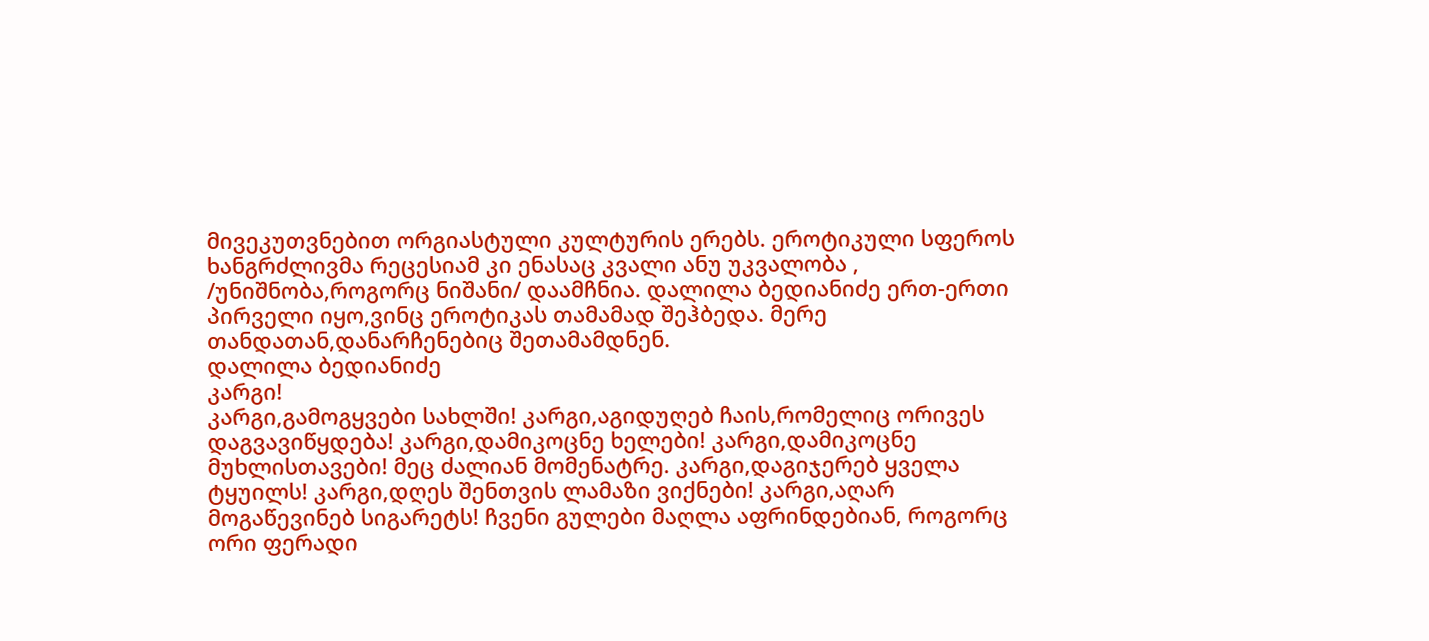მივეკუთვნებით ორგიასტული კულტურის ერებს. ეროტიკული სფეროს ხანგრძლივმა რეცესიამ კი ენასაც კვალი ანუ უკვალობა , /უნიშნობა,როგორც ნიშანი/ დაამჩნია. დალილა ბედიანიძე ერთ-ერთი პირველი იყო,ვინც ეროტიკას თამამად შეჰბედა. მერე თანდათან,დანარჩენებიც შეთამამდნენ.
დალილა ბედიანიძე
კარგი!
კარგი,გამოგყვები სახლში! კარგი,აგიდუღებ ჩაის,რომელიც ორივეს დაგვავიწყდება! კარგი,დამიკოცნე ხელები! კარგი,დამიკოცნე მუხლისთავები! მეც ძალიან მომენატრე. კარგი,დაგიჯერებ ყველა ტყუილს! კარგი,დღეს შენთვის ლამაზი ვიქნები! კარგი,აღარ მოგაწევინებ სიგარეტს! ჩვენი გულები მაღლა აფრინდებიან, როგორც ორი ფერადი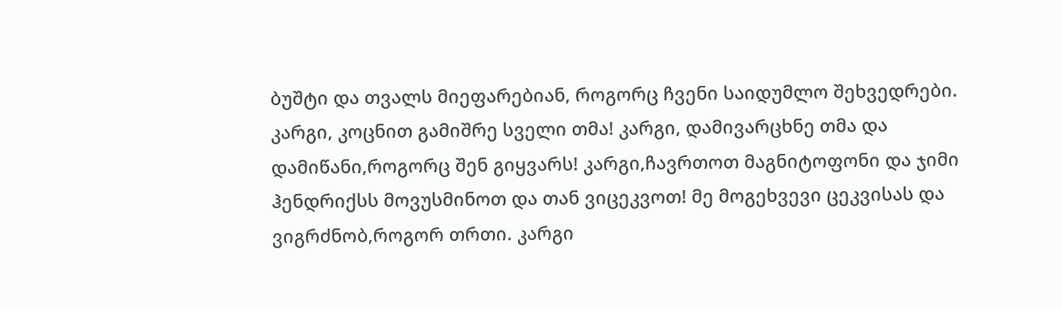ბუშტი და თვალს მიეფარებიან, როგორც ჩვენი საიდუმლო შეხვედრები. კარგი, კოცნით გამიშრე სველი თმა! კარგი, დამივარცხნე თმა და დამიწანი,როგორც შენ გიყვარს! კარგი,ჩავრთოთ მაგნიტოფონი და ჯიმი ჰენდრიქსს მოვუსმინოთ და თან ვიცეკვოთ! მე მოგეხვევი ცეკვისას და ვიგრძნობ,როგორ თრთი. კარგი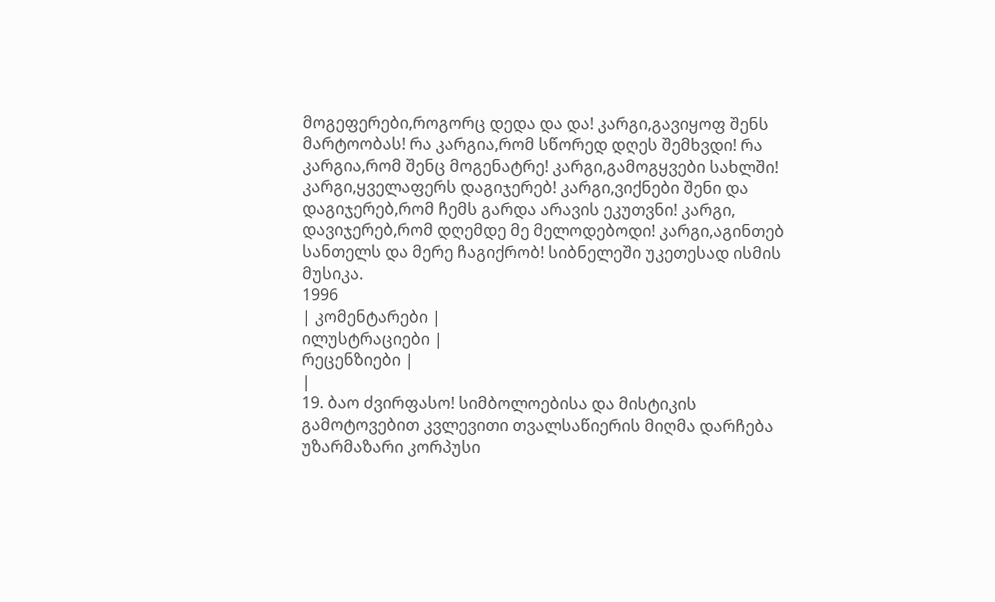მოგეფერები,როგორც დედა და და! კარგი,გავიყოფ შენს მარტოობას! რა კარგია,რომ სწორედ დღეს შემხვდი! რა კარგია,რომ შენც მოგენატრე! კარგი,გამოგყვები სახლში! კარგი,ყველაფერს დაგიჯერებ! კარგი,ვიქნები შენი და დაგიჯერებ,რომ ჩემს გარდა არავის ეკუთვნი! კარგი, დავიჯერებ,რომ დღემდე მე მელოდებოდი! კარგი,აგინთებ სანთელს და მერე ჩაგიქრობ! სიბნელეში უკეთესად ისმის მუსიკა.
1996
| კომენტარები |
ილუსტრაციები |
რეცენზიები |
|
19. ბაო ძვირფასო! სიმბოლოებისა და მისტიკის გამოტოვებით კვლევითი თვალსაწიერის მიღმა დარჩება უზარმაზარი კორპუსი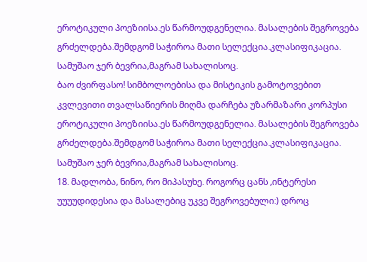ეროტიკული პოეზიისა.ეს წარმოუდგენელია. მასალების შეგროვება გრძელდება.შემდგომ საჭიროა მათი სელექცია.კლასიფიკაცია. სამუშაო ჯერ ბევრია,მაგრამ სახალისოც.
ბაო ძვირფასო! სიმბოლოებისა და მისტიკის გამოტოვებით კვლევითი თვალსაწიერის მიღმა დარჩება უზარმაზარი კორპუსი ეროტიკული პოეზიისა.ეს წარმოუდგენელია. მასალების შეგროვება გრძელდება.შემდგომ საჭიროა მათი სელექცია.კლასიფიკაცია. სამუშაო ჯერ ბევრია,მაგრამ სახალისოც.
18. მადლობა, ნინო, რო მიპასუხე. როგორც ცანს ,ინტერესი უუუუდიდესია და მასალებიც უკვე შეგროვებული:) დროც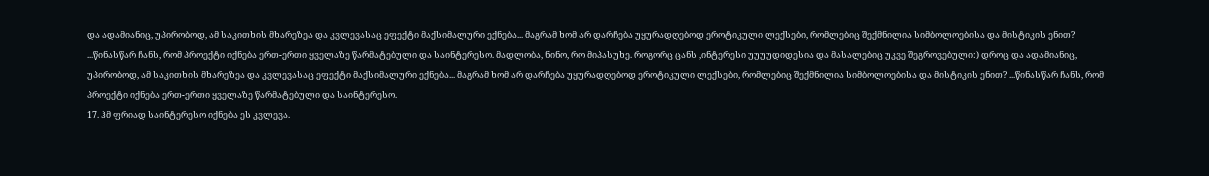და ადამიანიც, უპირობოდ, ამ საკითხის მხარეზეა და კვლევასაც ეფექტი მაქსიმალური ექნება... მაგრამ ხომ არ დარჩება უყურადღებოდ ეროტიკული ლექსები, რომლებიც შექმნილია სიმბოლოებისა და მისტიკის ენით? ...წინასწარ ჩანს, რომ პროექტი იქნება ერთ-ერთი ყველაზე წარმატებული და საინტერესო. მადლობა, ნინო, რო მიპასუხე. როგორც ცანს ,ინტერესი უუუუდიდესია და მასალებიც უკვე შეგროვებული:) დროც და ადამიანიც, უპირობოდ, ამ საკითხის მხარეზეა და კვლევასაც ეფექტი მაქსიმალური ექნება... მაგრამ ხომ არ დარჩება უყურადღებოდ ეროტიკული ლექსები, რომლებიც შექმნილია სიმბოლოებისა და მისტიკის ენით? ...წინასწარ ჩანს, რომ პროექტი იქნება ერთ-ერთი ყველაზე წარმატებული და საინტერესო.
17. ჰმ ფრიად საინტერესო იქნება ეს კვლევა.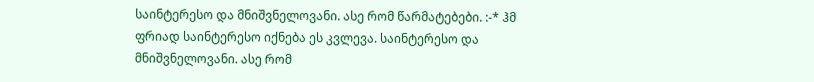საინტერესო და მნიშვნელოვანი. ასე რომ წარმატებები. :-* ჰმ ფრიად საინტერესო იქნება ეს კვლევა. საინტერესო და მნიშვნელოვანი. ასე რომ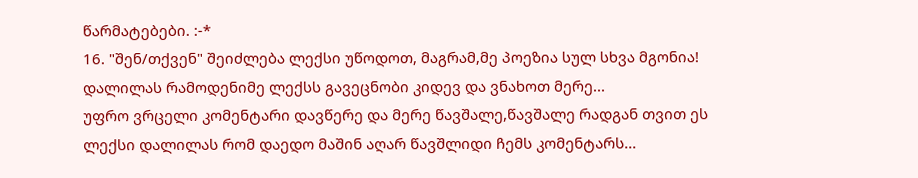წარმატებები. :-*
16. "შენ/თქვენ" შეიძლება ლექსი უწოდოთ, მაგრამ,მე პოეზია სულ სხვა მგონია!
დალილას რამოდენიმე ლექსს გავეცნობი კიდევ და ვნახოთ მერე...
უფრო ვრცელი კომენტარი დავწერე და მერე წავშალე,წავშალე რადგან თვით ეს ლექსი დალილას რომ დაედო მაშინ აღარ წავშლიდი ჩემს კომენტარს...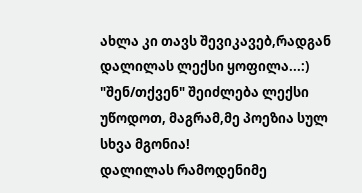ახლა კი თავს შევიკავებ,რადგან დალილას ლექსი ყოფილა...:)
"შენ/თქვენ" შეიძლება ლექსი უწოდოთ, მაგრამ,მე პოეზია სულ სხვა მგონია!
დალილას რამოდენიმე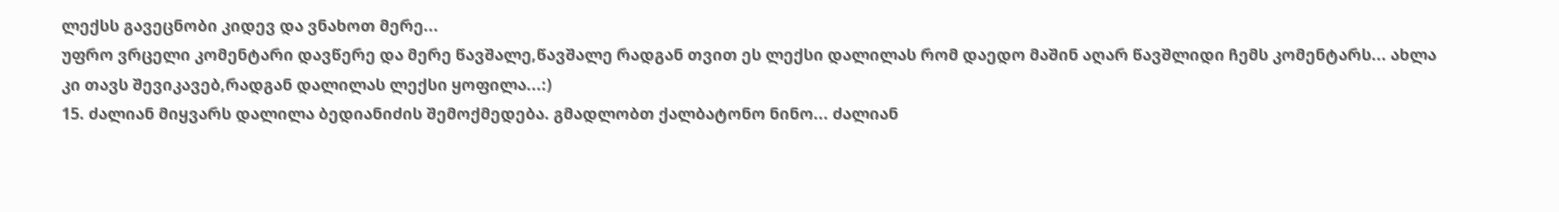ლექსს გავეცნობი კიდევ და ვნახოთ მერე...
უფრო ვრცელი კომენტარი დავწერე და მერე წავშალე,წავშალე რადგან თვით ეს ლექსი დალილას რომ დაედო მაშინ აღარ წავშლიდი ჩემს კომენტარს... ახლა კი თავს შევიკავებ,რადგან დალილას ლექსი ყოფილა...:)
15. ძალიან მიყვარს დალილა ბედიანიძის შემოქმედება. გმადლობთ ქალბატონო ნინო... ძალიან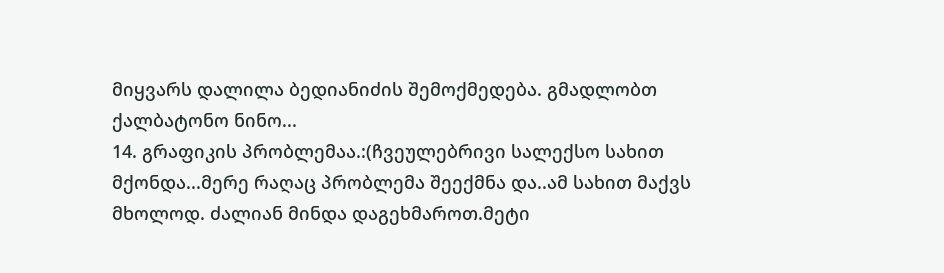მიყვარს დალილა ბედიანიძის შემოქმედება. გმადლობთ ქალბატონო ნინო...
14. გრაფიკის პრობლემაა.:(ჩვეულებრივი სალექსო სახით მქონდა...მერე რაღაც პრობლემა შეექმნა და..ამ სახით მაქვს მხოლოდ. ძალიან მინდა დაგეხმაროთ.მეტი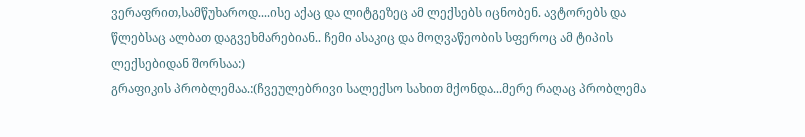ვერაფრით,სამწუხაროდ....ისე აქაც და ლიტგეზეც ამ ლექსებს იცნობენ. ავტორებს და წლებსაც ალბათ დაგვეხმარებიან.. ჩემი ასაკიც და მოღვაწეობის სფეროც ამ ტიპის ლექსებიდან შორსაა:)
გრაფიკის პრობლემაა.:(ჩვეულებრივი სალექსო სახით მქონდა...მერე რაღაც პრობლემა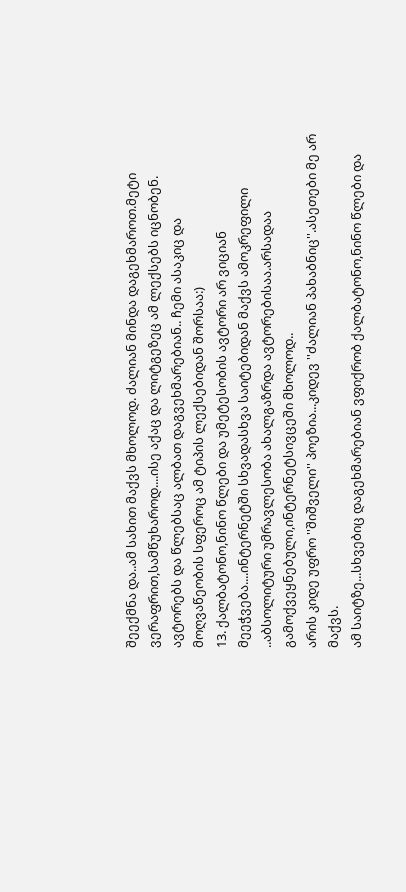შეექმნა და..ამ სახით მაქვს მხოლოდ. ძალიან მინდა დაგეხმაროთ.მეტი ვერაფრით,სამწუხაროდ....ისე აქაც და ლიტგეზეც ამ ლექსებს იცნობენ. ავტორებს და წლებსაც ალბათ დაგვეხმარებიან.. ჩემი ასაკიც და მოღვაწეობის სფეროც ამ ტიპის ლექსებიდან შორსაა:)
13. ქალბატონო,ნინო წლები და უმეტესობის ავტორი არ ვიციან მეეჭვება....ინტერნეტში სხვადასხვა საიტებიდან მაქვს ამოკრეფილი ..აბსოლიტური უმრავლესობა ახალგაზრდა ავტორებისაა.არსადაა გამოქვეყნებული,ინტერნეტსივცეში მხოლოდ..
არის კიდე უფრო ''შიშველი'' პოეზია...კიდევ ''ძალიან პახაბნიც''.ასეთები მე არ მაქვს.
ამ საიტზე...სხვებიც დაგეხმარებიან ვფიქრობ ქალბატონო,ნინო წლები და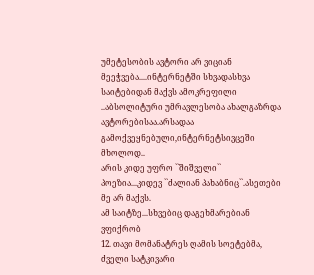უმეტესობის ავტორი არ ვიციან მეეჭვება....ინტერნეტში სხვადასხვა საიტებიდან მაქვს ამოკრეფილი ..აბსოლიტური უმრავლესობა ახალგაზრდა ავტორებისაა.არსადაა გამოქვეყნებული,ინტერნეტსივცეში მხოლოდ..
არის კიდე უფრო ``შიშველი`` პოეზია...კიდევ ``ძალიან პახაბნიც``.ასეთები მე არ მაქვს.
ამ საიტზე...სხვებიც დაგეხმარებიან ვფიქრობ
12. თავი მომანატრეს ღამის სოეტებმა, ძველი სატკივარი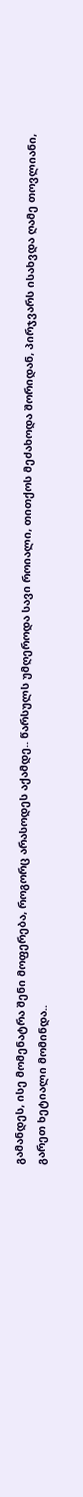გამანდეს, ისე მომენატრა შენი მოფერება, როგორც არასოდეს აქამდე.. წარსულს უმღეროდა სავი როიალი, თითქოს მეძახოდა შორიდან, პირჯვარს ისახვდა ღამე თოვლიანი, გარეთ ხეტიალი მომინდა..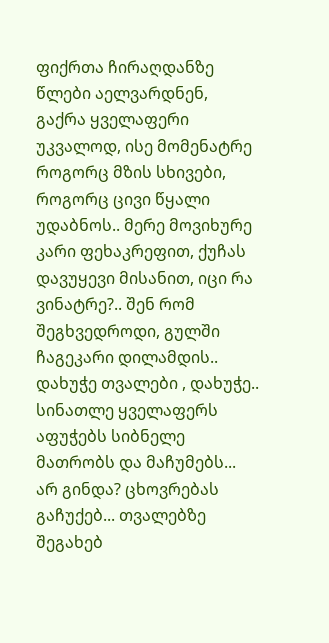ფიქრთა ჩირაღდანზე წლები აელვარდნენ, გაქრა ყველაფერი უკვალოდ, ისე მომენატრე როგორც მზის სხივები, როგორც ცივი წყალი უდაბნოს.. მერე მოვიხურე კარი ფეხაკრეფით, ქუჩას დავუყევი მისანით, იცი რა ვინატრე?.. შენ რომ შეგხვედროდი, გულში ჩაგეკარი დილამდის..
დახუჭე თვალები , დახუჭე.. სინათლე ყველაფერს აფუჭებს სიბნელე მათრობს და მაჩუმებს... არ გინდა? ცხოვრებას გაჩუქებ... თვალებზე შეგახებ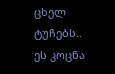ცხელ ტუჩებს.. ეს კოცნა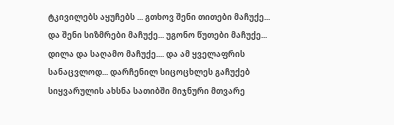ტკივილებს აყუჩებს ... გთხოვ შენი თითები მაჩუქე... და შენი სიზმრები მაჩუქე... უგონო წუთები მაჩუქე... დილა და საღამო მაჩუქე.... და ამ ყველაფრის სანაცვლოდ... დარჩენილ სიცოცხლეს გაჩუქებ
სიყვარულის ახსნა სათიბში მიჯნური მთვარე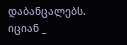დაბანცალებს. იციან _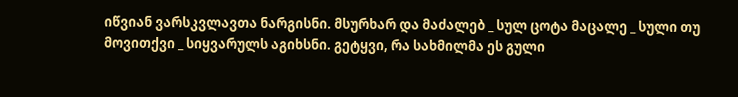იწვიან ვარსკვლავთა ნარგისნი. მსურხარ და მაძალებ _ სულ ცოტა მაცალე _ სული თუ მოვითქვი _ სიყვარულს აგიხსნი. გეტყვი, რა სახმილმა ეს გული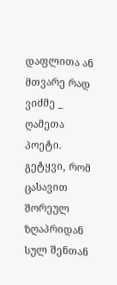დაფლითა ან მთვარე რად ვიძმე _ ღამეთა პოეტი. გეტყვი, რომ ცასავით შორეულ ზღაპრიდან სულ შენთან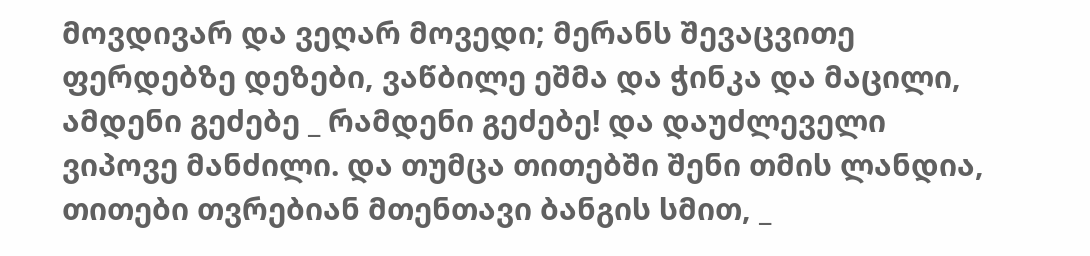მოვდივარ და ვეღარ მოვედი; მერანს შევაცვითე ფერდებზე დეზები, ვაწბილე ეშმა და ჭინკა და მაცილი, ამდენი გეძებე _ რამდენი გეძებე! და დაუძლეველი ვიპოვე მანძილი. და თუმცა თითებში შენი თმის ლანდია, თითები თვრებიან მთენთავი ბანგის სმით, _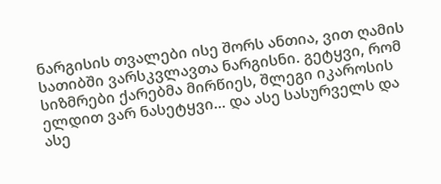ნარგისის თვალები ისე შორს ანთია, ვით ღამის სათიბში ვარსკვლავთა ნარგისნი. გეტყვი, რომ სიზმრები ქარებმა მირწიეს, შლეგი იკაროსის ელდით ვარ ნასეტყვი... და ასე სასურველს და ასე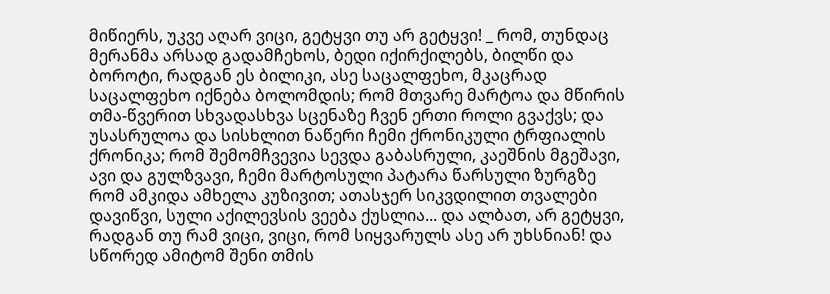მიწიერს, უკვე აღარ ვიცი, გეტყვი თუ არ გეტყვი! _ რომ, თუნდაც მერანმა არსად გადამჩეხოს, ბედი იქირქილებს, ბილწი და ბოროტი, რადგან ეს ბილიკი, ასე საცალფეხო, მკაცრად საცალფეხო იქნება ბოლომდის; რომ მთვარე მარტოა და მწირის თმა-წვერით სხვადასხვა სცენაზე ჩვენ ერთი როლი გვაქვს; და უსასრულოა და სისხლით ნაწერი ჩემი ქრონიკული ტრფიალის ქრონიკა; რომ შემომჩვევია სევდა გაბასრული, კაეშნის მგეშავი, ავი და გულზვავი, ჩემი მარტოსული პატარა წარსული ზურგზე რომ ამკიდა ამხელა კუზივით; ათასჯერ სიკვდილით თვალები დავიწვი, სული აქილევსის ვეება ქუსლია... და ალბათ, არ გეტყვი, რადგან თუ რამ ვიცი, ვიცი, რომ სიყვარულს ასე არ უხსნიან! და სწორედ ამიტომ შენი თმის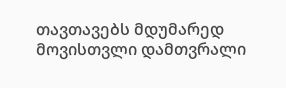თავთავებს მდუმარედ მოვისთვლი დამთვრალი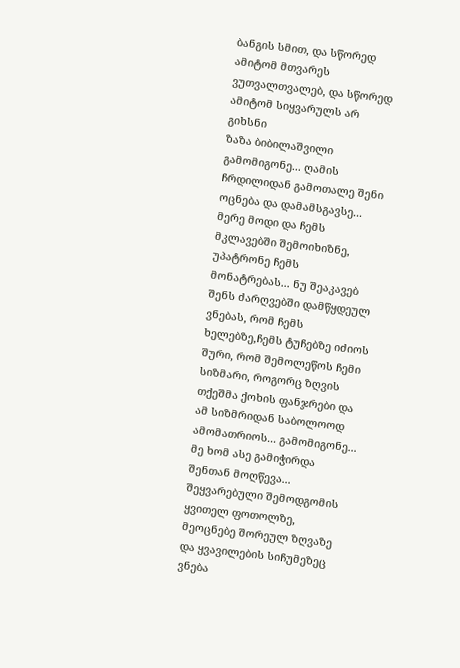ბანგის სმით, და სწორედ ამიტომ მთვარეს ვუთვალთვალებ, და სწორედ ამიტომ სიყვარულს არ გიხსნი
ზაზა ბიბილაშვილი
გამომიგონე... ღამის ჩრდილიდან გამოთალე შენი ოცნება და დამამსგავსე... მერე მოდი და ჩემს მკლავებში შემოიხიზნე, უპატრონე ჩემს მონატრებას... ნუ შეაკავებ შენს ძარღვებში დამწყდეულ ვნებას, რომ ჩემს ხელებზე,ჩემს ტუჩებზე იძიოს შური, რომ შემოლეწოს ჩემი სიზმარი, როგორც ზღვის თქეშმა ქოხის ფანჯრები და ამ სიზმრიდან საბოლოოდ ამომათრიოს... გამომიგონე... მე ხომ ასე გამიჭირდა შენთან მოღწევა... შეყვარებული შემოდგომის ყვითელ ფოთოლზე, მეოცნებე შორეულ ზღვაზე და ყვავილების სიჩუმეზეც ვნება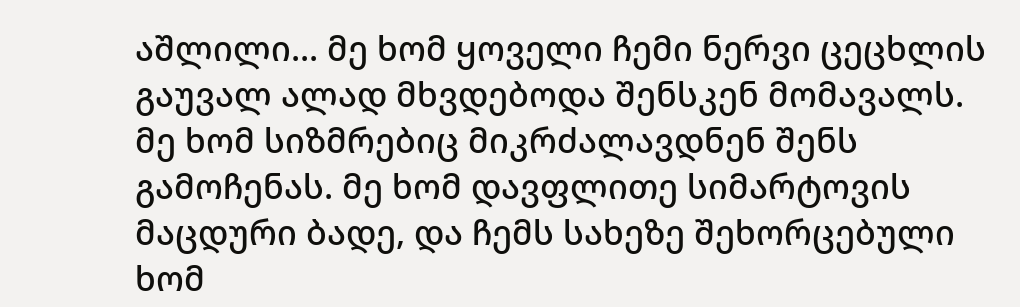აშლილი... მე ხომ ყოველი ჩემი ნერვი ცეცხლის გაუვალ ალად მხვდებოდა შენსკენ მომავალს. მე ხომ სიზმრებიც მიკრძალავდნენ შენს გამოჩენას. მე ხომ დავფლითე სიმარტოვის მაცდური ბადე, და ჩემს სახეზე შეხორცებული ხომ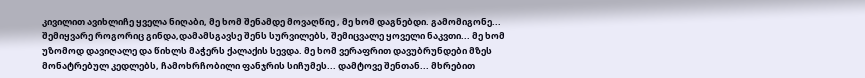კივილით ავიხლიჩე ყველა ნიღაბი, მე ხომ შენამდე მოვაღწიე , მე ხომ დაგნებდი. გამომიგონე... შემიყვარე როგორიც გინდა,დამამსგავსე შენს სურვილებს, შემიცვალე ყოველი ნაკვთი... მე ხომ უზომოდ დავიღალე და წიხლს მაჭერს ქალაქის სევდა. მე ხომ ვერაფრით დავუბრუნდები მზეს მონატრებულ კედლებს, ჩამოხრჩობილი ფანჯრის სიჩუმეს... დამტოვე შენთან... მხრებით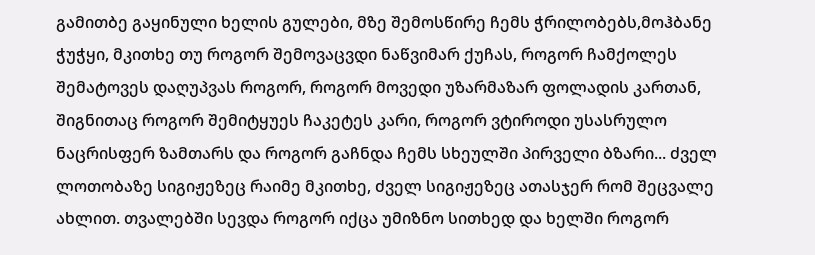გამითბე გაყინული ხელის გულები, მზე შემოსწირე ჩემს ჭრილობებს,მოჰბანე ჭუჭყი, მკითხე თუ როგორ შემოვაცვდი ნაწვიმარ ქუჩას, როგორ ჩამქოლეს შემატოვეს დაღუპვას როგორ, როგორ მოვედი უზარმაზარ ფოლადის კართან, შიგნითაც როგორ შემიტყუეს ჩაკეტეს კარი, როგორ ვტიროდი უსასრულო ნაცრისფერ ზამთარს და როგორ გაჩნდა ჩემს სხეულში პირველი ბზარი... ძველ ლოთობაზე სიგიჟეზეც რაიმე მკითხე, ძველ სიგიჟეზეც ათასჯერ რომ შეცვალე ახლით. თვალებში სევდა როგორ იქცა უმიზნო სითხედ და ხელში როგორ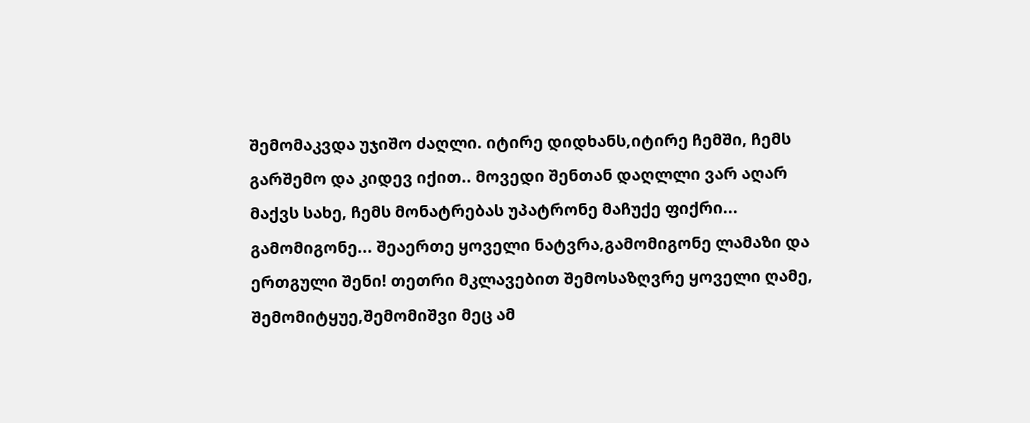შემომაკვდა უჯიშო ძაღლი. იტირე დიდხანს,იტირე ჩემში, ჩემს გარშემო და კიდევ იქით.. მოვედი შენთან დაღლლი ვარ აღარ მაქვს სახე, ჩემს მონატრებას უპატრონე მაჩუქე ფიქრი... გამომიგონე... შეაერთე ყოველი ნატვრა,გამომიგონე ლამაზი და ერთგული შენი! თეთრი მკლავებით შემოსაზღვრე ყოველი ღამე, შემომიტყუე,შემომიშვი მეც ამ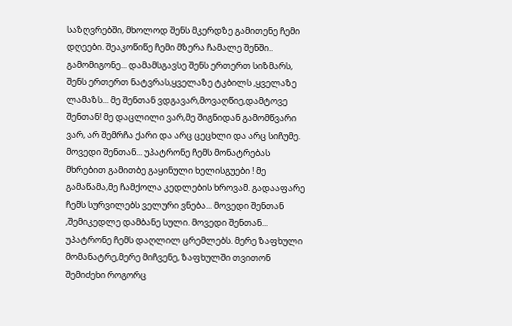საზღვრებში, მხოლოდ შენს მკერდზე გამითენე ჩემი დღეები. შეაკოწიწე ჩემი მზერა ჩამალე შენში.. გამომიგონე... დამამსგავსე შენს ერთერთ სიზმარს, შენს ერთერთ ნატვრას,ყველაზე ტკბილს ,ყველაზე ლამაზს... მე შენთან ვდგავარ,მოვაღწიე,დამტოვე შენთან! მე დაცლილი ვარ,მე შიგნიდან გამომწვარი ვარ, არ შემრჩა ქარი და არც ცეცხლი და არც სიჩუმე. მოვედი შენთან... უპატრონე ჩემს მონატრებას მხრებით გამითბე გაყინული ხელისგუები ! მე გამაწამა,მე ჩამქოლა კედლების ხროვამ. გადააფარე ჩემს სურვილებს ველური ვნება... მოვედი შენთან ,შემიკედლე დამბანე სული. მოვედი შენთან... უპატრონე ჩემს დაღლილ ცრემლებს. მერე ზაფხული მომანატრე,მერე მიჩვენე, ზაფხულში თვითონ შემიძეხი როგორც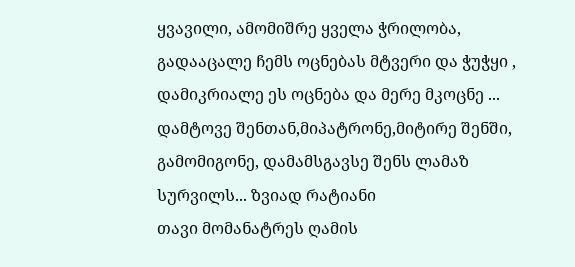ყვავილი, ამომიშრე ყველა ჭრილობა, გადააცალე ჩემს ოცნებას მტვერი და ჭუჭყი , დამიკრიალე ეს ოცნება და მერე მკოცნე ... დამტოვე შენთან,მიპატრონე,მიტირე შენში, გამომიგონე, დამამსგავსე შენს ლამაზ სურვილს... ზვიად რატიანი
თავი მომანატრეს ღამის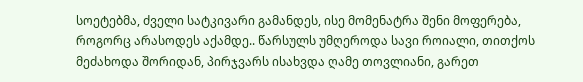სოეტებმა, ძველი სატკივარი გამანდეს, ისე მომენატრა შენი მოფერება, როგორც არასოდეს აქამდე.. წარსულს უმღეროდა სავი როიალი, თითქოს მეძახოდა შორიდან, პირჯვარს ისახვდა ღამე თოვლიანი, გარეთ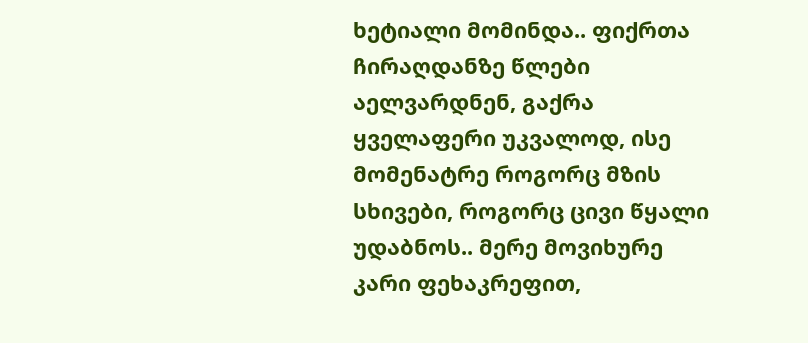ხეტიალი მომინდა.. ფიქრთა ჩირაღდანზე წლები აელვარდნენ, გაქრა ყველაფერი უკვალოდ, ისე მომენატრე როგორც მზის სხივები, როგორც ცივი წყალი უდაბნოს.. მერე მოვიხურე კარი ფეხაკრეფით,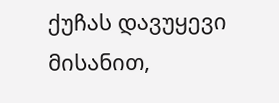ქუჩას დავუყევი მისანით,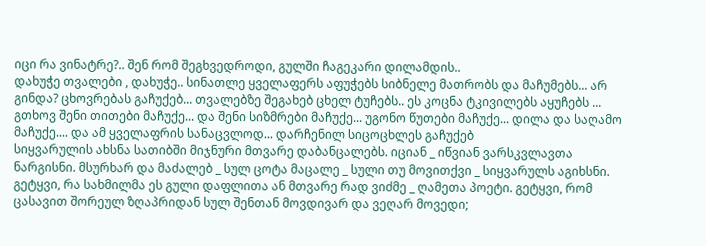იცი რა ვინატრე?.. შენ რომ შეგხვედროდი, გულში ჩაგეკარი დილამდის..
დახუჭე თვალები , დახუჭე.. სინათლე ყველაფერს აფუჭებს სიბნელე მათრობს და მაჩუმებს... არ გინდა? ცხოვრებას გაჩუქებ... თვალებზე შეგახებ ცხელ ტუჩებს.. ეს კოცნა ტკივილებს აყუჩებს ... გთხოვ შენი თითები მაჩუქე... და შენი სიზმრები მაჩუქე... უგონო წუთები მაჩუქე... დილა და საღამო მაჩუქე.... და ამ ყველაფრის სანაცვლოდ... დარჩენილ სიცოცხლეს გაჩუქებ
სიყვარულის ახსნა სათიბში მიჯნური მთვარე დაბანცალებს. იციან _ იწვიან ვარსკვლავთა ნარგისნი. მსურხარ და მაძალებ _ სულ ცოტა მაცალე _ სული თუ მოვითქვი _ სიყვარულს აგიხსნი. გეტყვი, რა სახმილმა ეს გული დაფლითა ან მთვარე რად ვიძმე _ ღამეთა პოეტი. გეტყვი, რომ ცასავით შორეულ ზღაპრიდან სულ შენთან მოვდივარ და ვეღარ მოვედი;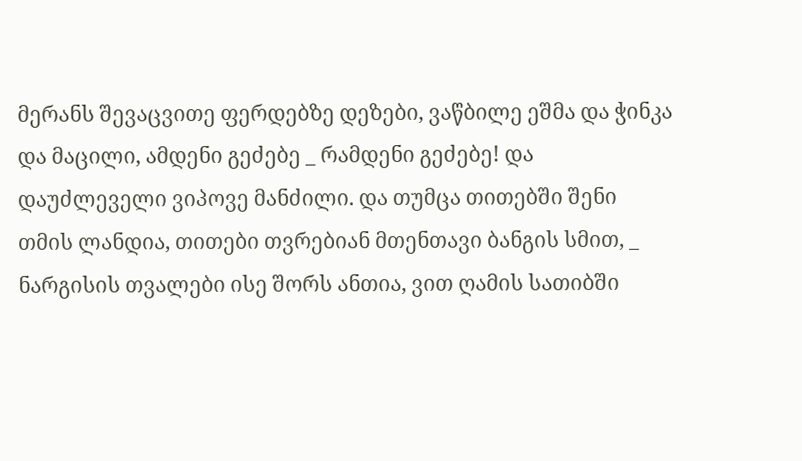მერანს შევაცვითე ფერდებზე დეზები, ვაწბილე ეშმა და ჭინკა და მაცილი, ამდენი გეძებე _ რამდენი გეძებე! და დაუძლეველი ვიპოვე მანძილი. და თუმცა თითებში შენი თმის ლანდია, თითები თვრებიან მთენთავი ბანგის სმით, _ ნარგისის თვალები ისე შორს ანთია, ვით ღამის სათიბში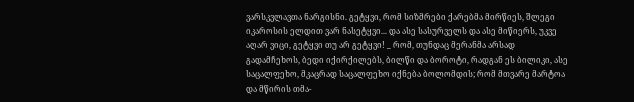ვარსკვლავთა ნარგისნი. გეტყვი, რომ სიზმრები ქარებმა მირწიეს, შლეგი იკაროსის ელდით ვარ ნასეტყვი... და ასე სასურველს და ასე მიწიერს, უკვე აღარ ვიცი, გეტყვი თუ არ გეტყვი! _ რომ, თუნდაც მერანმა არსად გადამჩეხოს, ბედი იქირქილებს, ბილწი და ბოროტი, რადგან ეს ბილიკი, ასე საცალფეხო, მკაცრად საცალფეხო იქნება ბოლომდის; რომ მთვარე მარტოა და მწირის თმა-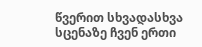წვერით სხვადასხვა სცენაზე ჩვენ ერთი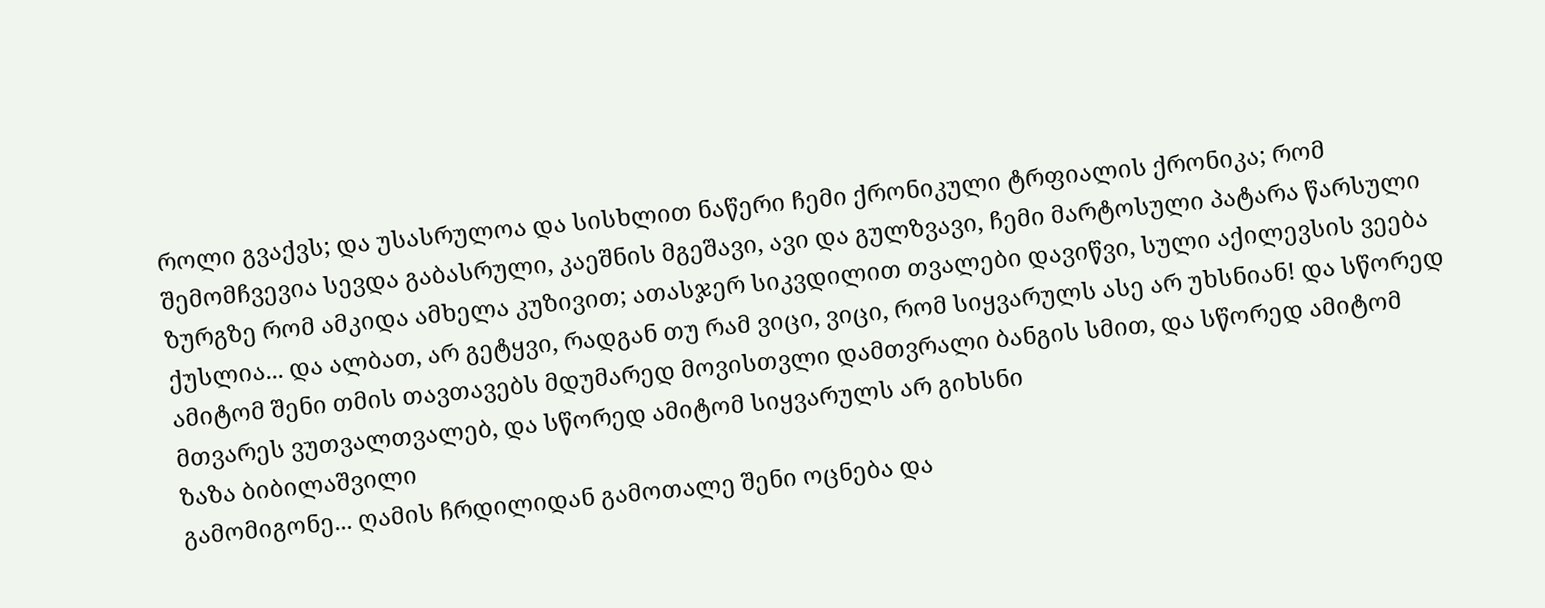როლი გვაქვს; და უსასრულოა და სისხლით ნაწერი ჩემი ქრონიკული ტრფიალის ქრონიკა; რომ შემომჩვევია სევდა გაბასრული, კაეშნის მგეშავი, ავი და გულზვავი, ჩემი მარტოსული პატარა წარსული ზურგზე რომ ამკიდა ამხელა კუზივით; ათასჯერ სიკვდილით თვალები დავიწვი, სული აქილევსის ვეება ქუსლია... და ალბათ, არ გეტყვი, რადგან თუ რამ ვიცი, ვიცი, რომ სიყვარულს ასე არ უხსნიან! და სწორედ ამიტომ შენი თმის თავთავებს მდუმარედ მოვისთვლი დამთვრალი ბანგის სმით, და სწორედ ამიტომ მთვარეს ვუთვალთვალებ, და სწორედ ამიტომ სიყვარულს არ გიხსნი
ზაზა ბიბილაშვილი
გამომიგონე... ღამის ჩრდილიდან გამოთალე შენი ოცნება და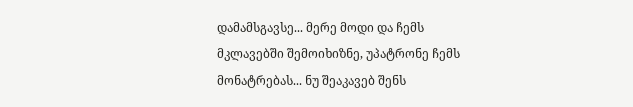დამამსგავსე... მერე მოდი და ჩემს მკლავებში შემოიხიზნე, უპატრონე ჩემს მონატრებას... ნუ შეაკავებ შენს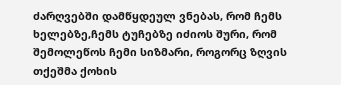ძარღვებში დამწყდეულ ვნებას, რომ ჩემს ხელებზე,ჩემს ტუჩებზე იძიოს შური, რომ შემოლეწოს ჩემი სიზმარი, როგორც ზღვის თქეშმა ქოხის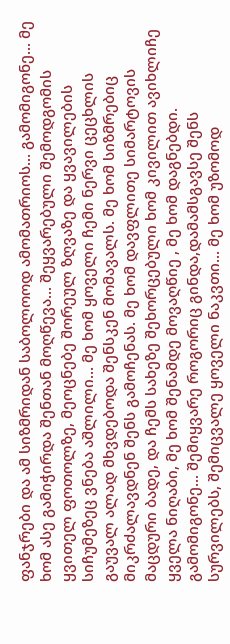ფანჯრები და ამ სიზმრიდან საბოლოოდ ამომათრიოს... გამომიგონე... მე ხომ ასე გამიჭირდა შენთან მოღწევა... შეყვარებული შემოდგომის ყვითელ ფოთოლზე, მეოცნებე შორეულ ზღვაზე და ყვავილების სიჩუმეზეც ვნება აშლილი... მე ხომ ყოველი ჩემი ნერვი ცეცხლის გაუვალ ალად მხვდებოდა შენსკენ მომავალს. მე ხომ სიზმრებიც მიკრძალავდნენ შენს გამოჩენას. მე ხომ დავფლითე სიმარტოვის მაცდური ბადე, და ჩემს სახეზე შეხორცებული ხომ კივილით ავიხლიჩე ყველა ნიღაბი, მე ხომ შენამდე მოვაღწიე , მე ხომ დაგნებდი. გამომიგონე... შემიყვარე როგორიც გინდა,დამამსგავსე შენს სურვილებს, შემიცვალე ყოველი ნაკვთი... მე ხომ უზომოდ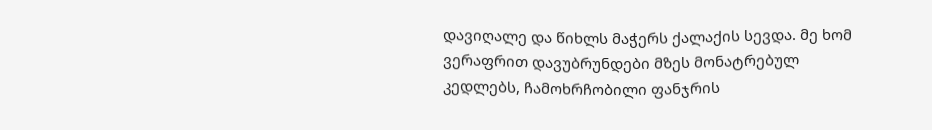დავიღალე და წიხლს მაჭერს ქალაქის სევდა. მე ხომ ვერაფრით დავუბრუნდები მზეს მონატრებულ კედლებს, ჩამოხრჩობილი ფანჯრის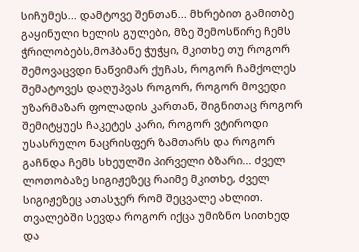სიჩუმეს... დამტოვე შენთან... მხრებით გამითბე გაყინული ხელის გულები, მზე შემოსწირე ჩემს ჭრილობებს,მოჰბანე ჭუჭყი, მკითხე თუ როგორ შემოვაცვდი ნაწვიმარ ქუჩას, როგორ ჩამქოლეს შემატოვეს დაღუპვას როგორ, როგორ მოვედი უზარმაზარ ფოლადის კართან, შიგნითაც როგორ შემიტყუეს ჩაკეტეს კარი, როგორ ვტიროდი უსასრულო ნაცრისფერ ზამთარს და როგორ გაჩნდა ჩემს სხეულში პირველი ბზარი... ძველ ლოთობაზე სიგიჟეზეც რაიმე მკითხე, ძველ სიგიჟეზეც ათასჯერ რომ შეცვალე ახლით. თვალებში სევდა როგორ იქცა უმიზნო სითხედ და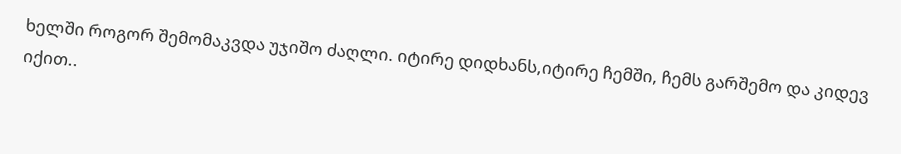ხელში როგორ შემომაკვდა უჯიშო ძაღლი. იტირე დიდხანს,იტირე ჩემში, ჩემს გარშემო და კიდევ იქით..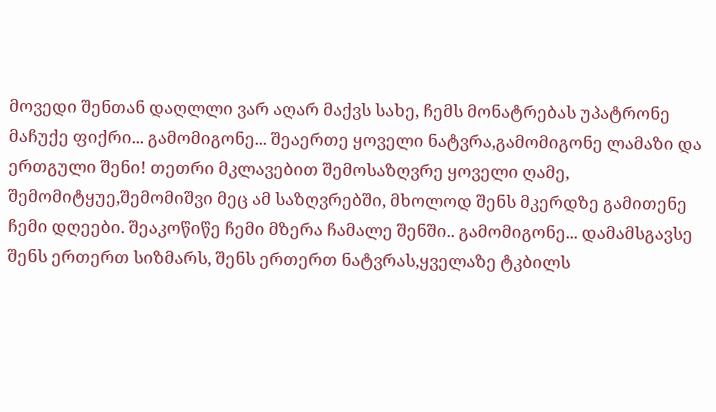მოვედი შენთან დაღლლი ვარ აღარ მაქვს სახე, ჩემს მონატრებას უპატრონე მაჩუქე ფიქრი... გამომიგონე... შეაერთე ყოველი ნატვრა,გამომიგონე ლამაზი და ერთგული შენი! თეთრი მკლავებით შემოსაზღვრე ყოველი ღამე, შემომიტყუე,შემომიშვი მეც ამ საზღვრებში, მხოლოდ შენს მკერდზე გამითენე ჩემი დღეები. შეაკოწიწე ჩემი მზერა ჩამალე შენში.. გამომიგონე... დამამსგავსე შენს ერთერთ სიზმარს, შენს ერთერთ ნატვრას,ყველაზე ტკბილს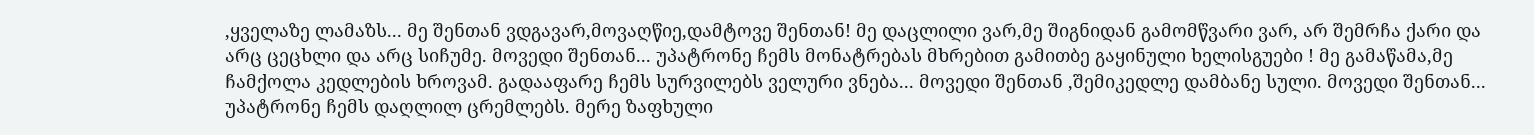,ყველაზე ლამაზს... მე შენთან ვდგავარ,მოვაღწიე,დამტოვე შენთან! მე დაცლილი ვარ,მე შიგნიდან გამომწვარი ვარ, არ შემრჩა ქარი და არც ცეცხლი და არც სიჩუმე. მოვედი შენთან... უპატრონე ჩემს მონატრებას მხრებით გამითბე გაყინული ხელისგუები ! მე გამაწამა,მე ჩამქოლა კედლების ხროვამ. გადააფარე ჩემს სურვილებს ველური ვნება... მოვედი შენთან ,შემიკედლე დამბანე სული. მოვედი შენთან... უპატრონე ჩემს დაღლილ ცრემლებს. მერე ზაფხული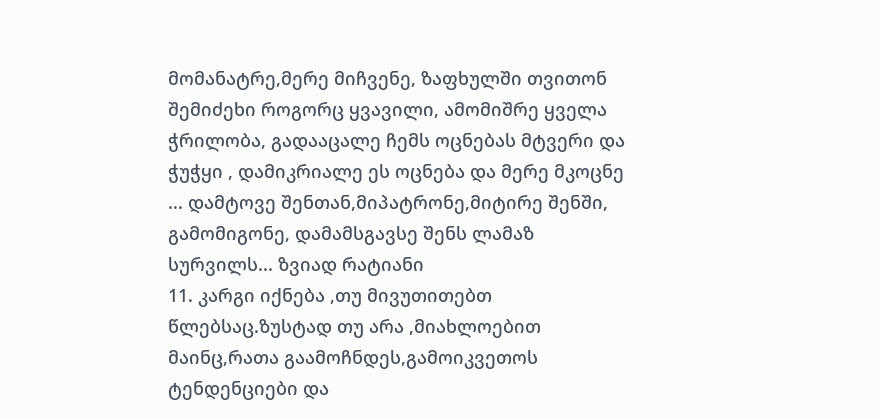მომანატრე,მერე მიჩვენე, ზაფხულში თვითონ შემიძეხი როგორც ყვავილი, ამომიშრე ყველა ჭრილობა, გადააცალე ჩემს ოცნებას მტვერი და ჭუჭყი , დამიკრიალე ეს ოცნება და მერე მკოცნე ... დამტოვე შენთან,მიპატრონე,მიტირე შენში, გამომიგონე, დამამსგავსე შენს ლამაზ სურვილს... ზვიად რატიანი
11. კარგი იქნება ,თუ მივუთითებთ წლებსაც.ზუსტად თუ არა ,მიახლოებით მაინც,რათა გაამოჩნდეს,გამოიკვეთოს ტენდენციები და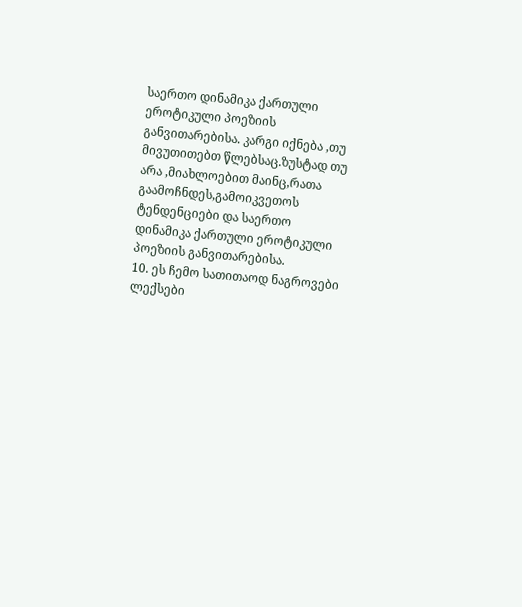საერთო დინამიკა ქართული ეროტიკული პოეზიის განვითარებისა. კარგი იქნება ,თუ მივუთითებთ წლებსაც.ზუსტად თუ არა ,მიახლოებით მაინც,რათა გაამოჩნდეს,გამოიკვეთოს ტენდენციები და საერთო დინამიკა ქართული ეროტიკული პოეზიის განვითარებისა.
10. ეს ჩემო სათითაოდ ნაგროვები ლექსები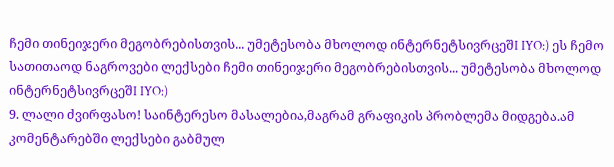ჩემი თინეიჯერი მეგობრებისთვის... უმეტესობა მხოლოდ ინტერნეტსივრცეშI IYO:) ეს ჩემო სათითაოდ ნაგროვები ლექსები ჩემი თინეიჯერი მეგობრებისთვის... უმეტესობა მხოლოდ ინტერნეტსივრცეშI IYO:)
9. ლალი ძვირფასო! საინტერესო მასალებია,მაგრამ გრაფიკის პრობლემა მიდგება.ამ კომენტარებში ლექსები გაბმულ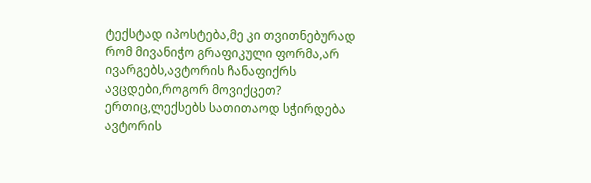ტექსტად იპოსტება,მე კი თვითნებურად რომ მივანიჭო გრაფიკული ფორმა,არ ივარგებს,ავტორის ჩანაფიქრს ავცდები,როგორ მოვიქცეთ? ერთიც,ლექსებს სათითაოდ სჭირდება ავტორის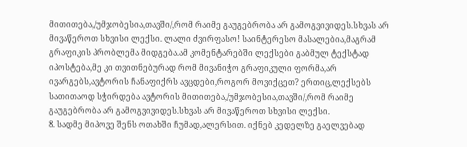მითითება,/უმჯობესია,თავში/,რომ რაიმე გაუგებრობა არ გამოგვივიდეს.სხვას არ მივაწეროთ სხვისი ლექსი. ლალი ძვირფასო! საინტერესო მასალებია,მაგრამ გრაფიკის პრობლემა მიდგება.ამ კომენტარებში ლექსები გაბმულ ტექსტად იპოსტება,მე კი თვითნებურად რომ მივანიჭო გრაფიკული ფორმა,არ ივარგებს,ავტორის ჩანაფიქრს ავცდები,როგორ მოვიქცეთ? ერთიც,ლექსებს სათითაოდ სჭირდება ავტორის მითითება,/უმჯობესია,თავში/,რომ რაიმე გაუგებრობა არ გამოგვივიდეს.სხვას არ მივაწეროთ სხვისი ლექსი.
8. სადმე მიპოვე შენს ოთახში ჩუმად,ალერსით. იქნებ კედელზე გაელვებად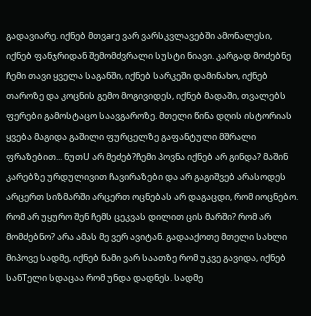გადავიარე. იქნებ მთვarე ვარ ვარსკვლავებში ამონალესი, იქნებ ფანჯრიდან შემომძვრალი სუსტი ნიავი. კარგად მოძებნე ჩემი თავი ყველა საგანში, იქნებ სარკეში დამინახო, იქნებ თაროზე და კოცნის გემო მოგივიდეს, იქნებ მადაში, თვალებს ფერები გამოსტაცო საავგაროზე. მთელი წინა დღის ისტორიას ყვება მაგიდა გაშილი ფურცელზე გაფანტული მშრალი ფრაზებით... ნუთU არ მეძებ?ჩემი პოვნა იქნებ არ გინდა? მაშინ კარებზე ურდულივით ჩავირაზები და არ გაგიშვებ არასოდეს არცერთ სიზმარში არცერთ ოცნებას არ დაგაცდი, რომ იოცნებო. რომ არ უყურო შენ ჩემს ცეკვას დილით ცის მარში? რომ არ მომძებნო? არა ამას მე ვერ ავიტან. გადააქოთე მთელი სახლი მიპოვე სადმე, იქნებ წამი ვარ საათზე რომ უკვე გავიდა, იქნებ სანTელი სდაცაა რომ უნდა დადნეს. სადმე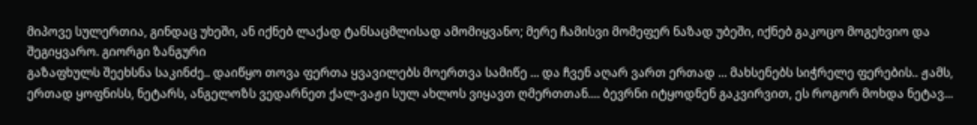მიპოვე სულერთია, გინდაც უხეში, ან იქნებ ლაქად ტანსაცმლისად ამომიყვანო; მერე ჩამისვი მომეფერ ნაზად უბეში, იქნებ გაკოცო მოგეხვიო და შეგიყვარო. გიორგი ზანგური
გაზაფხულს შეეხსნა საკინძე.. დაიწყო თოვა ფერთა ყვავილებს მოერთვა სამიწე ... და ჩვენ აღარ ვართ ერთად ... მახსენებს სიჭრელე ფერების.. ჟამს, ერთად ყოფნისს, ნეტარს, ანგელოზს ვედარნეთ ქალ-ვაჟი სულ ახლოს ვიყავთ ღმერთთან.... ბევრნი იტყოდნენ გაკვირვით, ეს როგორ მოხდა ნეტავ...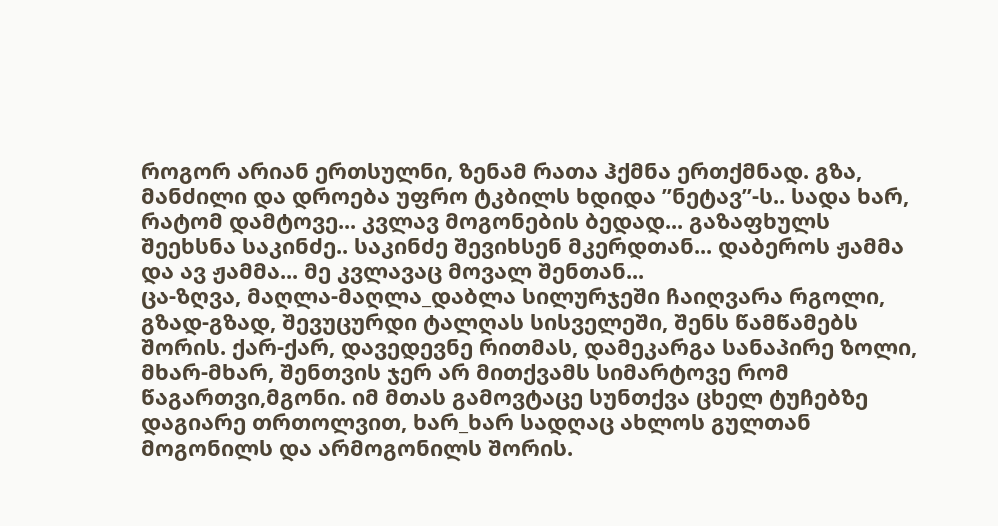როგორ არიან ერთსულნი, ზენამ რათა ჰქმნა ერთქმნად. გზა, მანძილი და დროება უფრო ტკბილს ხდიდა ”ნეტავ”-ს.. სადა ხარ, რატომ დამტოვე... კვლავ მოგონების ბედად... გაზაფხულს შეეხსნა საკინძე.. საკინძე შევიხსენ მკერდთან... დაბეროს ჟამმა და ავ ჟამმა... მე კვლავაც მოვალ შენთან...
ცა-ზღვა, მაღლა-მაღლა_დაბლა სილურჯეში ჩაიღვარა რგოლი, გზად-გზად, შევუცურდი ტალღას სისველეში, შენს წამწამებს შორის. ქარ-ქარ, დავედევნე რითმას, დამეკარგა სანაპირე ზოლი, მხარ-მხარ, შენთვის ჯერ არ მითქვამს სიმარტოვე რომ წაგართვი,მგონი. იმ მთას გამოვტაცე სუნთქვა ცხელ ტუჩებზე დაგიარე თრთოლვით, ხარ_ხარ სადღაც ახლოს გულთან მოგონილს და არმოგონილს შორის.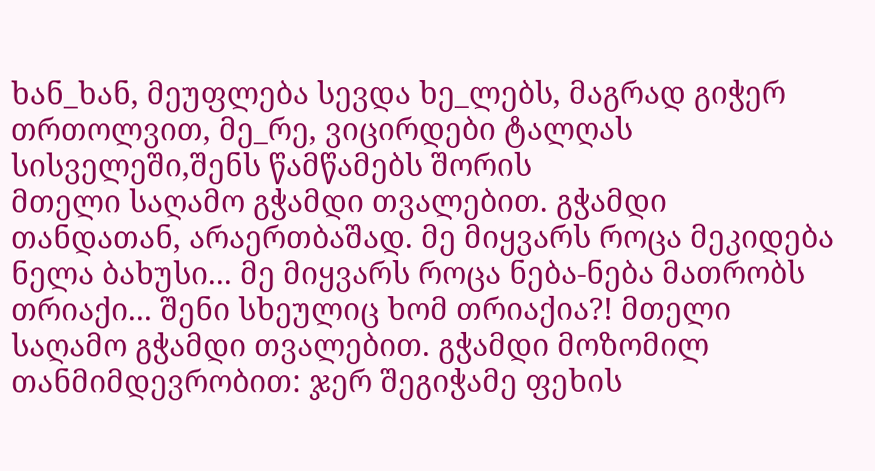ხან_ხან, მეუფლება სევდა ხე_ლებს, მაგრად გიჭერ თრთოლვით, მე_რე, ვიცირდები ტალღას სისველეში,შენს წამწამებს შორის
მთელი საღამო გჭამდი თვალებით. გჭამდი თანდათან, არაერთბაშად. მე მიყვარს როცა მეკიდება ნელა ბახუსი... მე მიყვარს როცა ნება-ნება მათრობს თრიაქი... შენი სხეულიც ხომ თრიაქია?! მთელი საღამო გჭამდი თვალებით. გჭამდი მოზომილ თანმიმდევრობით: ჯერ შეგიჭამე ფეხის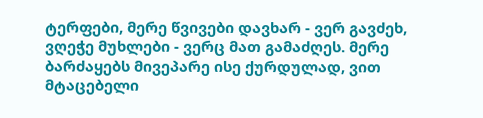ტერფები, მერე წვივები დავხარ - ვერ გავძეხ, ვღეჭე მუხლები - ვერც მათ გამაძღეს. მერე ბარძაყებს მივეპარე ისე ქურდულად, ვით მტაცებელი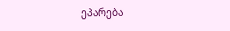ეპარება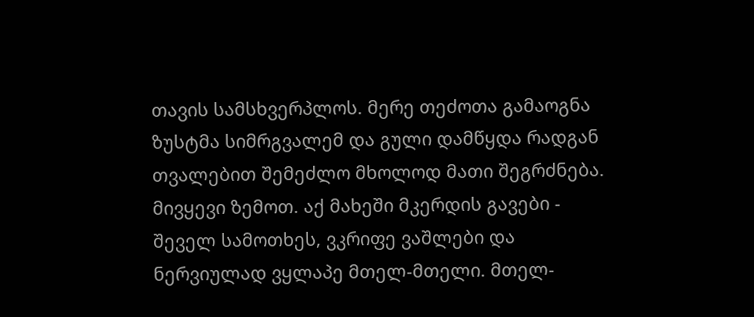თავის სამსხვერპლოს. მერე თეძოთა გამაოგნა ზუსტმა სიმრგვალემ და გული დამწყდა რადგან თვალებით შემეძლო მხოლოდ მათი შეგრძნება. მივყევი ზემოთ. აქ მახეში მკერდის გავები - შეველ სამოთხეს, ვკრიფე ვაშლები და ნერვიულად ვყლაპე მთელ-მთელი. მთელ-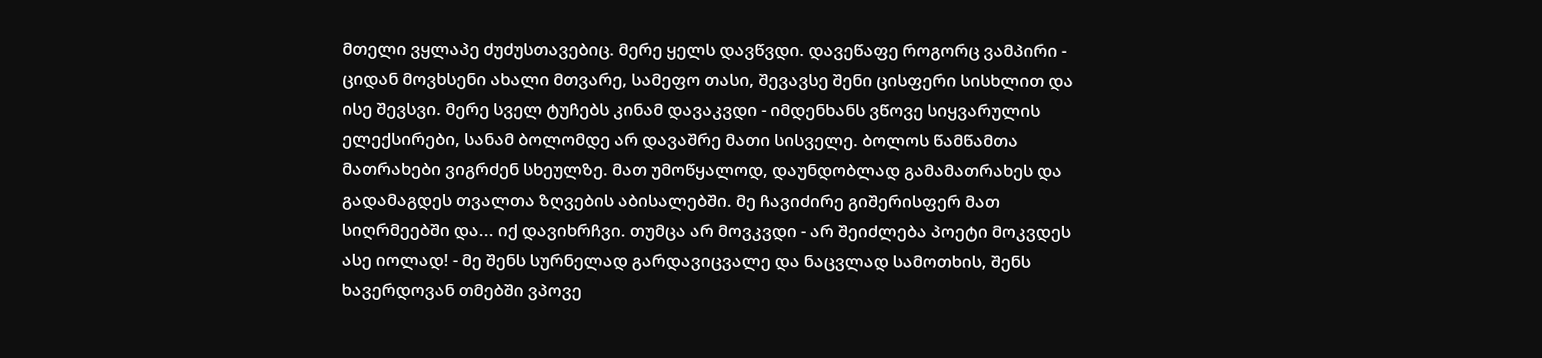მთელი ვყლაპე ძუძუსთავებიც. მერე ყელს დავწვდი. დავეწაფე როგორც ვამპირი - ციდან მოვხსენი ახალი მთვარე, სამეფო თასი, შევავსე შენი ცისფერი სისხლით და ისე შევსვი. მერე სველ ტუჩებს კინამ დავაკვდი - იმდენხანს ვწოვე სიყვარულის ელექსირები, სანამ ბოლომდე არ დავაშრე მათი სისველე. ბოლოს წამწამთა მათრახები ვიგრძენ სხეულზე. მათ უმოწყალოდ, დაუნდობლად გამამათრახეს და გადამაგდეს თვალთა ზღვების აბისალებში. მე ჩავიძირე გიშერისფერ მათ სიღრმეებში და... იქ დავიხრჩვი. თუმცა არ მოვკვდი - არ შეიძლება პოეტი მოკვდეს ასე იოლად! - მე შენს სურნელად გარდავიცვალე და ნაცვლად სამოთხის, შენს ხავერდოვან თმებში ვპოვე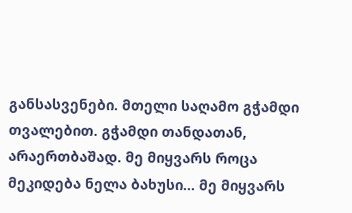განსასვენები. მთელი საღამო გჭამდი თვალებით. გჭამდი თანდათან, არაერთბაშად. მე მიყვარს როცა მეკიდება ნელა ბახუსი... მე მიყვარს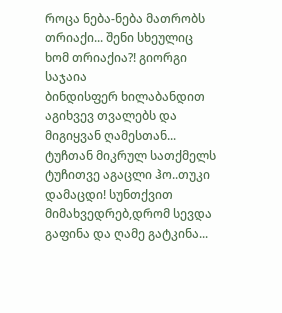როცა ნება-ნება მათრობს თრიაქი... შენი სხეულიც ხომ თრიაქია?! გიორგი საჯაია
ბინდისფერ ხილაბანდით აგიხვევ თვალებს და მიგიყვან ღამესთან... ტუჩთან მიკრულ სათქმელს ტუჩითვე აგაცლი ჰო..თუკი დამაცდი! სუნთქვით მიმახვედრებ,დრომ სევდა გაფინა და ღამე გატკინა...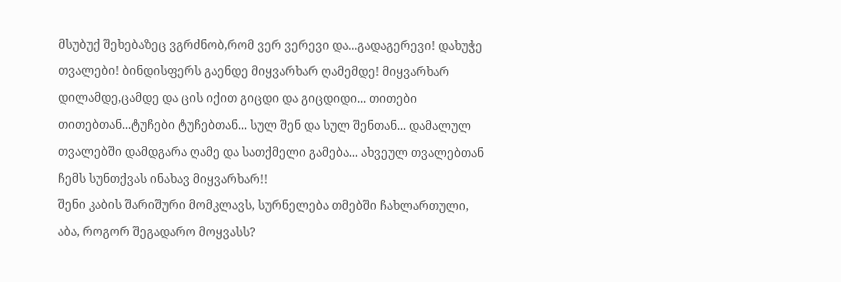მსუბუქ შეხებაზეც ვგრძნობ,რომ ვერ ვერევი და...გადაგერევი! დახუჭე თვალები! ბინდისფერს გაენდე მიყვარხარ ღამემდე! მიყვარხარ დილამდე,ცამდე და ცის იქით გიცდი და გიცდიდი... თითები თითებთან...ტუჩები ტუჩებთან... სულ შენ და სულ შენთან... დამალულ თვალებში დამდგარა ღამე და სათქმელი გამება... ახვეულ თვალებთან ჩემს სუნთქვას ინახავ მიყვარხარ!!
შენი კაბის შარიშური მომკლავს, სურნელება თმებში ჩახლართული, აბა, როგორ შეგადარო მოყვასს?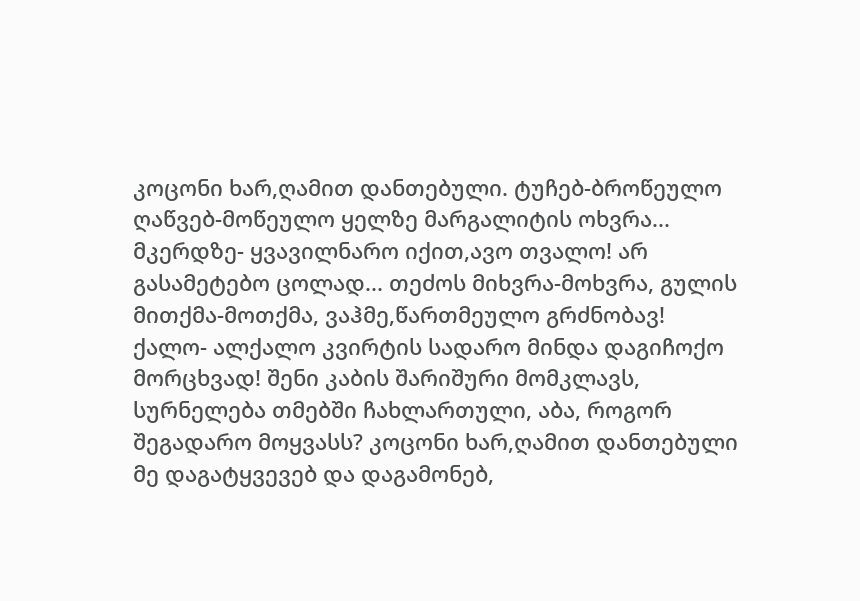კოცონი ხარ,ღამით დანთებული. ტუჩებ-ბროწეულო ღაწვებ-მოწეულო ყელზე მარგალიტის ოხვრა... მკერდზე- ყვავილნარო იქით,ავო თვალო! არ გასამეტებო ცოლად... თეძოს მიხვრა-მოხვრა, გულის მითქმა-მოთქმა, ვაჰმე,წართმეულო გრძნობავ! ქალო- ალქალო კვირტის სადარო მინდა დაგიჩოქო მორცხვად! შენი კაბის შარიშური მომკლავს, სურნელება თმებში ჩახლართული, აბა, როგორ შეგადარო მოყვასს? კოცონი ხარ,ღამით დანთებული
მე დაგატყვევებ და დაგამონებ,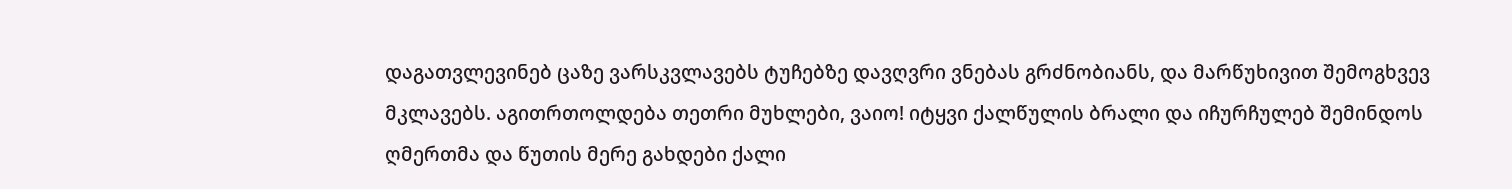დაგათვლევინებ ცაზე ვარსკვლავებს ტუჩებზე დავღვრი ვნებას გრძნობიანს, და მარწუხივით შემოგხვევ მკლავებს. აგითრთოლდება თეთრი მუხლები, ვაიო! იტყვი ქალწულის ბრალი და იჩურჩულებ შემინდოს ღმერთმა და წუთის მერე გახდები ქალი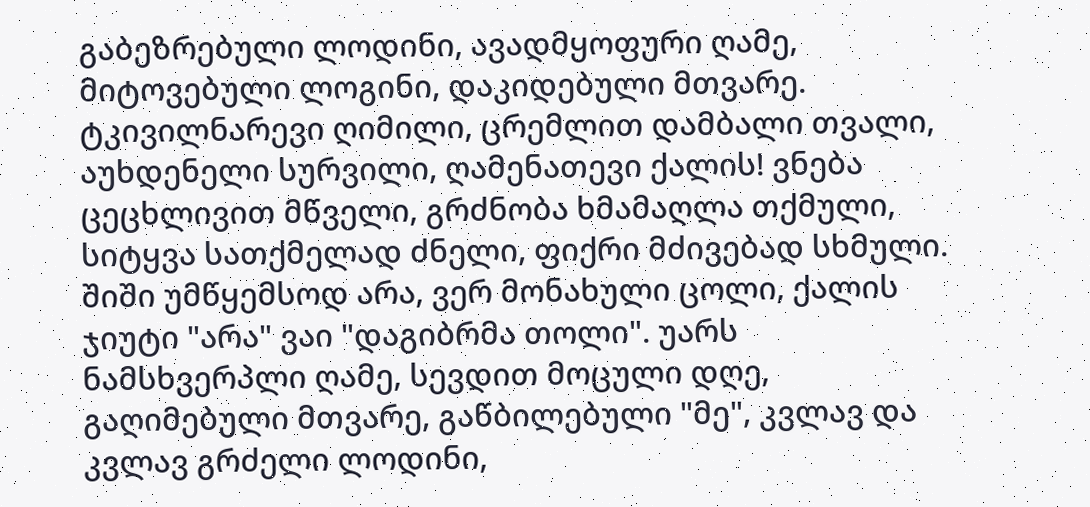გაბეზრებული ლოდინი, ავადმყოფური ღამე, მიტოვებული ლოგინი, დაკიდებული მთვარე. ტკივილნარევი ღიმილი, ცრემლით დამბალი თვალი, აუხდენელი სურვილი, ღამენათევი ქალის! ვნება ცეცხლივით მწველი, გრძნობა ხმამაღლა თქმული, სიტყვა სათქმელად ძნელი, ფიქრი მძივებად სხმული. შიში უმწყემსოდ არა, ვერ მონახული ცოლი, ქალის ჯიუტი "არა" ვაი "დაგიბრმა თოლი". უარს ნამსხვერპლი ღამე, სევდით მოცული დღე, გაღიმებული მთვარე, გაწბილებული "მე", კვლავ და კვლავ გრძელი ლოდინი,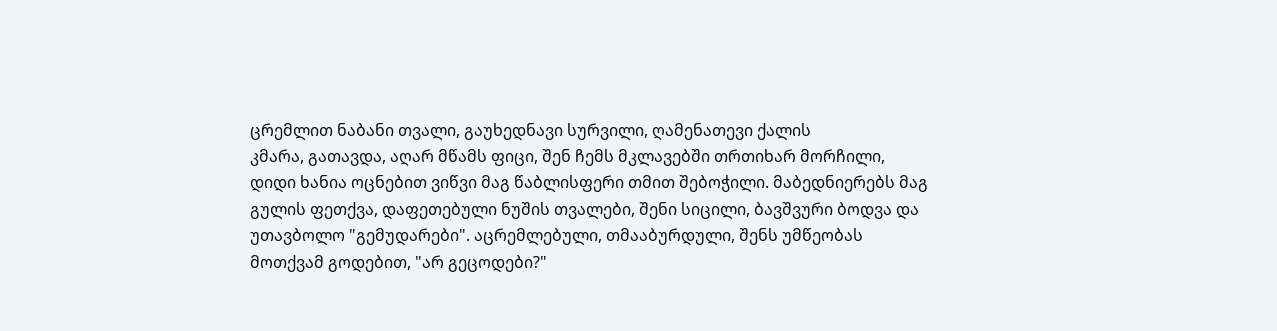ცრემლით ნაბანი თვალი, გაუხედნავი სურვილი, ღამენათევი ქალის
კმარა, გათავდა, აღარ მწამს ფიცი, შენ ჩემს მკლავებში თრთიხარ მორჩილი, დიდი ხანია ოცნებით ვიწვი მაგ წაბლისფერი თმით შებოჭილი. მაბედნიერებს მაგ გულის ფეთქვა, დაფეთებული ნუშის თვალები, შენი სიცილი, ბავშვური ბოდვა და უთავბოლო "გემუდარები". აცრემლებული, თმააბურდული, შენს უმწეობას მოთქვამ გოდებით, "არ გეცოდები?"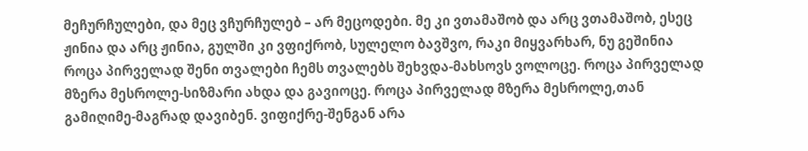მეჩურჩულები, და მეც ვჩურჩულებ – არ მეცოდები. მე კი ვთამაშობ და არც ვთამაშობ, ესეც ჟინია და არც ჟინია, გულში კი ვფიქრობ, სულელო ბავშვო, რაკი მიყვარხარ, ნუ გეშინია
როცა პირველად შენი თვალები ჩემს თვალებს შეხვდა-მახსოვს ვოლოცე. როცა პირველად მზერა მესროლე-სიზმარი ახდა და გავიოცე. როცა პირველად მზერა მესროლე,თან გამიღიმე-მაგრად დავიბენ. ვიფიქრე-შენგან არა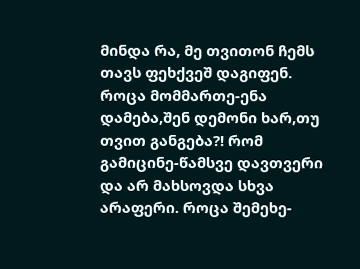მინდა რა, მე თვითონ ჩემს თავს ფეხქვეშ დაგიფენ. როცა მომმართე-ენა დამება,შენ დემონი ხარ,თუ თვით განგება?! რომ გამიცინე-წამსვე დავთვერი და არ მახსოვდა სხვა არაფერი. როცა შემეხე-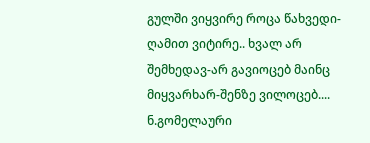გულში ვიყვირე როცა წახვედი-ღამით ვიტირე.. ხვალ არ შემხედავ-არ გავიოცებ მაინც მიყვარხარ-შენზე ვილოცებ.... ნ.გომელაური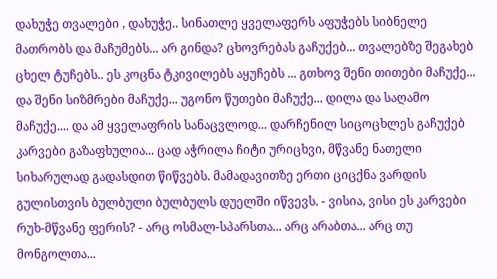დახუჭე თვალები , დახუჭე.. სინათლე ყველაფერს აფუჭებს სიბნელე მათრობს და მაჩუმებს... არ გინდა? ცხოვრებას გაჩუქებ... თვალებზე შეგახებ ცხელ ტუჩებს.. ეს კოცნა ტკივილებს აყუჩებს ... გთხოვ შენი თითები მაჩუქე... და შენი სიზმრები მაჩუქე... უგონო წუთები მაჩუქე... დილა და საღამო მაჩუქე.... და ამ ყველაფრის სანაცვლოდ... დარჩენილ სიცოცხლეს გაჩუქებ
კარვები გაზაფხულია... ცად აჭრილა ჩიტი ურიცხვი, მწვანე ნათელი სიხარულად გადასდით წიწვებს. მამადავითზე ერთი ციცქნა ვარდის გულისთვის ბულბული ბულბულს დუელში იწვევს. - ვისია, ვისი ეს კარვები რუხ-მწვანე ფერის? - არც ოსმალ-სპარსთა... არც არაბთა... არც თუ მონგოლთა...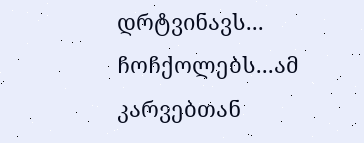დრტვინავს... ჩოჩქოლებს...ამ კარვებთან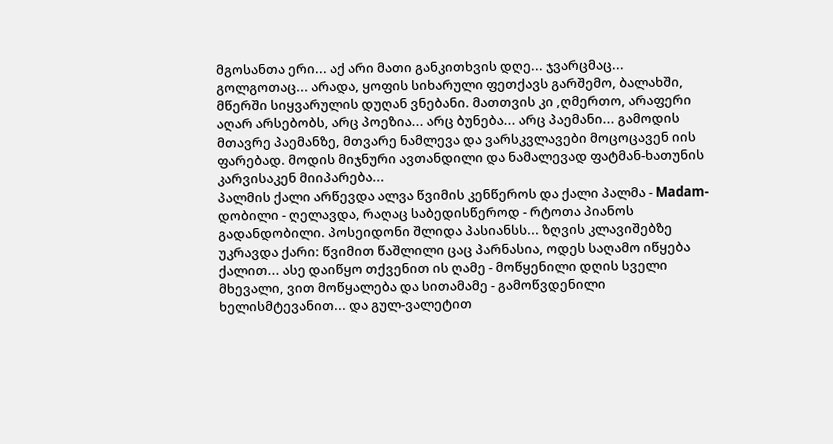მგოსანთა ერი... აქ არი მათი განკითხვის დღე... ჯვარცმაც... გოლგოთაც... არადა, ყოფის სიხარული ფეთქავს გარშემო, ბალახში, მწერში სიყვარულის დუღან ვნებანი. მათთვის კი ,ღმერთო, არაფერი აღარ არსებობს, არც პოეზია... არც ბუნება... არც პაემანი... გამოდის მთავრე პაემანზე, მთვარე ნამლევა და ვარსკვლავები მოცოცავენ იის ფარებად. მოდის მიჯნური ავთანდილი და ნამალევად ფატმან-ხათუნის კარვისაკენ მიიპარება...
პალმის ქალი არწევდა ალვა წვიმის კენწეროს და ქალი პალმა - Madam-დობილი - ღელავდა, რაღაც საბედისწეროდ - რტოთა პიანოს გადანდობილი. პოსეიდონი შლიდა პასიანსს... ზღვის კლავიშებზე უკრავდა ქარი: წვიმით წაშლილი ცაც პარნასია, ოდეს საღამო იწყება ქალით... ასე დაიწყო თქვენით ის ღამე - მოწყენილი დღის სველი მხევალი, ვით მოწყალება და სითამამე - გამოწვდენილი ხელისმტევანით... და გულ-ვალეტით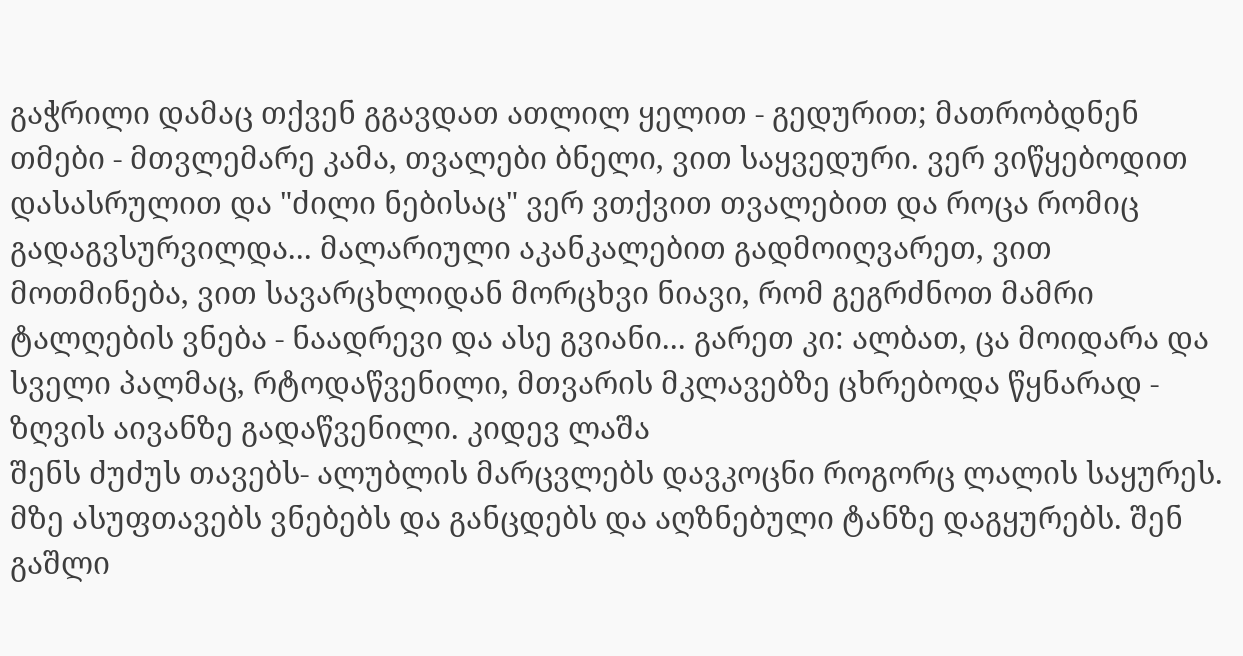გაჭრილი დამაც თქვენ გგავდათ ათლილ ყელით - გედურით; მათრობდნენ თმები - მთვლემარე კამა, თვალები ბნელი, ვით საყვედური. ვერ ვიწყებოდით დასასრულით და "ძილი ნებისაც" ვერ ვთქვით თვალებით და როცა რომიც გადაგვსურვილდა... მალარიული აკანკალებით გადმოიღვარეთ, ვით მოთმინება, ვით სავარცხლიდან მორცხვი ნიავი, რომ გეგრძნოთ მამრი ტალღების ვნება - ნაადრევი და ასე გვიანი... გარეთ კი: ალბათ, ცა მოიდარა და სველი პალმაც, რტოდაწვენილი, მთვარის მკლავებზე ცხრებოდა წყნარად - ზღვის აივანზე გადაწვენილი. კიდევ ლაშა
შენს ძუძუს თავებს- ალუბლის მარცვლებს დავკოცნი როგორც ლალის საყურეს. მზე ასუფთავებს ვნებებს და განცდებს და აღზნებული ტანზე დაგყურებს. შენ გაშლი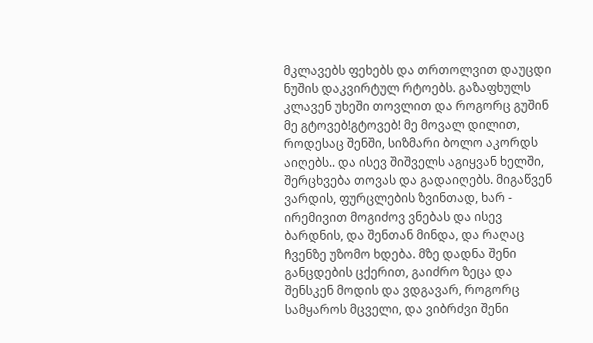მკლავებს ფეხებს და თრთოლვით დაუცდი ნუშის დაკვირტულ რტოებს. გაზაფხულს კლავენ უხეში თოვლით და როგორც გუშინ მე გტოვებ!გტოვებ! მე მოვალ დილით, როდესაც შენში, სიზმარი ბოლო აკორდს აიღებს.. და ისევ შიშველს აგიყვან ხელში, შერცხვება თოვას და გადაიღებს. მიგაწვენ ვარდის, ფურცლების ზვინთად, ხარ - ირემივით მოგიძოვ ვნებას და ისევ ბარდნის, და შენთან მინდა, და რაღაც ჩვენზე უზომო ხდება. მზე დადნა შენი განცდების ცქერით, გაიძრო ზეცა და შენსკენ მოდის და ვდგავარ, როგორც სამყაროს მცველი, და ვიბრძვი შენი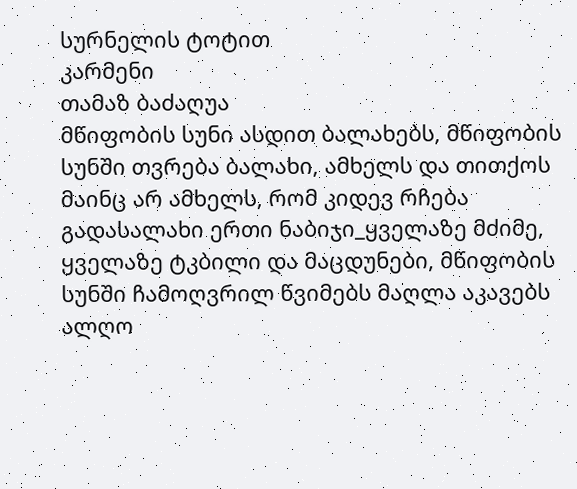სურნელის ტოტით
კარმენი
თამაზ ბაძაღუა
მწიფობის სუნი ასდით ბალახებს, მწიფობის სუნში თვრება ბალახი, ამხელს და თითქოს მაინც არ ამხელს, რომ კიდევ რჩება გადასალახი ერთი ნაბიჯი_ყველაზე მძიმე, ყველაზე ტკბილი და მაცდუნები, მწიფობის სუნში ჩამოღვრილ წვიმებს მაღლა აკავებს ალღო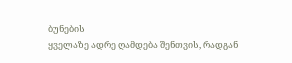ბუნების
ყველაზე ადრე ღამდება შენთვის, რადგან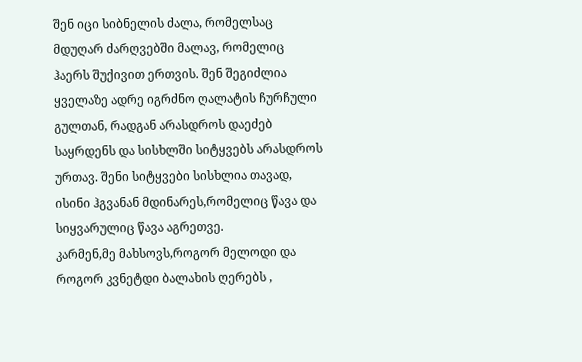შენ იცი სიბნელის ძალა, რომელსაც მდუღარ ძარღვებში მალავ, რომელიც ჰაერს შუქივით ერთვის. შენ შეგიძლია ყველაზე ადრე იგრძნო ღალატის ჩურჩული გულთან, რადგან არასდროს დაეძებ საყრდენს და სისხლში სიტყვებს არასდროს ურთავ. შენი სიტყვები სისხლია თავად, ისინი ჰგვანან მდინარეს,რომელიც წავა და სიყვარულიც წავა აგრეთვე.
კარმენ,მე მახსოვს,როგორ მელოდი და როგორ კვნეტდი ბალახის ღერებს ,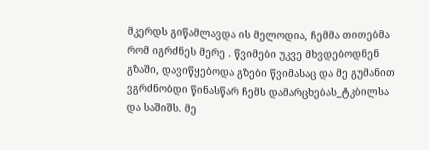მკერდს გიწამლავდა ის მელოდია, ჩემმა თითებმა რომ იგრძნეს მერე . წვიმები უკვე მხვდებოდნენ გზაში, დავიწყებოდა გზები წვიმასაც და მე გუმანით ვგრძნობდი წინასწარ ჩემს დამარცხებას_ტკბილსა და საშიშს. მე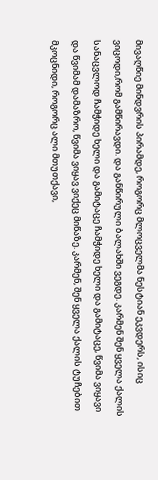მივაღწიე მინდვრის პირამდე, როგორც მლოცველმა ნესტიან ეკვდერს, ისიც ვიცოდი,რომ გამწირავდი. და განწირული ბალახში ვეგდე. კარმენ შენ ყველა ქალის სანაცვლოდ ჩამჭიდე ხელი და გამიტაცე ჩამჭიდე ხელი და გამიტაცე, წვიმა ვიყავი და წვიმამ დამაზრო, წვიმა ვიყავ ვიქეც მიწაზე. კარმენ, შენ ყველა ქალის ტუჩებით მკოცნიდი, როგორც ალი მთუთქავი,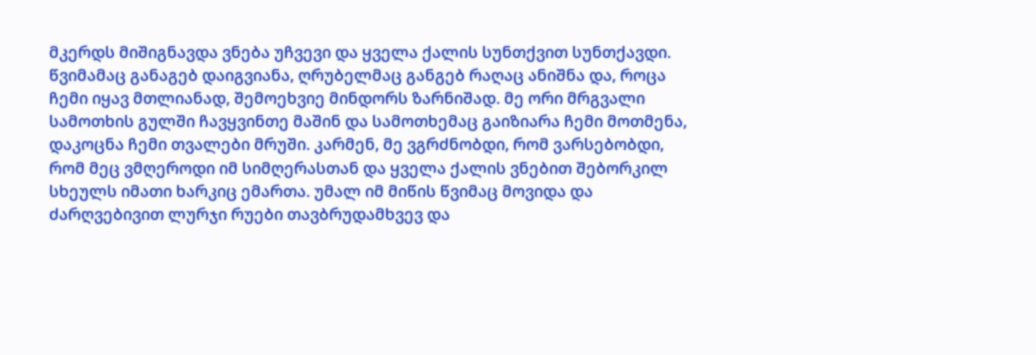მკერდს მიშიგნავდა ვნება უჩვევი და ყველა ქალის სუნთქვით სუნთქავდი. წვიმამაც განაგებ დაიგვიანა, ღრუბელმაც განგებ რაღაც ანიშნა და, როცა ჩემი იყავ მთლიანად, შემოეხვიე მინდორს ზარნიშად. მე ორი მრგვალი სამოთხის გულში ჩავყვინთე მაშინ და სამოთხემაც გაიზიარა ჩემი მოთმენა, დაკოცნა ჩემი თვალები მრუში. კარმენ, მე ვგრძნობდი, რომ ვარსებობდი, რომ მეც ვმღეროდი იმ სიმღერასთან და ყველა ქალის ვნებით შებორკილ სხეულს იმათი ხარკიც ემართა. უმალ იმ მიწის წვიმაც მოვიდა და ძარღვებივით ლურჯი რუები თავბრუდამხვევ და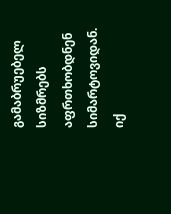გამაბრუებელ სიზმრებს აფრთხობდნენ სიმარტოვიდან. იქ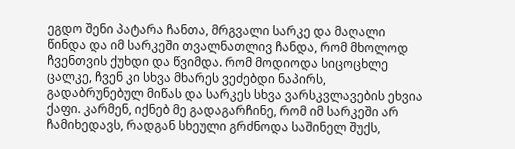ეგდო შენი პატარა ჩანთა, მრგვალი სარკე და მაღალი წინდა და იმ სარკეში თვალნათლივ ჩანდა, რომ მხოლოდ ჩვენთვის ქუხდი და წვიმდა. რომ მოდიოდა სიცოცხლე ცალკე, ჩვენ კი სხვა მხარეს ვეძებდი ნაპირს, გადაბრუნებულ მიწას და სარკეს სხვა ვარსკვლავების ეხვია ქაფი. კარმენ, იქნებ მე გადაგარჩინე, რომ იმ სარკეში არ ჩამიხედავს, რადგან სხეული გრძნოდა საშინელ შუქს,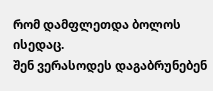რომ დამფლეთდა ბოლოს ისედაც.
შენ ვერასოდეს დაგაბრუნებენ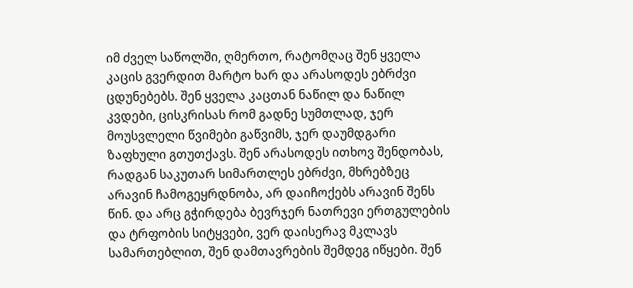იმ ძველ საწოლში, ღმერთო, რატომღაც შენ ყველა კაცის გვერდით მარტო ხარ და არასოდეს ებრძვი ცდუნებებს. შენ ყველა კაცთან ნაწილ და ნაწილ კვდები, ცისკრისას რომ გადნე სუმთლად, ჯერ მოუსვლელი წვიმები გაწვიმს, ჯერ დაუმდგარი ზაფხული გთუთქავს. შენ არასოდეს ითხოვ შენდობას, რადგან საკუთარ სიმართლეს ებრძვი, მხრებზეც არავინ ჩამოგეყრდნობა, არ დაიჩოქებს არავინ შენს წინ. და არც გჭირდება ბევრჯერ ნათრევი ერთგულების და ტრფობის სიტყვები, ვერ დაისერავ მკლავს სამართებლით, შენ დამთავრების შემდეგ იწყები. შენ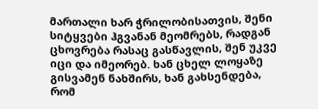მართალი ხარ ჭრილობისათვის, შენი სიტყვები ჰგვანან მეომრებს, რადგან ცხოვრება რასაც გასწავლის, შენ უკვე იცი და იმეორებ. ხან ცხელ ლოყაზე გისვამენ ნახშირს, ხან გახსენდება, რომ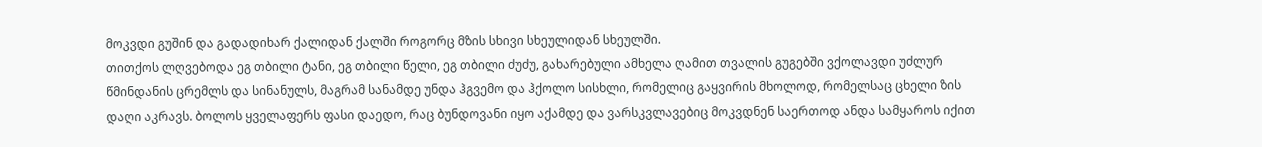მოკვდი გუშინ და გადადიხარ ქალიდან ქალში როგორც მზის სხივი სხეულიდან სხეულში.
თითქოს ლღვებოდა ეგ თბილი ტანი, ეგ თბილი წელი, ეგ თბილი ძუძუ, გახარებული ამხელა ღამით თვალის გუგებში ვქოლავდი უძლურ
წმინდანის ცრემლს და სინანულს, მაგრამ სანამდე უნდა ჰგვემო და ჰქოლო სისხლი, რომელიც გაყვირის მხოლოდ, რომელსაც ცხელი ზის დაღი აკრავს. ბოლოს ყველაფერს ფასი დაედო, რაც ბუნდოვანი იყო აქამდე და ვარსკვლავებიც მოკვდნენ საერთოდ ანდა სამყაროს იქით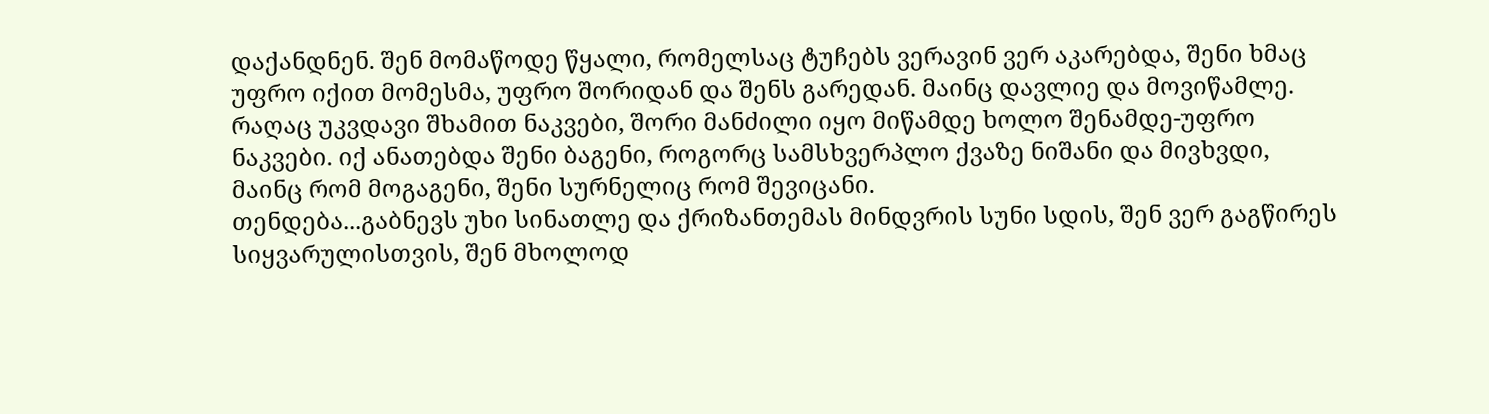დაქანდნენ. შენ მომაწოდე წყალი, რომელსაც ტუჩებს ვერავინ ვერ აკარებდა, შენი ხმაც უფრო იქით მომესმა, უფრო შორიდან და შენს გარედან. მაინც დავლიე და მოვიწამლე. რაღაც უკვდავი შხამით ნაკვები, შორი მანძილი იყო მიწამდე ხოლო შენამდე-უფრო ნაკვები. იქ ანათებდა შენი ბაგენი, როგორც სამსხვერპლო ქვაზე ნიშანი და მივხვდი, მაინც რომ მოგაგენი, შენი სურნელიც რომ შევიცანი.
თენდება...გაბნევს უხი სინათლე და ქრიზანთემას მინდვრის სუნი სდის, შენ ვერ გაგწირეს სიყვარულისთვის, შენ მხოლოდ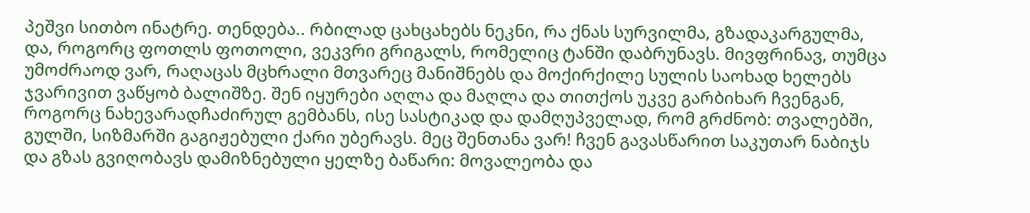პეშვი სითბო ინატრე. თენდება.. რბილად ცახცახებს ნეკნი, რა ქნას სურვილმა, გზადაკარგულმა, და, როგორც ფოთლს ფოთოლი, ვეკვრი გრიგალს, რომელიც ტანში დაბრუნავს. მივფრინავ, თუმცა უმოძრაოდ ვარ, რაღაცას მცხრალი მთვარეც მანიშნებს და მოქირქილე სულის საოხად ხელებს ჯვარივით ვაწყობ ბალიშზე. შენ იყურები აღლა და მაღლა და თითქოს უკვე გარბიხარ ჩვენგან, როგორც ნახევარადჩაძირულ გემბანს, ისე სასტიკად და დამღუპველად, რომ გრძნობ: თვალებში, გულში, სიზმარში გაგიჟებული ქარი უბერავს. მეც შენთანა ვარ! ჩვენ გავასწარით საკუთარ ნაბიჯს და გზას გვიღობავს დამიზნებული ყელზე ბაწარი: მოვალეობა და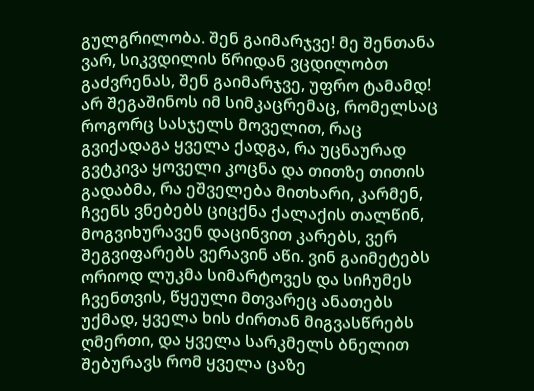გულგრილობა. შენ გაიმარჯვე! მე შენთანა ვარ, სიკვდილის წრიდან ვცდილობთ გაძვრენას, შენ გაიმარჯვე, უფრო ტამამდ! არ შეგაშინოს იმ სიმკაცრემაც, რომელსაც როგორც სასჯელს მოველით, რაც გვიქადაგა ყველა ქადგა, რა უცნაურად გვტკივა ყოველი კოცნა და თითზე თითის გადაბმა, რა ეშველება მითხარი, კარმენ, ჩვენს ვნებებს ციცქნა ქალაქის თალწინ, მოგვიხურავენ დაცინვით კარებს, ვერ შეგვიფარებს ვერავინ აწი. ვინ გაიმეტებს ორიოდ ლუკმა სიმარტოვეს და სიჩუმეს ჩვენთვის, წყეული მთვარეც ანათებს უქმად, ყველა ხის ძირთან მიგვასწრებს ღმერთი, და ყველა სარკმელს ბნელით შებურავს რომ ყველა ცაზე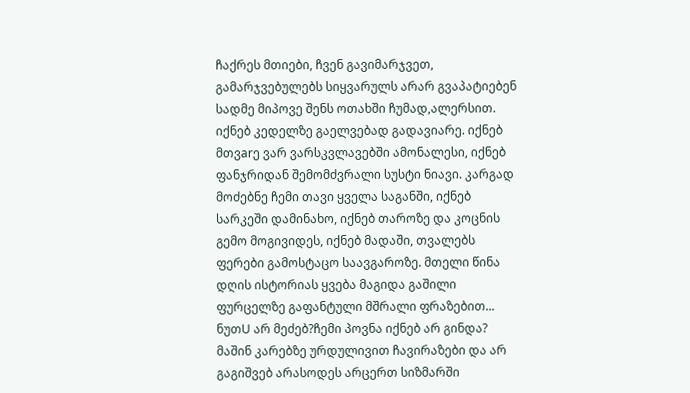ჩაქრეს მთიები, ჩვენ გავიმარჯვეთ, გამარჯვებულებს სიყვარულს არარ გვაპატიებენ სადმე მიპოვე შენს ოთახში ჩუმად,ალერსით. იქნებ კედელზე გაელვებად გადავიარე. იქნებ მთვarე ვარ ვარსკვლავებში ამონალესი, იქნებ ფანჯრიდან შემომძვრალი სუსტი ნიავი. კარგად მოძებნე ჩემი თავი ყველა საგანში, იქნებ სარკეში დამინახო, იქნებ თაროზე და კოცნის გემო მოგივიდეს, იქნებ მადაში, თვალებს ფერები გამოსტაცო საავგაროზე. მთელი წინა დღის ისტორიას ყვება მაგიდა გაშილი ფურცელზე გაფანტული მშრალი ფრაზებით... ნუთU არ მეძებ?ჩემი პოვნა იქნებ არ გინდა? მაშინ კარებზე ურდულივით ჩავირაზები და არ გაგიშვებ არასოდეს არცერთ სიზმარში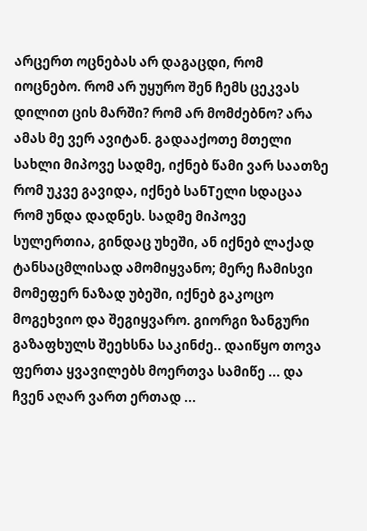არცერთ ოცნებას არ დაგაცდი, რომ იოცნებო. რომ არ უყურო შენ ჩემს ცეკვას დილით ცის მარში? რომ არ მომძებნო? არა ამას მე ვერ ავიტან. გადააქოთე მთელი სახლი მიპოვე სადმე, იქნებ წამი ვარ საათზე რომ უკვე გავიდა, იქნებ სანTელი სდაცაა რომ უნდა დადნეს. სადმე მიპოვე სულერთია, გინდაც უხეში, ან იქნებ ლაქად ტანსაცმლისად ამომიყვანო; მერე ჩამისვი მომეფერ ნაზად უბეში, იქნებ გაკოცო მოგეხვიო და შეგიყვარო. გიორგი ზანგური
გაზაფხულს შეეხსნა საკინძე.. დაიწყო თოვა ფერთა ყვავილებს მოერთვა სამიწე ... და ჩვენ აღარ ვართ ერთად ...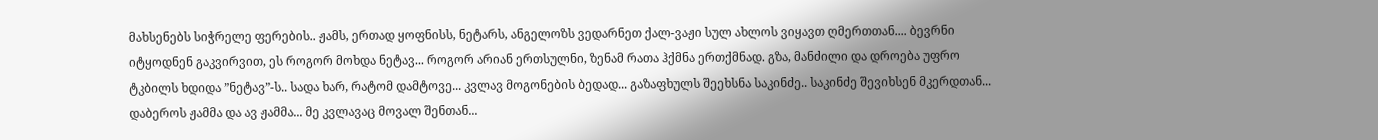მახსენებს სიჭრელე ფერების.. ჟამს, ერთად ყოფნისს, ნეტარს, ანგელოზს ვედარნეთ ქალ-ვაჟი სულ ახლოს ვიყავთ ღმერთთან.... ბევრნი იტყოდნენ გაკვირვით, ეს როგორ მოხდა ნეტავ... როგორ არიან ერთსულნი, ზენამ რათა ჰქმნა ერთქმნად. გზა, მანძილი და დროება უფრო ტკბილს ხდიდა ”ნეტავ”-ს.. სადა ხარ, რატომ დამტოვე... კვლავ მოგონების ბედად... გაზაფხულს შეეხსნა საკინძე.. საკინძე შევიხსენ მკერდთან... დაბეროს ჟამმა და ავ ჟამმა... მე კვლავაც მოვალ შენთან...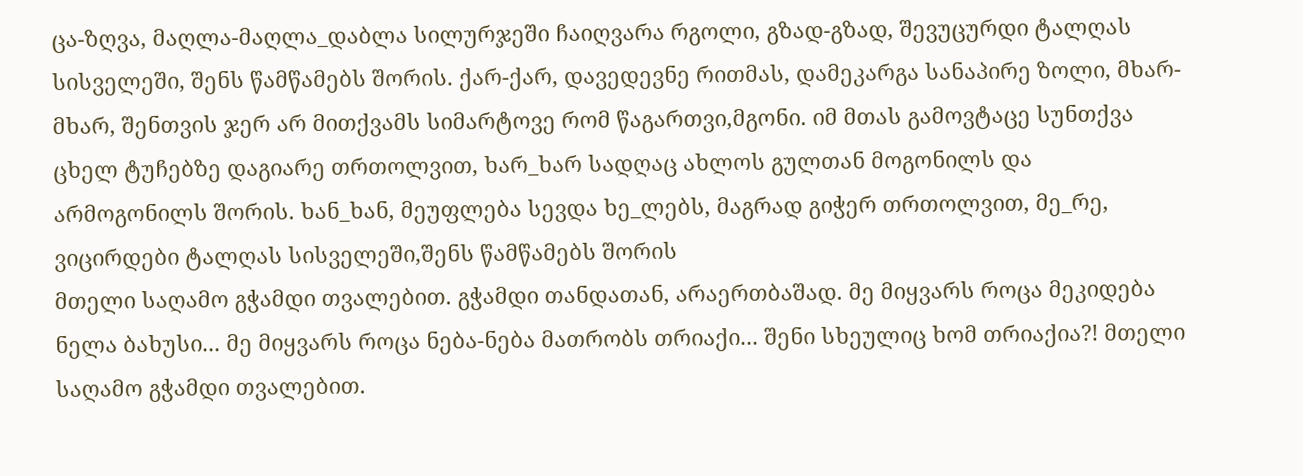ცა-ზღვა, მაღლა-მაღლა_დაბლა სილურჯეში ჩაიღვარა რგოლი, გზად-გზად, შევუცურდი ტალღას სისველეში, შენს წამწამებს შორის. ქარ-ქარ, დავედევნე რითმას, დამეკარგა სანაპირე ზოლი, მხარ-მხარ, შენთვის ჯერ არ მითქვამს სიმარტოვე რომ წაგართვი,მგონი. იმ მთას გამოვტაცე სუნთქვა ცხელ ტუჩებზე დაგიარე თრთოლვით, ხარ_ხარ სადღაც ახლოს გულთან მოგონილს და არმოგონილს შორის. ხან_ხან, მეუფლება სევდა ხე_ლებს, მაგრად გიჭერ თრთოლვით, მე_რე, ვიცირდები ტალღას სისველეში,შენს წამწამებს შორის
მთელი საღამო გჭამდი თვალებით. გჭამდი თანდათან, არაერთბაშად. მე მიყვარს როცა მეკიდება ნელა ბახუსი... მე მიყვარს როცა ნება-ნება მათრობს თრიაქი... შენი სხეულიც ხომ თრიაქია?! მთელი საღამო გჭამდი თვალებით.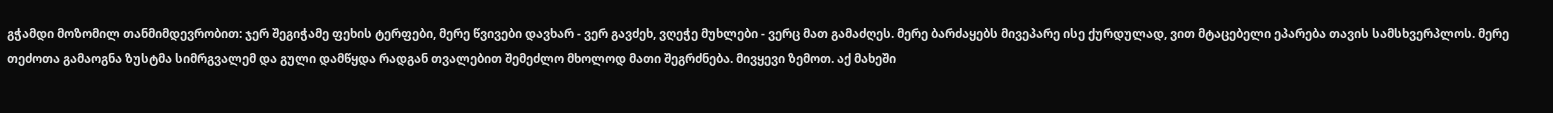გჭამდი მოზომილ თანმიმდევრობით: ჯერ შეგიჭამე ფეხის ტერფები, მერე წვივები დავხარ - ვერ გავძეხ, ვღეჭე მუხლები - ვერც მათ გამაძღეს. მერე ბარძაყებს მივეპარე ისე ქურდულად, ვით მტაცებელი ეპარება თავის სამსხვერპლოს. მერე თეძოთა გამაოგნა ზუსტმა სიმრგვალემ და გული დამწყდა რადგან თვალებით შემეძლო მხოლოდ მათი შეგრძნება. მივყევი ზემოთ. აქ მახეში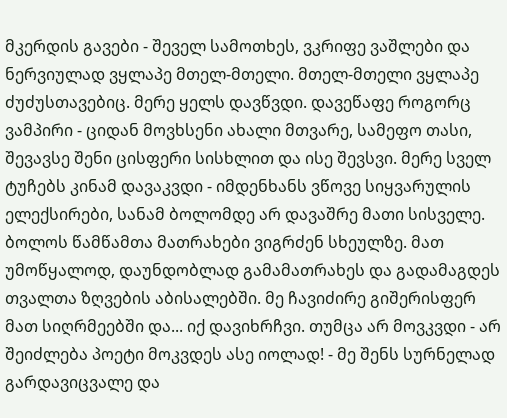მკერდის გავები - შეველ სამოთხეს, ვკრიფე ვაშლები და ნერვიულად ვყლაპე მთელ-მთელი. მთელ-მთელი ვყლაპე ძუძუსთავებიც. მერე ყელს დავწვდი. დავეწაფე როგორც ვამპირი - ციდან მოვხსენი ახალი მთვარე, სამეფო თასი, შევავსე შენი ცისფერი სისხლით და ისე შევსვი. მერე სველ ტუჩებს კინამ დავაკვდი - იმდენხანს ვწოვე სიყვარულის ელექსირები, სანამ ბოლომდე არ დავაშრე მათი სისველე. ბოლოს წამწამთა მათრახები ვიგრძენ სხეულზე. მათ უმოწყალოდ, დაუნდობლად გამამათრახეს და გადამაგდეს თვალთა ზღვების აბისალებში. მე ჩავიძირე გიშერისფერ მათ სიღრმეებში და... იქ დავიხრჩვი. თუმცა არ მოვკვდი - არ შეიძლება პოეტი მოკვდეს ასე იოლად! - მე შენს სურნელად გარდავიცვალე და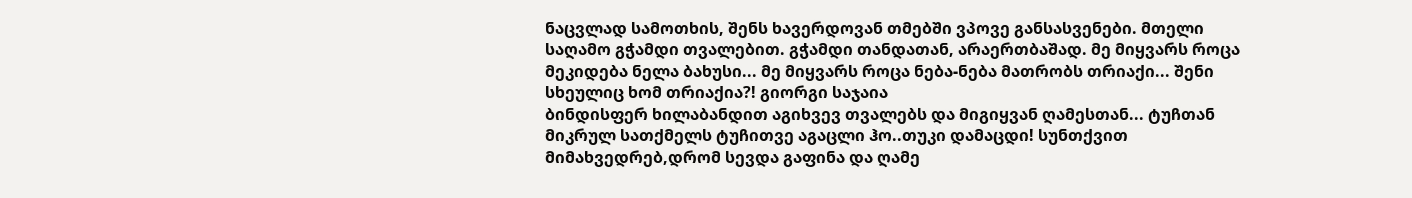ნაცვლად სამოთხის, შენს ხავერდოვან თმებში ვპოვე განსასვენები. მთელი საღამო გჭამდი თვალებით. გჭამდი თანდათან, არაერთბაშად. მე მიყვარს როცა მეკიდება ნელა ბახუსი... მე მიყვარს როცა ნება-ნება მათრობს თრიაქი... შენი სხეულიც ხომ თრიაქია?! გიორგი საჯაია
ბინდისფერ ხილაბანდით აგიხვევ თვალებს და მიგიყვან ღამესთან... ტუჩთან მიკრულ სათქმელს ტუჩითვე აგაცლი ჰო..თუკი დამაცდი! სუნთქვით მიმახვედრებ,დრომ სევდა გაფინა და ღამე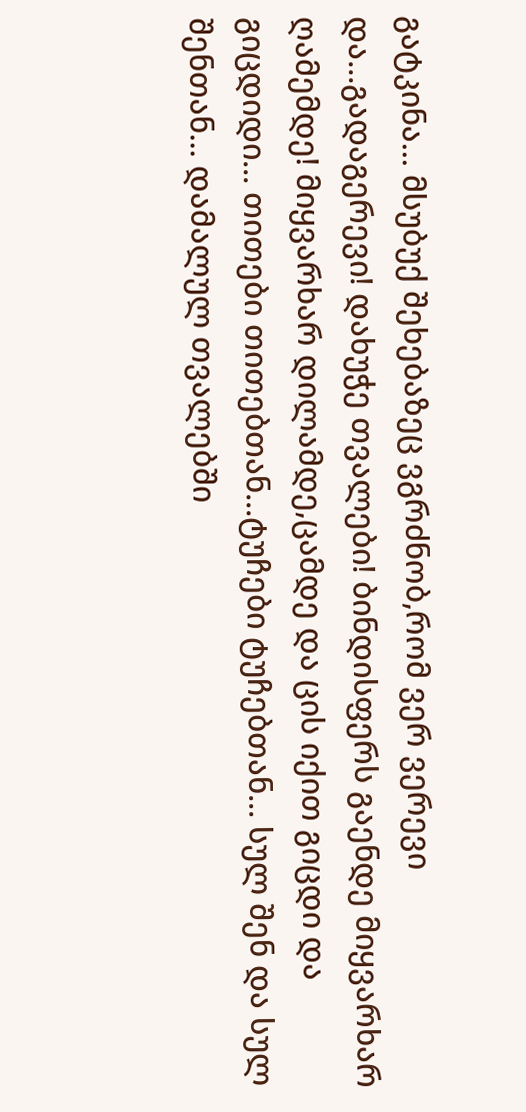გატკინა... მსუბუქ შეხებაზეც ვგრძნობ,რომ ვერ ვერევი და...გადაგერევი! დახუჭე თვალები! ბინდისფერს გაენდე მიყვარხარ ღამემდე! მიყვარხარ დილამდე,ცამდე და ცის იქით გიცდი და გიცდიდი... თითები თითებთან...ტუჩები ტუჩებთან... სულ შენ და სულ შენთან... დამალულ თვალებში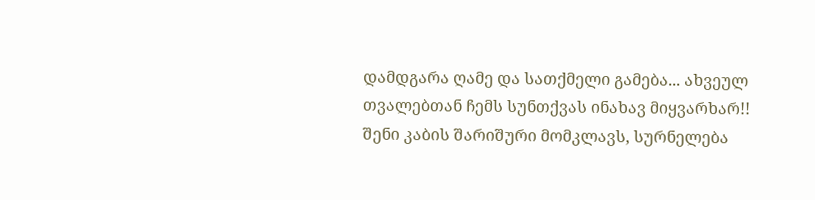დამდგარა ღამე და სათქმელი გამება... ახვეულ თვალებთან ჩემს სუნთქვას ინახავ მიყვარხარ!!
შენი კაბის შარიშური მომკლავს, სურნელება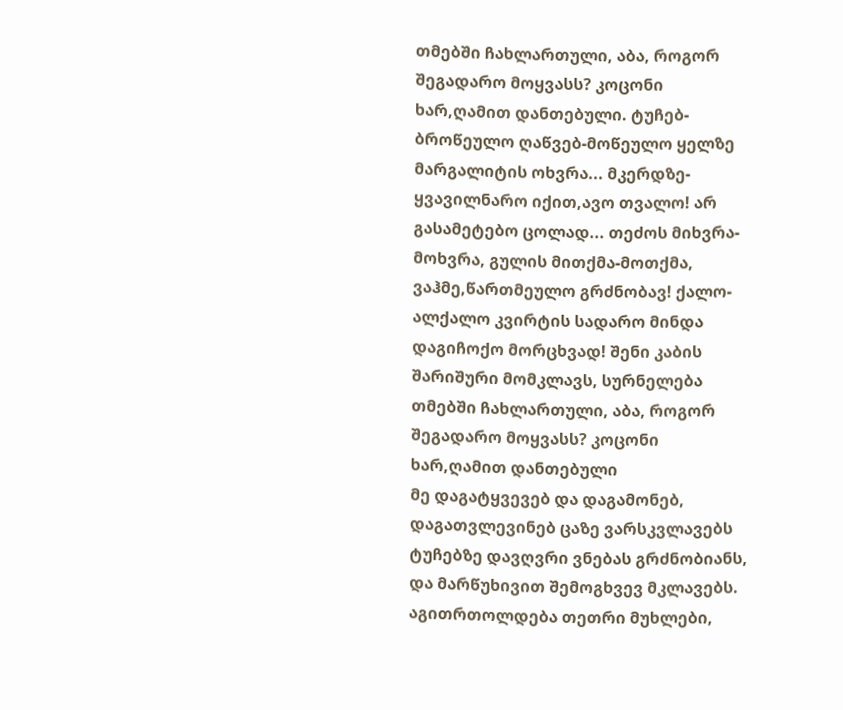თმებში ჩახლართული, აბა, როგორ შეგადარო მოყვასს? კოცონი ხარ,ღამით დანთებული. ტუჩებ-ბროწეულო ღაწვებ-მოწეულო ყელზე მარგალიტის ოხვრა... მკერდზე- ყვავილნარო იქით,ავო თვალო! არ გასამეტებო ცოლად... თეძოს მიხვრა-მოხვრა, გულის მითქმა-მოთქმა, ვაჰმე,წართმეულო გრძნობავ! ქალო- ალქალო კვირტის სადარო მინდა დაგიჩოქო მორცხვად! შენი კაბის შარიშური მომკლავს, სურნელება თმებში ჩახლართული, აბა, როგორ შეგადარო მოყვასს? კოცონი ხარ,ღამით დანთებული
მე დაგატყვევებ და დაგამონებ, დაგათვლევინებ ცაზე ვარსკვლავებს ტუჩებზე დავღვრი ვნებას გრძნობიანს, და მარწუხივით შემოგხვევ მკლავებს. აგითრთოლდება თეთრი მუხლები,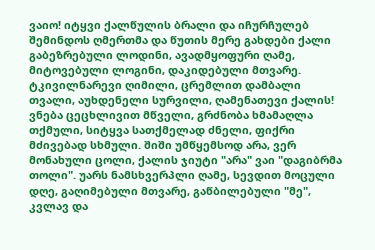ვაიო! იტყვი ქალწულის ბრალი და იჩურჩულებ შემინდოს ღმერთმა და წუთის მერე გახდები ქალი
გაბეზრებული ლოდინი, ავადმყოფური ღამე, მიტოვებული ლოგინი, დაკიდებული მთვარე. ტკივილნარევი ღიმილი, ცრემლით დამბალი თვალი, აუხდენელი სურვილი, ღამენათევი ქალის! ვნება ცეცხლივით მწველი, გრძნობა ხმამაღლა თქმული, სიტყვა სათქმელად ძნელი, ფიქრი მძივებად სხმული. შიში უმწყემსოდ არა, ვერ მონახული ცოლი, ქალის ჯიუტი "არა" ვაი "დაგიბრმა თოლი". უარს ნამსხვერპლი ღამე, სევდით მოცული დღე, გაღიმებული მთვარე, გაწბილებული "მე", კვლავ და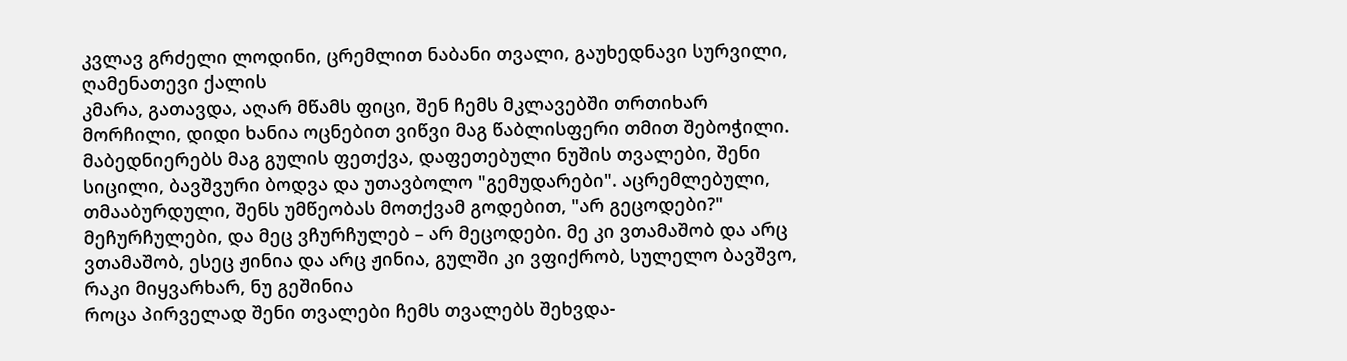კვლავ გრძელი ლოდინი, ცრემლით ნაბანი თვალი, გაუხედნავი სურვილი, ღამენათევი ქალის
კმარა, გათავდა, აღარ მწამს ფიცი, შენ ჩემს მკლავებში თრთიხარ მორჩილი, დიდი ხანია ოცნებით ვიწვი მაგ წაბლისფერი თმით შებოჭილი. მაბედნიერებს მაგ გულის ფეთქვა, დაფეთებული ნუშის თვალები, შენი სიცილი, ბავშვური ბოდვა და უთავბოლო "გემუდარები". აცრემლებული, თმააბურდული, შენს უმწეობას მოთქვამ გოდებით, "არ გეცოდები?" მეჩურჩულები, და მეც ვჩურჩულებ – არ მეცოდები. მე კი ვთამაშობ და არც ვთამაშობ, ესეც ჟინია და არც ჟინია, გულში კი ვფიქრობ, სულელო ბავშვო, რაკი მიყვარხარ, ნუ გეშინია
როცა პირველად შენი თვალები ჩემს თვალებს შეხვდა-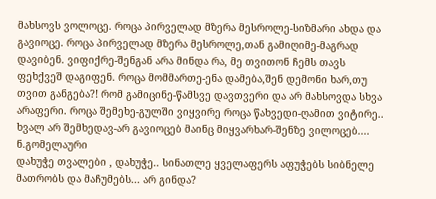მახსოვს ვოლოცე. როცა პირველად მზერა მესროლე-სიზმარი ახდა და გავიოცე. როცა პირველად მზერა მესროლე,თან გამიღიმე-მაგრად დავიბენ. ვიფიქრე-შენგან არა მინდა რა, მე თვითონ ჩემს თავს ფეხქვეშ დაგიფენ. როცა მომმართე-ენა დამება,შენ დემონი ხარ,თუ თვით განგება?! რომ გამიცინე-წამსვე დავთვერი და არ მახსოვდა სხვა არაფერი. როცა შემეხე-გულში ვიყვირე როცა წახვედი-ღამით ვიტირე.. ხვალ არ შემხედავ-არ გავიოცებ მაინც მიყვარხარ-შენზე ვილოცებ.... ნ.გომელაური
დახუჭე თვალები , დახუჭე.. სინათლე ყველაფერს აფუჭებს სიბნელე მათრობს და მაჩუმებს... არ გინდა?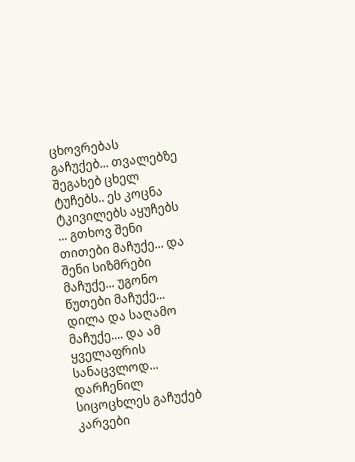ცხოვრებას გაჩუქებ... თვალებზე შეგახებ ცხელ ტუჩებს.. ეს კოცნა ტკივილებს აყუჩებს ... გთხოვ შენი თითები მაჩუქე... და შენი სიზმრები მაჩუქე... უგონო წუთები მაჩუქე... დილა და საღამო მაჩუქე.... და ამ ყველაფრის სანაცვლოდ... დარჩენილ სიცოცხლეს გაჩუქებ
კარვები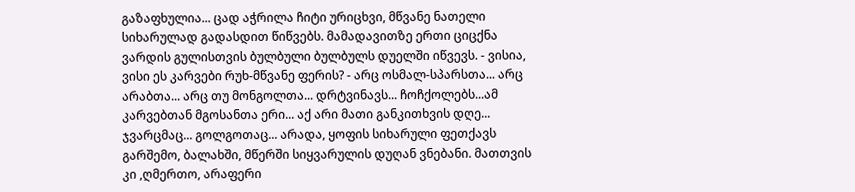გაზაფხულია... ცად აჭრილა ჩიტი ურიცხვი, მწვანე ნათელი სიხარულად გადასდით წიწვებს. მამადავითზე ერთი ციცქნა ვარდის გულისთვის ბულბული ბულბულს დუელში იწვევს. - ვისია, ვისი ეს კარვები რუხ-მწვანე ფერის? - არც ოსმალ-სპარსთა... არც არაბთა... არც თუ მონგოლთა... დრტვინავს... ჩოჩქოლებს...ამ კარვებთან მგოსანთა ერი... აქ არი მათი განკითხვის დღე... ჯვარცმაც... გოლგოთაც... არადა, ყოფის სიხარული ფეთქავს გარშემო, ბალახში, მწერში სიყვარულის დუღან ვნებანი. მათთვის კი ,ღმერთო, არაფერი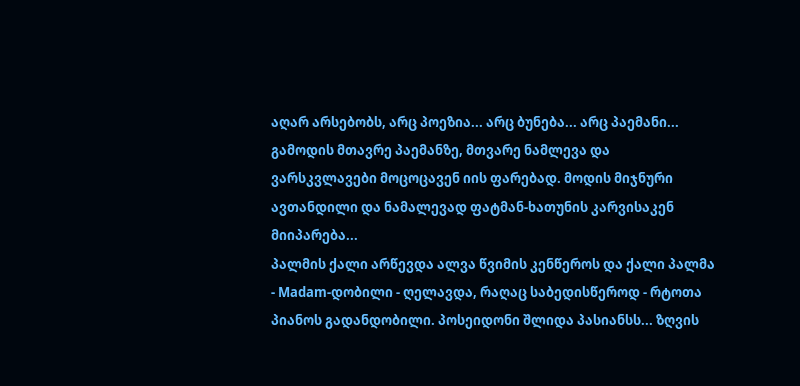აღარ არსებობს, არც პოეზია... არც ბუნება... არც პაემანი... გამოდის მთავრე პაემანზე, მთვარე ნამლევა და ვარსკვლავები მოცოცავენ იის ფარებად. მოდის მიჯნური ავთანდილი და ნამალევად ფატმან-ხათუნის კარვისაკენ მიიპარება...
პალმის ქალი არწევდა ალვა წვიმის კენწეროს და ქალი პალმა - Madam-დობილი - ღელავდა, რაღაც საბედისწეროდ - რტოთა პიანოს გადანდობილი. პოსეიდონი შლიდა პასიანსს... ზღვის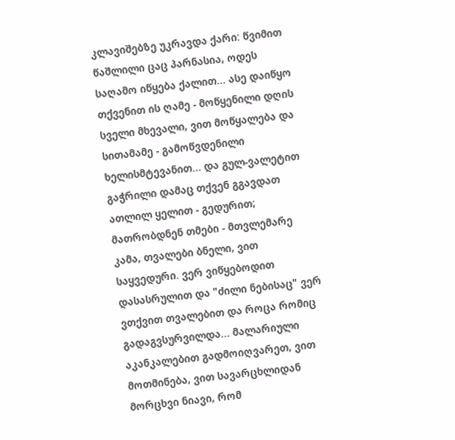კლავიშებზე უკრავდა ქარი: წვიმით წაშლილი ცაც პარნასია, ოდეს საღამო იწყება ქალით... ასე დაიწყო თქვენით ის ღამე - მოწყენილი დღის სველი მხევალი, ვით მოწყალება და სითამამე - გამოწვდენილი ხელისმტევანით... და გულ-ვალეტით გაჭრილი დამაც თქვენ გგავდათ ათლილ ყელით - გედურით; მათრობდნენ თმები - მთვლემარე კამა, თვალები ბნელი, ვით საყვედური. ვერ ვიწყებოდით დასასრულით და "ძილი ნებისაც" ვერ ვთქვით თვალებით და როცა რომიც გადაგვსურვილდა... მალარიული აკანკალებით გადმოიღვარეთ, ვით მოთმინება, ვით სავარცხლიდან მორცხვი ნიავი, რომ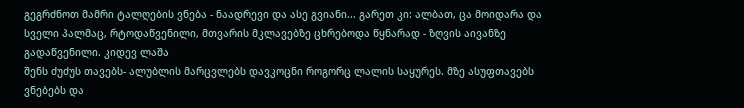გეგრძნოთ მამრი ტალღების ვნება - ნაადრევი და ასე გვიანი... გარეთ კი: ალბათ, ცა მოიდარა და სველი პალმაც, რტოდაწვენილი, მთვარის მკლავებზე ცხრებოდა წყნარად - ზღვის აივანზე გადაწვენილი. კიდევ ლაშა
შენს ძუძუს თავებს- ალუბლის მარცვლებს დავკოცნი როგორც ლალის საყურეს. მზე ასუფთავებს ვნებებს და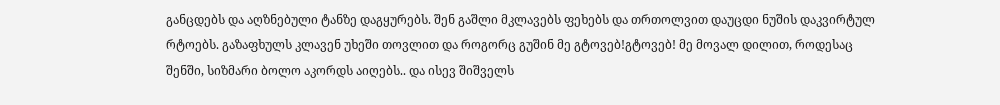განცდებს და აღზნებული ტანზე დაგყურებს. შენ გაშლი მკლავებს ფეხებს და თრთოლვით დაუცდი ნუშის დაკვირტულ რტოებს. გაზაფხულს კლავენ უხეში თოვლით და როგორც გუშინ მე გტოვებ!გტოვებ! მე მოვალ დილით, როდესაც შენში, სიზმარი ბოლო აკორდს აიღებს.. და ისევ შიშველს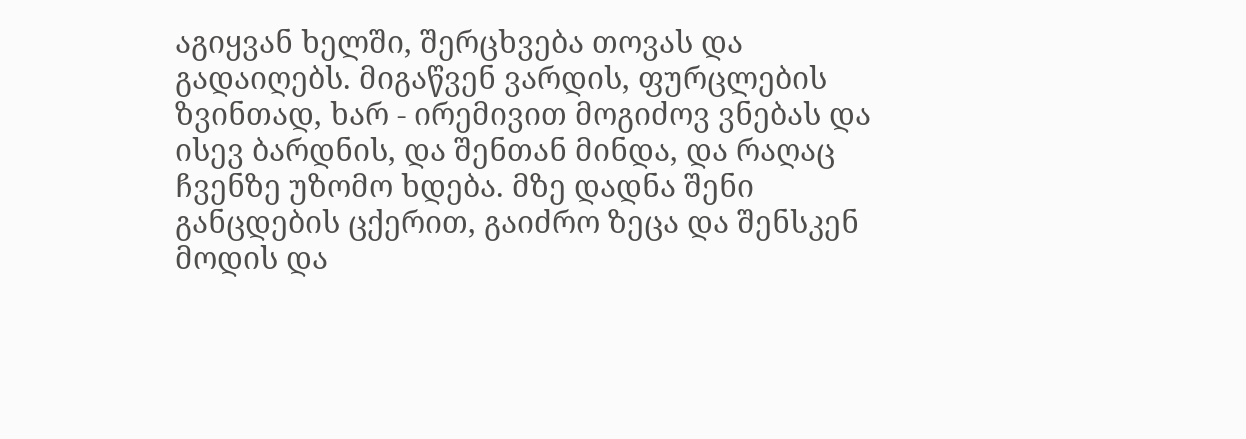აგიყვან ხელში, შერცხვება თოვას და გადაიღებს. მიგაწვენ ვარდის, ფურცლების ზვინთად, ხარ - ირემივით მოგიძოვ ვნებას და ისევ ბარდნის, და შენთან მინდა, და რაღაც ჩვენზე უზომო ხდება. მზე დადნა შენი განცდების ცქერით, გაიძრო ზეცა და შენსკენ მოდის და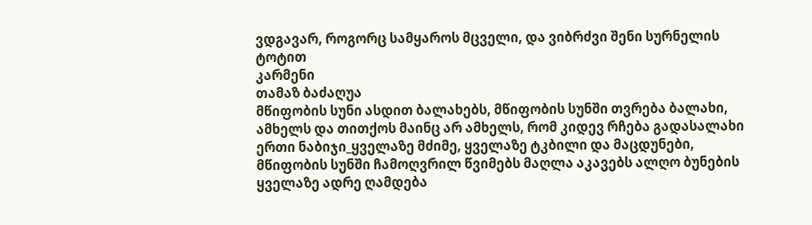ვდგავარ, როგორც სამყაროს მცველი, და ვიბრძვი შენი სურნელის ტოტით
კარმენი
თამაზ ბაძაღუა
მწიფობის სუნი ასდით ბალახებს, მწიფობის სუნში თვრება ბალახი, ამხელს და თითქოს მაინც არ ამხელს, რომ კიდევ რჩება გადასალახი ერთი ნაბიჯი_ყველაზე მძიმე, ყველაზე ტკბილი და მაცდუნები, მწიფობის სუნში ჩამოღვრილ წვიმებს მაღლა აკავებს ალღო ბუნების
ყველაზე ადრე ღამდება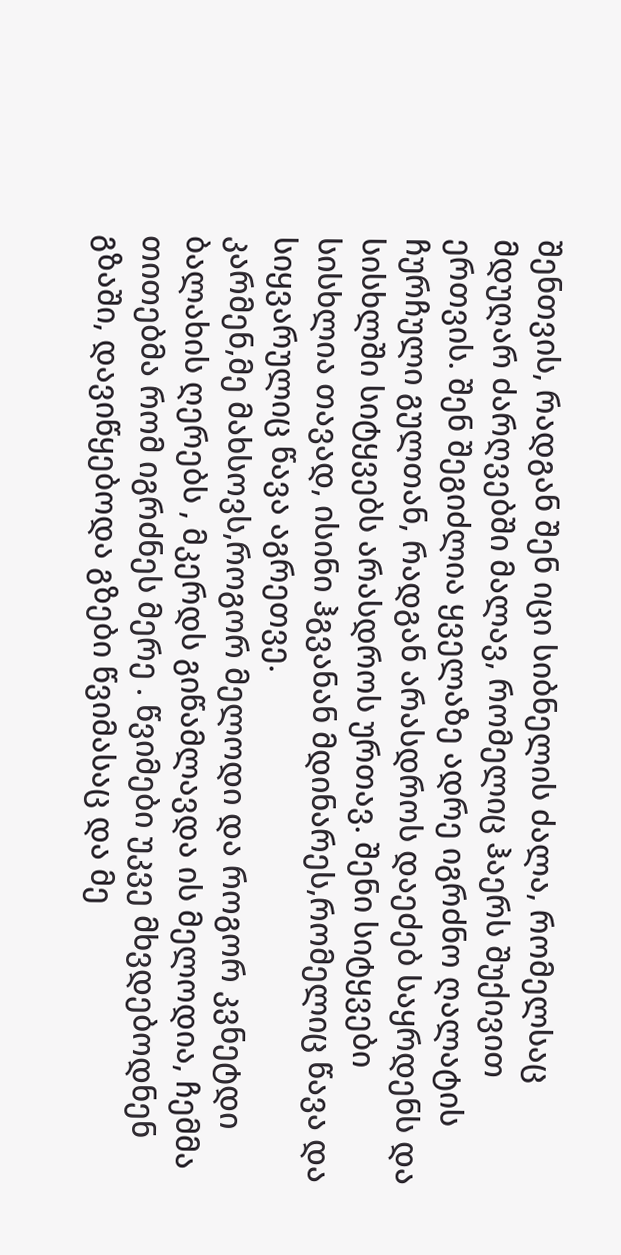შენთვის, რადგან შენ იცი სიბნელის ძალა, რომელსაც მდუღარ ძარღვებში მალავ, რომელიც ჰაერს შუქივით ერთვის. შენ შეგიძლია ყველაზე ადრე იგრძნო ღალატის ჩურჩული გულთან, რადგან არასდროს დაეძებ საყრდენს და სისხლში სიტყვებს არასდროს ურთავ. შენი სიტყვები სისხლია თავად, ისინი ჰგვანან მდინარეს,რომელიც წავა და სიყვარულიც წავა აგრეთვე.
კარმენ,მე მახსოვს,როგორ მელოდი და როგორ კვნეტდი ბალახის ღერებს , მკერდს გიწამლავდა ის მელოდია, ჩემმა თითებმა რომ იგრძნეს მერე . წვიმები უკვე მხვდებოდნენ გზაში, დავიწყებოდა გზები წვიმასაც და მე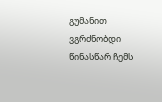გუმანით ვგრძნობდი წინასწარ ჩემს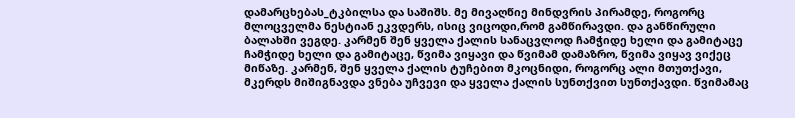დამარცხებას_ტკბილსა და საშიშს. მე მივაღწიე მინდვრის პირამდე, როგორც მლოცველმა ნესტიან ეკვდერს, ისიც ვიცოდი,რომ გამწირავდი. და განწირული ბალახში ვეგდე. კარმენ შენ ყველა ქალის სანაცვლოდ ჩამჭიდე ხელი და გამიტაცე ჩამჭიდე ხელი და გამიტაცე, წვიმა ვიყავი და წვიმამ დამაზრო, წვიმა ვიყავ ვიქეც მიწაზე. კარმენ, შენ ყველა ქალის ტუჩებით მკოცნიდი, როგორც ალი მთუთქავი, მკერდს მიშიგნავდა ვნება უჩვევი და ყველა ქალის სუნთქვით სუნთქავდი. წვიმამაც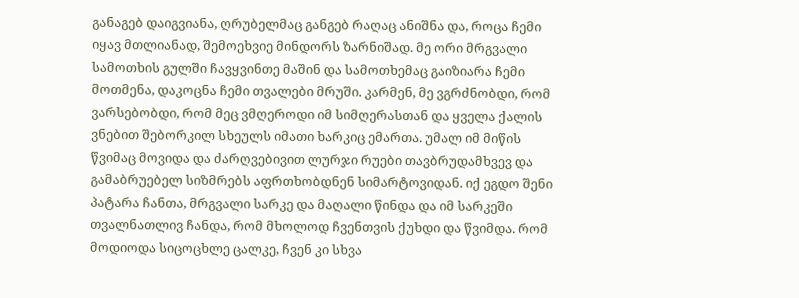განაგებ დაიგვიანა, ღრუბელმაც განგებ რაღაც ანიშნა და, როცა ჩემი იყავ მთლიანად, შემოეხვიე მინდორს ზარნიშად. მე ორი მრგვალი სამოთხის გულში ჩავყვინთე მაშინ და სამოთხემაც გაიზიარა ჩემი მოთმენა, დაკოცნა ჩემი თვალები მრუში. კარმენ, მე ვგრძნობდი, რომ ვარსებობდი, რომ მეც ვმღეროდი იმ სიმღერასთან და ყველა ქალის ვნებით შებორკილ სხეულს იმათი ხარკიც ემართა. უმალ იმ მიწის წვიმაც მოვიდა და ძარღვებივით ლურჯი რუები თავბრუდამხვევ და გამაბრუებელ სიზმრებს აფრთხობდნენ სიმარტოვიდან. იქ ეგდო შენი პატარა ჩანთა, მრგვალი სარკე და მაღალი წინდა და იმ სარკეში თვალნათლივ ჩანდა, რომ მხოლოდ ჩვენთვის ქუხდი და წვიმდა. რომ მოდიოდა სიცოცხლე ცალკე, ჩვენ კი სხვა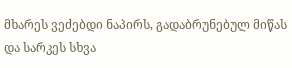მხარეს ვეძებდი ნაპირს, გადაბრუნებულ მიწას და სარკეს სხვა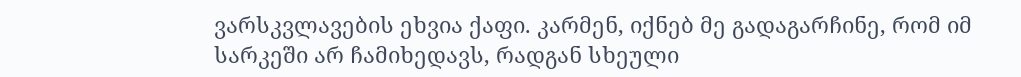ვარსკვლავების ეხვია ქაფი. კარმენ, იქნებ მე გადაგარჩინე, რომ იმ სარკეში არ ჩამიხედავს, რადგან სხეული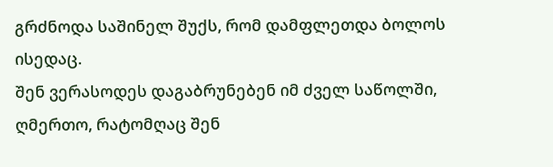გრძნოდა საშინელ შუქს, რომ დამფლეთდა ბოლოს ისედაც.
შენ ვერასოდეს დაგაბრუნებენ იმ ძველ საწოლში, ღმერთო, რატომღაც შენ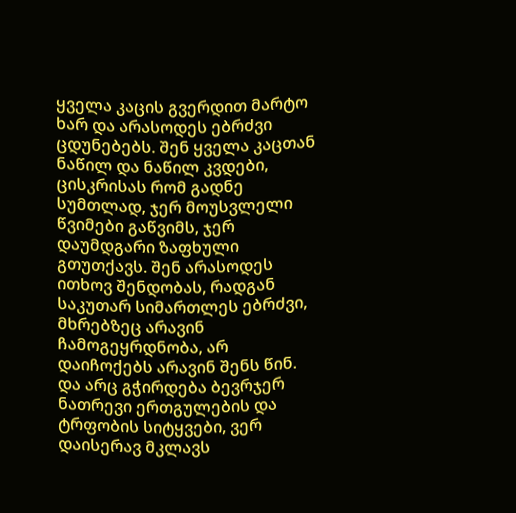ყველა კაცის გვერდით მარტო ხარ და არასოდეს ებრძვი ცდუნებებს. შენ ყველა კაცთან ნაწილ და ნაწილ კვდები, ცისკრისას რომ გადნე სუმთლად, ჯერ მოუსვლელი წვიმები გაწვიმს, ჯერ დაუმდგარი ზაფხული გთუთქავს. შენ არასოდეს ითხოვ შენდობას, რადგან საკუთარ სიმართლეს ებრძვი, მხრებზეც არავინ ჩამოგეყრდნობა, არ დაიჩოქებს არავინ შენს წინ. და არც გჭირდება ბევრჯერ ნათრევი ერთგულების და ტრფობის სიტყვები, ვერ დაისერავ მკლავს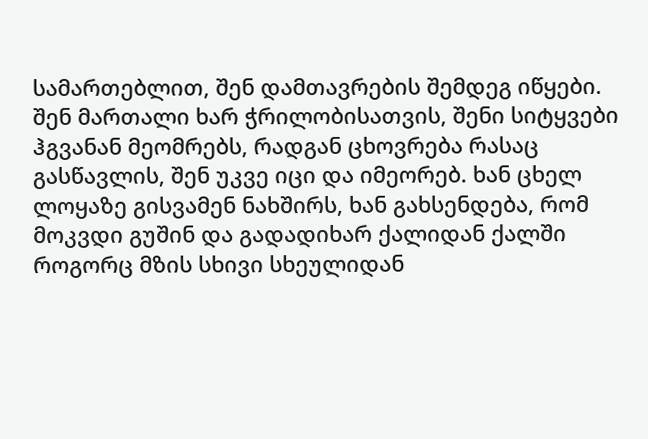სამართებლით, შენ დამთავრების შემდეგ იწყები. შენ მართალი ხარ ჭრილობისათვის, შენი სიტყვები ჰგვანან მეომრებს, რადგან ცხოვრება რასაც გასწავლის, შენ უკვე იცი და იმეორებ. ხან ცხელ ლოყაზე გისვამენ ნახშირს, ხან გახსენდება, რომ მოკვდი გუშინ და გადადიხარ ქალიდან ქალში როგორც მზის სხივი სხეულიდან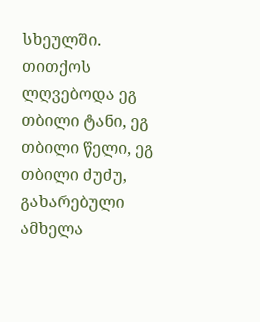სხეულში.
თითქოს ლღვებოდა ეგ თბილი ტანი, ეგ თბილი წელი, ეგ თბილი ძუძუ, გახარებული ამხელა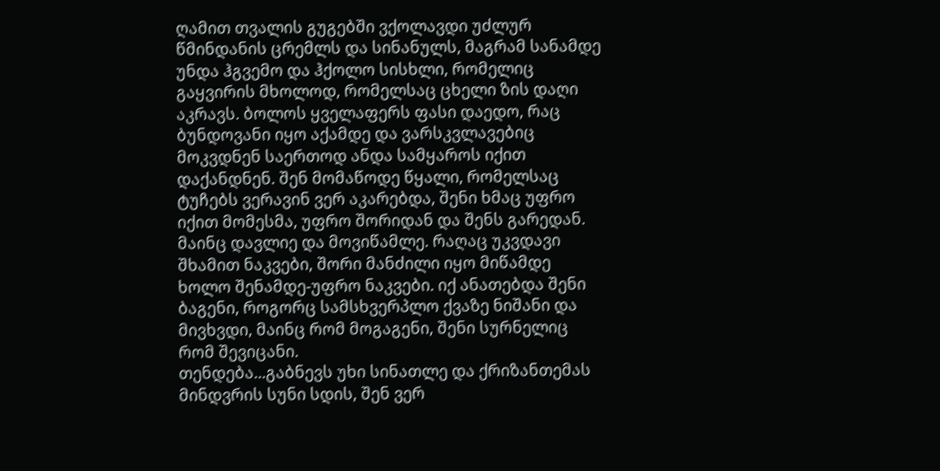ღამით თვალის გუგებში ვქოლავდი უძლურ
წმინდანის ცრემლს და სინანულს, მაგრამ სანამდე უნდა ჰგვემო და ჰქოლო სისხლი, რომელიც გაყვირის მხოლოდ, რომელსაც ცხელი ზის დაღი აკრავს. ბოლოს ყველაფერს ფასი დაედო, რაც ბუნდოვანი იყო აქამდე და ვარსკვლავებიც მოკვდნენ საერთოდ ანდა სამყაროს იქით დაქანდნენ. შენ მომაწოდე წყალი, რომელსაც ტუჩებს ვერავინ ვერ აკარებდა, შენი ხმაც უფრო იქით მომესმა, უფრო შორიდან და შენს გარედან. მაინც დავლიე და მოვიწამლე. რაღაც უკვდავი შხამით ნაკვები, შორი მანძილი იყო მიწამდე ხოლო შენამდე-უფრო ნაკვები. იქ ანათებდა შენი ბაგენი, როგორც სამსხვერპლო ქვაზე ნიშანი და მივხვდი, მაინც რომ მოგაგენი, შენი სურნელიც რომ შევიცანი.
თენდება...გაბნევს უხი სინათლე და ქრიზანთემას მინდვრის სუნი სდის, შენ ვერ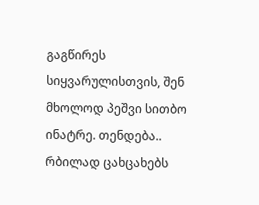გაგწირეს სიყვარულისთვის, შენ მხოლოდ პეშვი სითბო ინატრე. თენდება.. რბილად ცახცახებს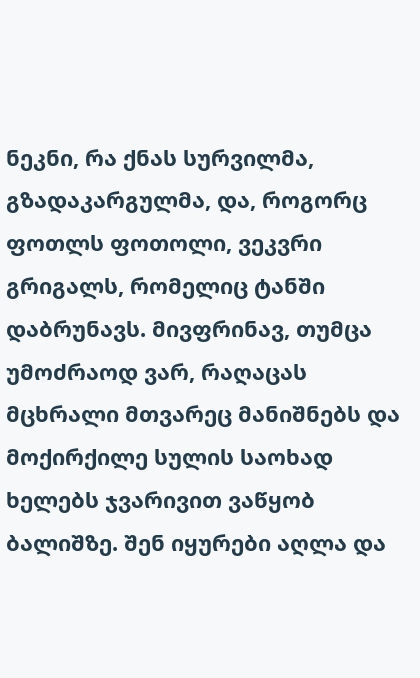ნეკნი, რა ქნას სურვილმა, გზადაკარგულმა, და, როგორც ფოთლს ფოთოლი, ვეკვრი გრიგალს, რომელიც ტანში დაბრუნავს. მივფრინავ, თუმცა უმოძრაოდ ვარ, რაღაცას მცხრალი მთვარეც მანიშნებს და მოქირქილე სულის საოხად ხელებს ჯვარივით ვაწყობ ბალიშზე. შენ იყურები აღლა და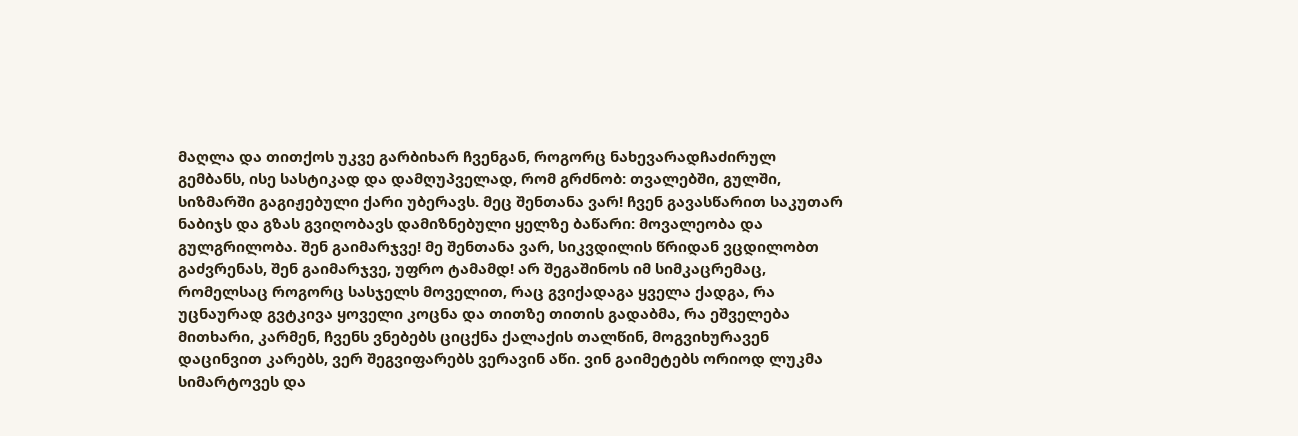მაღლა და თითქოს უკვე გარბიხარ ჩვენგან, როგორც ნახევარადჩაძირულ გემბანს, ისე სასტიკად და დამღუპველად, რომ გრძნობ: თვალებში, გულში, სიზმარში გაგიჟებული ქარი უბერავს. მეც შენთანა ვარ! ჩვენ გავასწარით საკუთარ ნაბიჯს და გზას გვიღობავს დამიზნებული ყელზე ბაწარი: მოვალეობა და გულგრილობა. შენ გაიმარჯვე! მე შენთანა ვარ, სიკვდილის წრიდან ვცდილობთ გაძვრენას, შენ გაიმარჯვე, უფრო ტამამდ! არ შეგაშინოს იმ სიმკაცრემაც, რომელსაც როგორც სასჯელს მოველით, რაც გვიქადაგა ყველა ქადგა, რა უცნაურად გვტკივა ყოველი კოცნა და თითზე თითის გადაბმა, რა ეშველება მითხარი, კარმენ, ჩვენს ვნებებს ციცქნა ქალაქის თალწინ, მოგვიხურავენ დაცინვით კარებს, ვერ შეგვიფარებს ვერავინ აწი. ვინ გაიმეტებს ორიოდ ლუკმა სიმარტოვეს და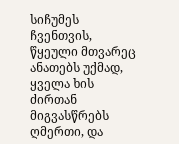სიჩუმეს ჩვენთვის, წყეული მთვარეც ანათებს უქმად, ყველა ხის ძირთან მიგვასწრებს ღმერთი, და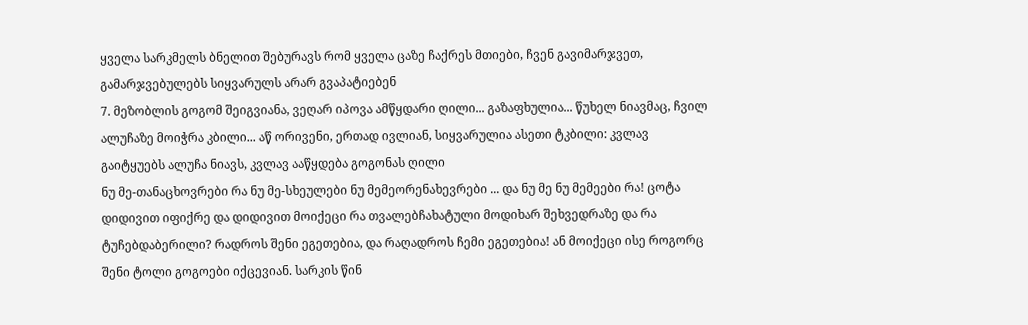ყველა სარკმელს ბნელით შებურავს რომ ყველა ცაზე ჩაქრეს მთიები, ჩვენ გავიმარჯვეთ, გამარჯვებულებს სიყვარულს არარ გვაპატიებენ
7. მეზობლის გოგომ შეიგვიანა, ვეღარ იპოვა ამწყდარი ღილი... გაზაფხულია... წუხელ ნიავმაც, ჩვილ ალუჩაზე მოიჭრა კბილი... აწ ორივენი, ერთად ივლიან, სიყვარულია ასეთი ტკბილი: კვლავ გაიტყუებს ალუჩა ნიავს, კვლავ ააწყდება გოგონას ღილი
ნუ მე-თანაცხოვრები რა ნუ მე-სხეულები ნუ მემეორენახევრები ... და ნუ მე ნუ მემეები რა! ცოტა დიდივით იფიქრე და დიდივით მოიქეცი რა თვალებჩახატული მოდიხარ შეხვედრაზე და რა ტუჩებდაბერილი? რადროს შენი ეგეთებია, და რაღადროს ჩემი ეგეთებია! ან მოიქეცი ისე როგორც შენი ტოლი გოგოები იქცევიან. სარკის წინ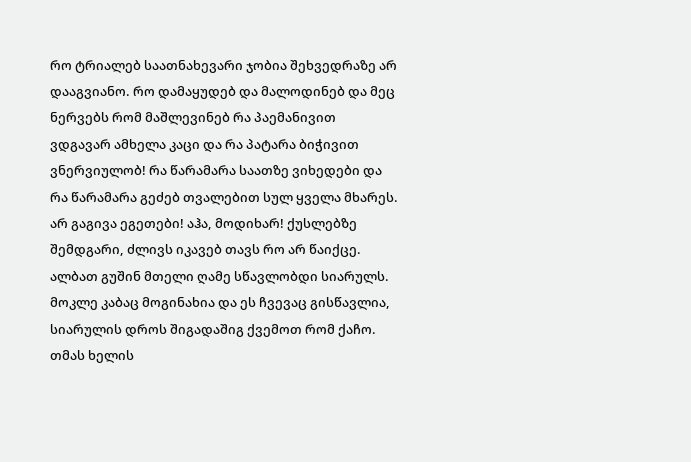რო ტრიალებ საათნახევარი ჯობია შეხვედრაზე არ დააგვიანო. რო დამაყუდებ და მალოდინებ და მეც ნერვებს რომ მაშლევინებ რა პაემანივით ვდგავარ ამხელა კაცი და რა პატარა ბიჭივით ვნერვიულობ! რა წარამარა საათზე ვიხედები და რა წარამარა გეძებ თვალებით სულ ყველა მხარეს. არ გაგივა ეგეთები! აჰა, მოდიხარ! ქუსლებზე შემდგარი, ძლივს იკავებ თავს რო არ წაიქცე. ალბათ გუშინ მთელი ღამე სწავლობდი სიარულს. მოკლე კაბაც მოგინახია და ეს ჩვევაც გისწავლია, სიარულის დროს შიგადაშიგ ქვემოთ რომ ქაჩო. თმას ხელის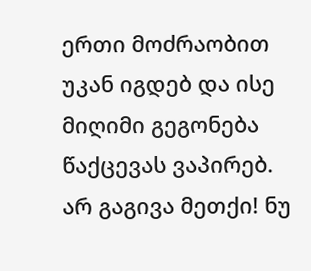ერთი მოძრაობით უკან იგდებ და ისე მიღიმი გეგონება წაქცევას ვაპირებ. არ გაგივა მეთქი! ნუ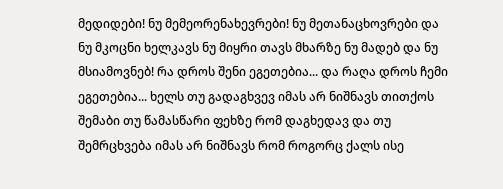მედიდები! ნუ მემეორენახევრები! ნუ მეთანაცხოვრები და ნუ მკოცნი ხელკავს ნუ მიყრი თავს მხარზე ნუ მადებ და ნუ მსიამოვნებ! რა დროს შენი ეგეთებია... და რაღა დროს ჩემი ეგეთებია... ხელს თუ გადაგხვევ იმას არ ნიშნავს თითქოს შემაბი თუ წამასწარი ფეხზე რომ დაგხედავ და თუ შემრცხვება იმას არ ნიშნავს რომ როგორც ქალს ისე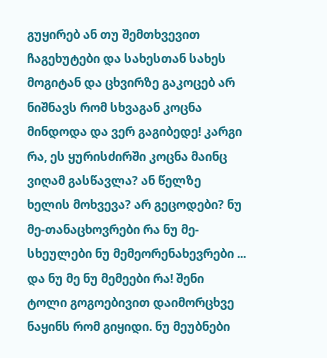გუყირებ ან თუ შემთხვევით ჩაგეხუტები და სახესთან სახეს მოგიტან და ცხვირზე გაკოცებ არ ნიშნავს რომ სხვაგან კოცნა მინდოდა და ვერ გაგიბედე! კარგი რა, ეს ყურისძირში კოცნა მაინც ვიღამ გასწავლა? ან წელზე ხელის მოხვევა? არ გეცოდები? ნუ მე-თანაცხოვრები რა ნუ მე-სხეულები ნუ მემეორენახევრები ... და ნუ მე ნუ მემეები რა! შენი ტოლი გოგოებივით დაიმორცხვე ნაყინს რომ გიყიდი. ნუ მეუბნები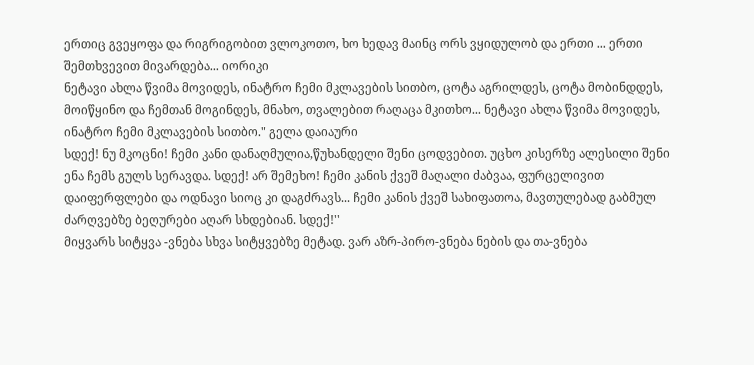ერთიც გვეყოფა და რიგრიგობით ვლოკოთო, ხო ხედავ მაინც ორს ვყიდულობ და ერთი ... ერთი შემთხვევით მივარდება... იორიკი
ნეტავი ახლა წვიმა მოვიდეს, ინატრო ჩემი მკლავების სითბო, ცოტა აგრილდეს, ცოტა მობინდდეს, მოიწყინო და ჩემთან მოგინდეს, მნახო, თვალებით რაღაცა მკითხო... ნეტავი ახლა წვიმა მოვიდეს, ინატრო ჩემი მკლავების სითბო." გელა დაიაური
სდექ! ნუ მკოცნი! ჩემი კანი დანაღმულია,წუხანდელი შენი ცოდვებით. უცხო კისერზე ალესილი შენი ენა ჩემს გულს სერავდა. სდექ! არ შემეხო! ჩემი კანის ქვეშ მაღალი ძაბვაა, ფურცელივით დაიფერფლები და ოდნავი სიოც კი დაგძრავს... ჩემი კანის ქვეშ სახიფათოა, მავთულებად გაბმულ ძარღვებზე ბეღურები აღარ სხდებიან. სდექ!''
მიყვარს სიტყვა -ვნება სხვა სიტყვებზე მეტად. ვარ აზრ-პირო-ვნება ნების და თა-ვნება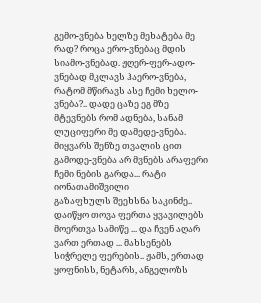გემო-ვნება ხელზე მეხატება მე რად? როცა ერო-ვნებაც მდის სიამო-ვნებად. ჟღერ-ფერ-ადო-ვნებად მკლავს ჰაერო-ვნება, რატომ მწირავს ასე ჩემი ხელო-ვნება?.. დადე ცაზე ეგ მზე მტევნებს რომ ადნება, სანამ ლუციფერი მე დამედე-ვნება. მიყვარს შენზე თვალის ცით გამოდე-ვნება არ მვნებს არაფერი ჩემი ნების გარდა... რატი იონათამიშვილი
გაზაფხულს შეეხსნა საკინძე.. დაიწყო თოვა ფერთა ყვავილებს მოერთვა სამიწე ... და ჩვენ აღარ ვართ ერთად ... მახსენებს სიჭრელე ფერების.. ჟამს, ერთად ყოფნისს, ნეტარს, ანგელოზს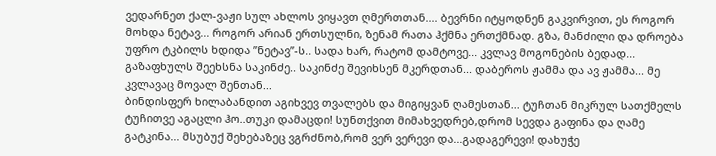ვედარნეთ ქალ-ვაჟი სულ ახლოს ვიყავთ ღმერთთან.... ბევრნი იტყოდნენ გაკვირვით, ეს როგორ მოხდა ნეტავ... როგორ არიან ერთსულნი, ზენამ რათა ჰქმნა ერთქმნად. გზა, მანძილი და დროება უფრო ტკბილს ხდიდა ”ნეტავ”-ს.. სადა ხარ, რატომ დამტოვე... კვლავ მოგონების ბედად... გაზაფხულს შეეხსნა საკინძე.. საკინძე შევიხსენ მკერდთან... დაბეროს ჟამმა და ავ ჟამმა... მე კვლავაც მოვალ შენთან...
ბინდისფერ ხილაბანდით აგიხვევ თვალებს და მიგიყვან ღამესთან... ტუჩთან მიკრულ სათქმელს ტუჩითვე აგაცლი ჰო..თუკი დამაცდი! სუნთქვით მიმახვედრებ,დრომ სევდა გაფინა და ღამე გატკინა... მსუბუქ შეხებაზეც ვგრძნობ,რომ ვერ ვერევი და...გადაგერევი! დახუჭე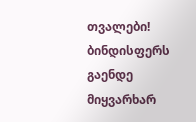თვალები! ბინდისფერს გაენდე მიყვარხარ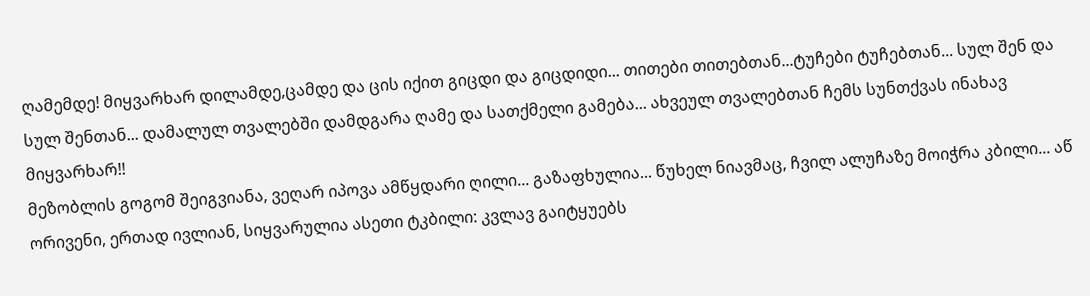ღამემდე! მიყვარხარ დილამდე,ცამდე და ცის იქით გიცდი და გიცდიდი... თითები თითებთან...ტუჩები ტუჩებთან... სულ შენ და სულ შენთან... დამალულ თვალებში დამდგარა ღამე და სათქმელი გამება... ახვეულ თვალებთან ჩემს სუნთქვას ინახავ მიყვარხარ!!
მეზობლის გოგომ შეიგვიანა, ვეღარ იპოვა ამწყდარი ღილი... გაზაფხულია... წუხელ ნიავმაც, ჩვილ ალუჩაზე მოიჭრა კბილი... აწ ორივენი, ერთად ივლიან, სიყვარულია ასეთი ტკბილი: კვლავ გაიტყუებს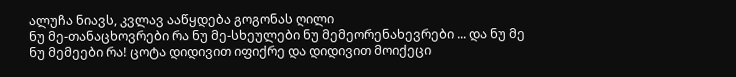ალუჩა ნიავს, კვლავ ააწყდება გოგონას ღილი
ნუ მე-თანაცხოვრები რა ნუ მე-სხეულები ნუ მემეორენახევრები ... და ნუ მე ნუ მემეები რა! ცოტა დიდივით იფიქრე და დიდივით მოიქეცი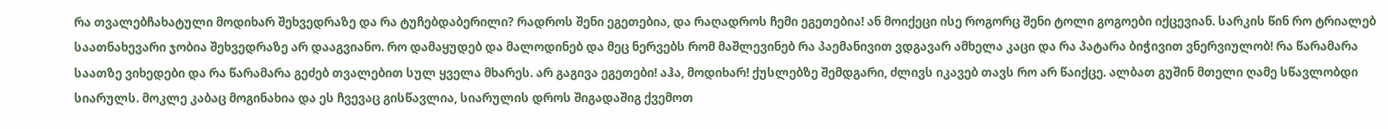რა თვალებჩახატული მოდიხარ შეხვედრაზე და რა ტუჩებდაბერილი? რადროს შენი ეგეთებია, და რაღადროს ჩემი ეგეთებია! ან მოიქეცი ისე როგორც შენი ტოლი გოგოები იქცევიან. სარკის წინ რო ტრიალებ საათნახევარი ჯობია შეხვედრაზე არ დააგვიანო. რო დამაყუდებ და მალოდინებ და მეც ნერვებს რომ მაშლევინებ რა პაემანივით ვდგავარ ამხელა კაცი და რა პატარა ბიჭივით ვნერვიულობ! რა წარამარა საათზე ვიხედები და რა წარამარა გეძებ თვალებით სულ ყველა მხარეს. არ გაგივა ეგეთები! აჰა, მოდიხარ! ქუსლებზე შემდგარი, ძლივს იკავებ თავს რო არ წაიქცე. ალბათ გუშინ მთელი ღამე სწავლობდი სიარულს. მოკლე კაბაც მოგინახია და ეს ჩვევაც გისწავლია, სიარულის დროს შიგადაშიგ ქვემოთ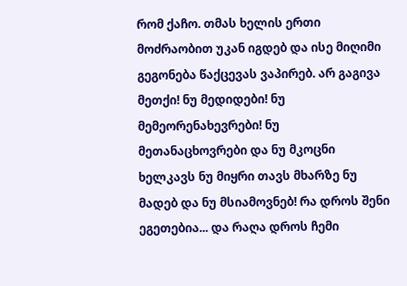რომ ქაჩო. თმას ხელის ერთი მოძრაობით უკან იგდებ და ისე მიღიმი გეგონება წაქცევას ვაპირებ. არ გაგივა მეთქი! ნუ მედიდები! ნუ მემეორენახევრები! ნუ მეთანაცხოვრები და ნუ მკოცნი ხელკავს ნუ მიყრი თავს მხარზე ნუ მადებ და ნუ მსიამოვნებ! რა დროს შენი ეგეთებია... და რაღა დროს ჩემი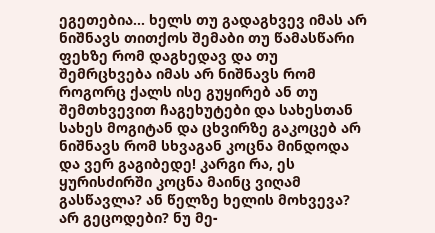ეგეთებია... ხელს თუ გადაგხვევ იმას არ ნიშნავს თითქოს შემაბი თუ წამასწარი ფეხზე რომ დაგხედავ და თუ შემრცხვება იმას არ ნიშნავს რომ როგორც ქალს ისე გუყირებ ან თუ შემთხვევით ჩაგეხუტები და სახესთან სახეს მოგიტან და ცხვირზე გაკოცებ არ ნიშნავს რომ სხვაგან კოცნა მინდოდა და ვერ გაგიბედე! კარგი რა, ეს ყურისძირში კოცნა მაინც ვიღამ გასწავლა? ან წელზე ხელის მოხვევა? არ გეცოდები? ნუ მე-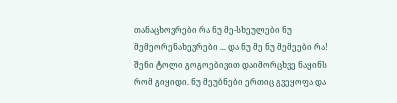თანაცხოვრები რა ნუ მე-სხეულები ნუ მემეორენახევრები ... და ნუ მე ნუ მემეები რა! შენი ტოლი გოგოებივით დაიმორცხვე ნაყინს რომ გიყიდი. ნუ მეუბნები ერთიც გვეყოფა და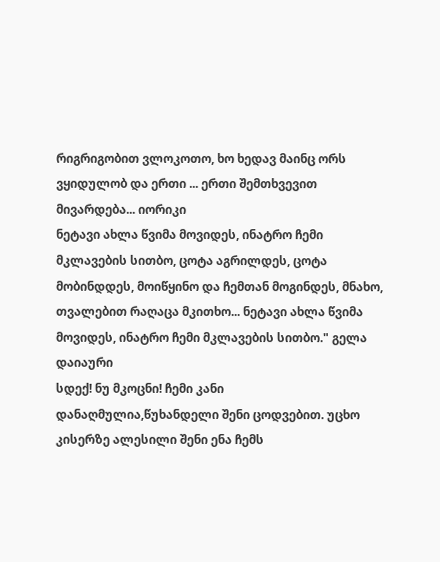რიგრიგობით ვლოკოთო, ხო ხედავ მაინც ორს ვყიდულობ და ერთი ... ერთი შემთხვევით მივარდება... იორიკი
ნეტავი ახლა წვიმა მოვიდეს, ინატრო ჩემი მკლავების სითბო, ცოტა აგრილდეს, ცოტა მობინდდეს, მოიწყინო და ჩემთან მოგინდეს, მნახო, თვალებით რაღაცა მკითხო... ნეტავი ახლა წვიმა მოვიდეს, ინატრო ჩემი მკლავების სითბო." გელა დაიაური
სდექ! ნუ მკოცნი! ჩემი კანი დანაღმულია,წუხანდელი შენი ცოდვებით. უცხო კისერზე ალესილი შენი ენა ჩემს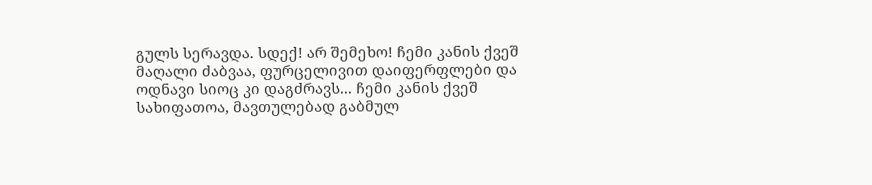გულს სერავდა. სდექ! არ შემეხო! ჩემი კანის ქვეშ მაღალი ძაბვაა, ფურცელივით დაიფერფლები და ოდნავი სიოც კი დაგძრავს... ჩემი კანის ქვეშ სახიფათოა, მავთულებად გაბმულ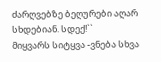ძარღვებზე ბეღურები აღარ სხდებიან. სდექ!``
მიყვარს სიტყვა -ვნება სხვა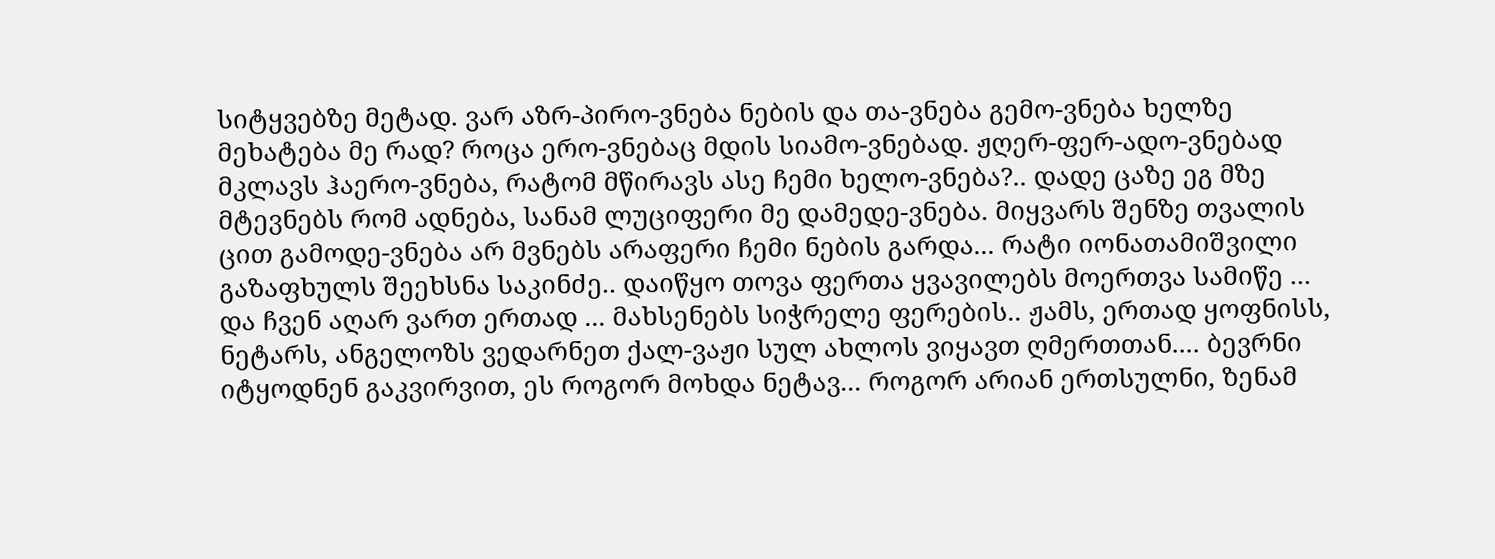სიტყვებზე მეტად. ვარ აზრ-პირო-ვნება ნების და თა-ვნება გემო-ვნება ხელზე მეხატება მე რად? როცა ერო-ვნებაც მდის სიამო-ვნებად. ჟღერ-ფერ-ადო-ვნებად მკლავს ჰაერო-ვნება, რატომ მწირავს ასე ჩემი ხელო-ვნება?.. დადე ცაზე ეგ მზე მტევნებს რომ ადნება, სანამ ლუციფერი მე დამედე-ვნება. მიყვარს შენზე თვალის ცით გამოდე-ვნება არ მვნებს არაფერი ჩემი ნების გარდა... რატი იონათამიშვილი
გაზაფხულს შეეხსნა საკინძე.. დაიწყო თოვა ფერთა ყვავილებს მოერთვა სამიწე ... და ჩვენ აღარ ვართ ერთად ... მახსენებს სიჭრელე ფერების.. ჟამს, ერთად ყოფნისს, ნეტარს, ანგელოზს ვედარნეთ ქალ-ვაჟი სულ ახლოს ვიყავთ ღმერთთან.... ბევრნი იტყოდნენ გაკვირვით, ეს როგორ მოხდა ნეტავ... როგორ არიან ერთსულნი, ზენამ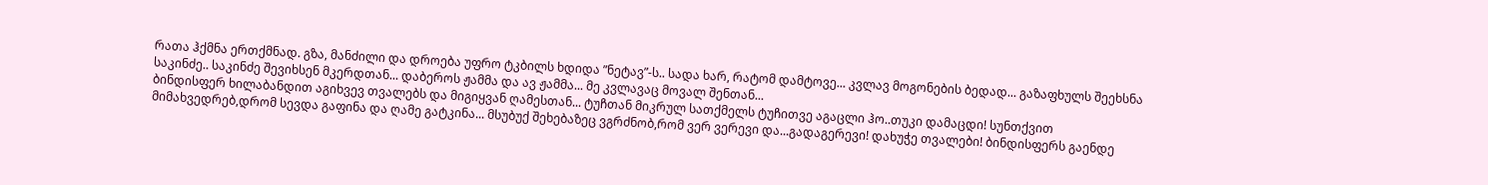რათა ჰქმნა ერთქმნად. გზა, მანძილი და დროება უფრო ტკბილს ხდიდა ”ნეტავ”-ს.. სადა ხარ, რატომ დამტოვე... კვლავ მოგონების ბედად... გაზაფხულს შეეხსნა საკინძე.. საკინძე შევიხსენ მკერდთან... დაბეროს ჟამმა და ავ ჟამმა... მე კვლავაც მოვალ შენთან...
ბინდისფერ ხილაბანდით აგიხვევ თვალებს და მიგიყვან ღამესთან... ტუჩთან მიკრულ სათქმელს ტუჩითვე აგაცლი ჰო..თუკი დამაცდი! სუნთქვით მიმახვედრებ,დრომ სევდა გაფინა და ღამე გატკინა... მსუბუქ შეხებაზეც ვგრძნობ,რომ ვერ ვერევი და...გადაგერევი! დახუჭე თვალები! ბინდისფერს გაენდე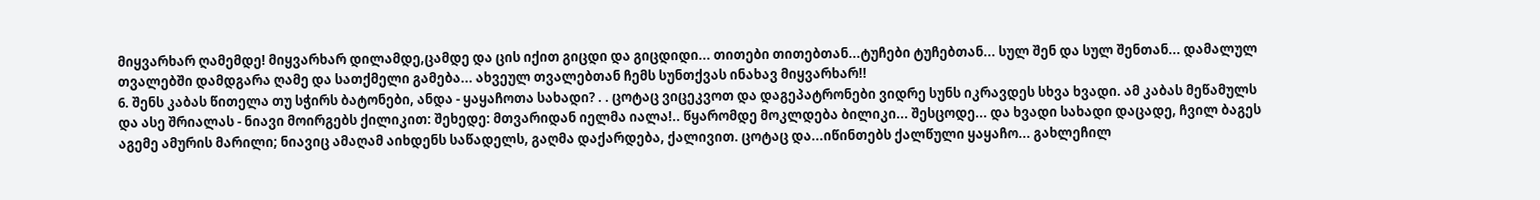მიყვარხარ ღამემდე! მიყვარხარ დილამდე,ცამდე და ცის იქით გიცდი და გიცდიდი... თითები თითებთან...ტუჩები ტუჩებთან... სულ შენ და სულ შენთან... დამალულ თვალებში დამდგარა ღამე და სათქმელი გამება... ახვეულ თვალებთან ჩემს სუნთქვას ინახავ მიყვარხარ!!
6. შენს კაბას წითელა თუ სჭირს ბატონები, ანდა - ყაყაჩოთა სახადი? . . ცოტაც ვიცეკვოთ და დაგეპატრონები ვიდრე სუნს იკრავდეს სხვა ხვადი. ამ კაბას მეწამულს და ასე შრიალას - ნიავი მოირგებს ქილიკით: შეხედე: მთვარიდან იელმა იალა!.. წყარომდე მოკლდება ბილიკი... შესცოდე... და ხვადი სახადი დაცადე, ჩვილ ბაგეს აგემე ამურის მარილი; ნიავიც ამაღამ აიხდენს საწადელს, გაღმა დაქარდება, ქალივით. ცოტაც და...იწინთებს ქალწული ყაყაჩო... გახლეჩილ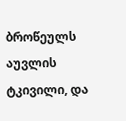ბროწეულს აუვლის ტკივილი, და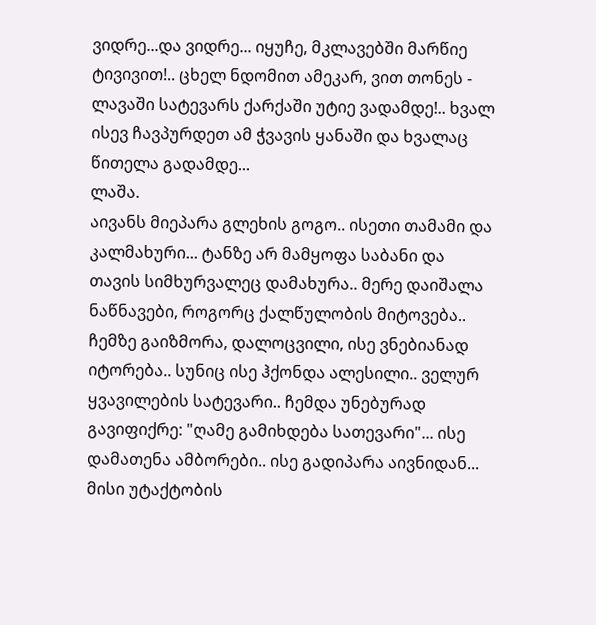ვიდრე...და ვიდრე... იყუჩე, მკლავებში მარწიე ტივივით!.. ცხელ ნდომით ამეკარ, ვით თონეს - ლავაში სატევარს ქარქაში უტიე ვადამდე!.. ხვალ ისევ ჩავპურდეთ ამ ჭვავის ყანაში და ხვალაც წითელა გადამდე...
ლაშა.
აივანს მიეპარა გლეხის გოგო.. ისეთი თამამი და კალმახური... ტანზე არ მამყოფა საბანი და თავის სიმხურვალეც დამახურა.. მერე დაიშალა ნაწნავები, როგორც ქალწულობის მიტოვება.. ჩემზე გაიზმორა, დალოცვილი, ისე ვნებიანად იტორება.. სუნიც ისე ჰქონდა ალესილი.. ველურ ყვავილების სატევარი.. ჩემდა უნებურად გავიფიქრე: "ღამე გამიხდება სათევარი"... ისე დამათენა ამბორები.. ისე გადიპარა აივნიდან... მისი უტაქტობის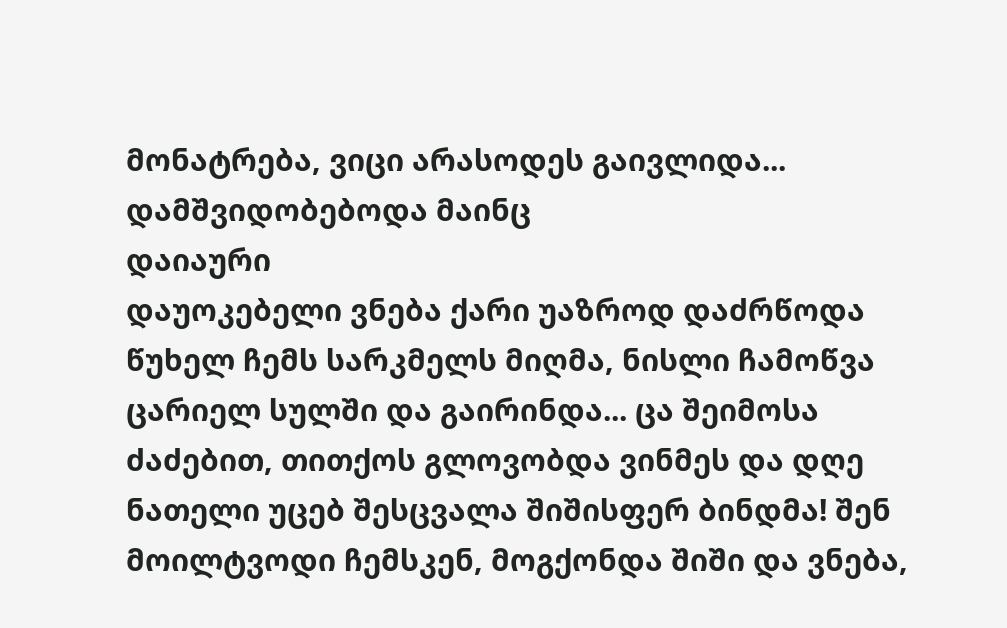მონატრება, ვიცი არასოდეს გაივლიდა... დამშვიდობებოდა მაინც
დაიაური
დაუოკებელი ვნება ქარი უაზროდ დაძრწოდა წუხელ ჩემს სარკმელს მიღმა, ნისლი ჩამოწვა ცარიელ სულში და გაირინდა... ცა შეიმოსა ძაძებით, თითქოს გლოვობდა ვინმეს და დღე ნათელი უცებ შესცვალა შიშისფერ ბინდმა! შენ მოილტვოდი ჩემსკენ, მოგქონდა შიში და ვნება,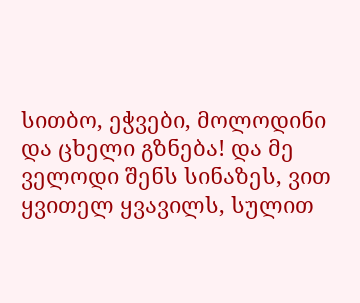სითბო, ეჭვები, მოლოდინი და ცხელი გზნება! და მე ველოდი შენს სინაზეს, ვით ყვითელ ყვავილს, სულით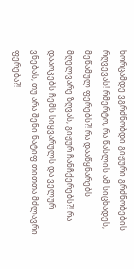ხორცამდე ვგრძნობდი გიჟური გრძნობების რღვევას! რმერტო, რა წასლის ამ სიცხადეს, მეწამულ ფერებს?! რა დააწყნარებს მღელვარე ზღვას, გიჟურ ჩანჩქერებს?! რა დააოკებს ჩემს სიყვარულს და ველურ ვნებას, თუ არა შენი ნატიფ თითთა მძლავრი ფერება?!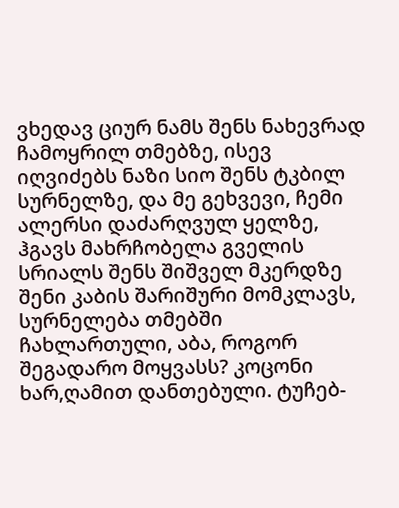ვხედავ ციურ ნამს შენს ნახევრად ჩამოყრილ თმებზე, ისევ იღვიძებს ნაზი სიო შენს ტკბილ სურნელზე, და მე გეხვევი, ჩემი ალერსი დაძარღვულ ყელზე, ჰგავს მახრჩობელა გველის სრიალს შენს შიშველ მკერდზე
შენი კაბის შარიშური მომკლავს, სურნელება თმებში ჩახლართული, აბა, როგორ შეგადარო მოყვასს? კოცონი ხარ,ღამით დანთებული. ტუჩებ-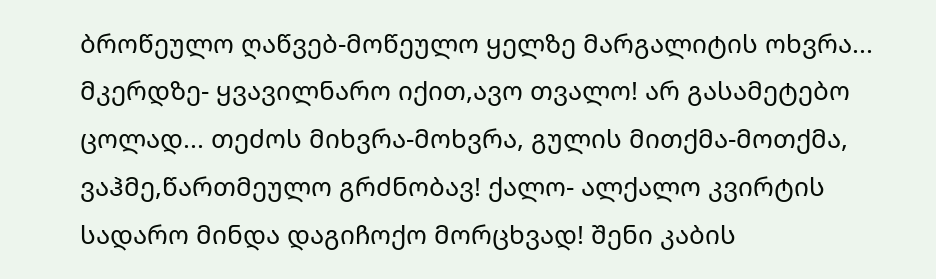ბროწეულო ღაწვებ-მოწეულო ყელზე მარგალიტის ოხვრა... მკერდზე- ყვავილნარო იქით,ავო თვალო! არ გასამეტებო ცოლად... თეძოს მიხვრა-მოხვრა, გულის მითქმა-მოთქმა, ვაჰმე,წართმეულო გრძნობავ! ქალო- ალქალო კვირტის სადარო მინდა დაგიჩოქო მორცხვად! შენი კაბის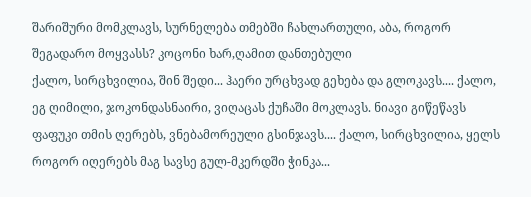შარიშური მომკლავს, სურნელება თმებში ჩახლართული, აბა, როგორ შეგადარო მოყვასს? კოცონი ხარ,ღამით დანთებული
ქალო, სირცხვილია, შინ შედი... ჰაერი ურცხვად გეხება და გლოკავს.... ქალო, ეგ ღიმილი, ჯოკონდასნაირი, ვიღაცას ქუჩაში მოკლავს. ნიავი გიწეწავს ფაფუკი თმის ღერებს, ვნებამორეული გსინჯავს.... ქალო, სირცხვილია, ყელს როგორ იღერებს მაგ სავსე გულ-მკერდში ჭინკა...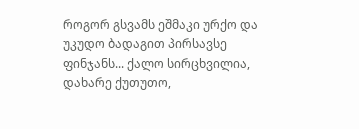როგორ გსვამს ეშმაკი ურქო და უკუდო ბადაგით პირსავსე ფინჯანს... ქალო სირცხვილია, დახარე ქუთუთო,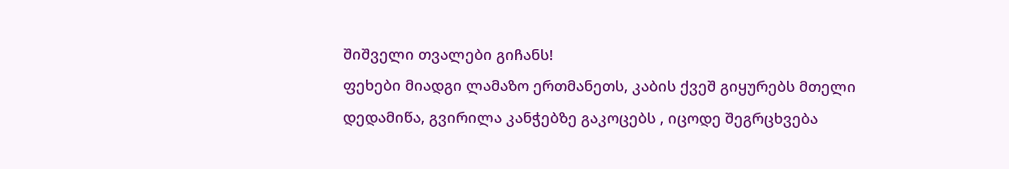შიშველი თვალები გიჩანს!
ფეხები მიადგი ლამაზო ერთმანეთს, კაბის ქვეშ გიყურებს მთელი დედამიწა, გვირილა კანჭებზე გაკოცებს , იცოდე შეგრცხვება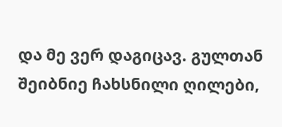და მე ვერ დაგიცავ. გულთან შეიბნიე ჩახსნილი ღილები,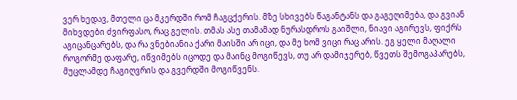ვერ ხედავ, მთელი ცა მკერდში რომ ჩაგცქერის. მზე სხივებს წაგანტანს და გაგეღიმება, და გვიან მიხვდები ძვირფასო, რაც გელის. თმას ასე თამამად ნურასდროს გაიშლი, ნიავი აგირევს, ფიქრს აგიცანცარებს, და რა ვნებიანია ქარი მაისში არ იცი, და მე ხომ ვიცი რაც არის. ეგ ყელი მაღალი როგორმე დაფარე, იწვიმებს იცოდე და მაინც მოგიწევს, თუ არ დამიჯერებ, წვეთს შემოგაპარებს, მუცლამდე ჩაგიღვრის და გვერდში მოგიწვენს.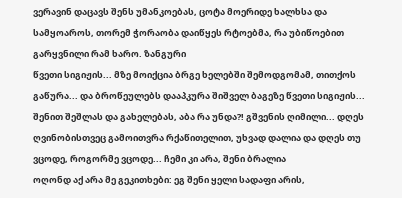ვერავინ დაცავს შენს უმანკოებას, ცოტა მოერიდე ხალხსა და სამყოაროს, თორემ ჭორაობა დაიწყეს რტოებმა, რა უბიწოებით გარყვნილი რამ ხარო. ზანგური
წვეთი სიგიჟის... მზე მოიქცია ბრგე ხელებში შემოდგომამ, თითქოს გაწურა... და ბროწეულებს დააპკურა შიშველ ბაგეზე წვეთი სიგიჟის... შენით შეშლას და გახელებას, აბა რა უნდა?! გშვენის ღიმილი... დღეს ღვინობისთვეც გამოითვრა რქაწითელით, უხვად დალია და დღეს თუ ვცოდე, როგორმე ვცოდე... ჩემი კი არა, შენი ბრალია
ოღონდ აქ არა მე გეკითხები: ეგ შენი ყელი სადაფი არის,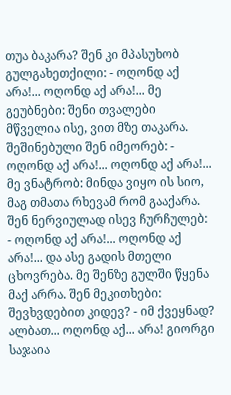თუა ბაკარა? შენ კი მპასუხობ გულგახეთქილი: - ოღონდ აქ არა!... ოღონდ აქ არა!... მე გეუბნები: შენი თვალები მწველია ისე, ვით მზე თაკარა. შეშინებული შენ იმეორებ: - ოღონდ აქ არა!... ოღონდ აქ არა!... მე ვნატრობ: მინდა ვიყო ის სიო, მაგ თმათა რხევამ რომ გააქარა. შენ ნერვიულად ისევ ჩურჩულებ: - ოღონდ აქ არა!... ოღონდ აქ არა!... და ასე გადის მთელი ცხოვრება. მე შენზე გულში წყენა მაქ არრა. შენ მეკითხები: შევხვდებით კიდევ? - იმ ქვეყნად? ალბათ... ოღონდ აქ... არა! გიორგი საჯაია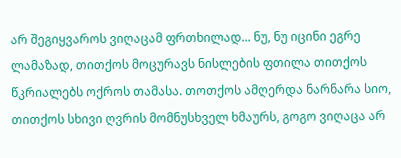არ შეგიყვაროს ვიღაცამ ფრთხილად... ნუ, ნუ იცინი ეგრე ლამაზად, თითქოს მოცურავს ნისლების ფთილა თითქოს წკრიალებს ოქროს თამასა. თოთქოს ამღერდა ნარნარა სიო, თითქოს სხივი ღვრის მომნუსხველ ხმაურს, გოგო ვიღაცა არ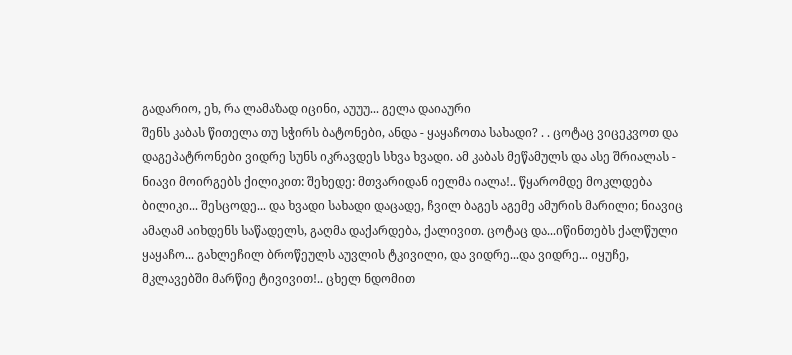გადარიო, ეხ, რა ლამაზად იცინი, აუუუ... გელა დაიაური
შენს კაბას წითელა თუ სჭირს ბატონები, ანდა - ყაყაჩოთა სახადი? . . ცოტაც ვიცეკვოთ და დაგეპატრონები ვიდრე სუნს იკრავდეს სხვა ხვადი. ამ კაბას მეწამულს და ასე შრიალას - ნიავი მოირგებს ქილიკით: შეხედე: მთვარიდან იელმა იალა!.. წყარომდე მოკლდება ბილიკი... შესცოდე... და ხვადი სახადი დაცადე, ჩვილ ბაგეს აგემე ამურის მარილი; ნიავიც ამაღამ აიხდენს საწადელს, გაღმა დაქარდება, ქალივით. ცოტაც და...იწინთებს ქალწული ყაყაჩო... გახლეჩილ ბროწეულს აუვლის ტკივილი, და ვიდრე...და ვიდრე... იყუჩე, მკლავებში მარწიე ტივივით!.. ცხელ ნდომით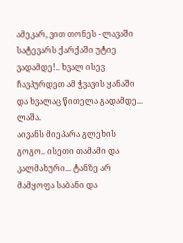ამეკარ, ვით თონეს - ლავაში სატევარს ქარქაში უტიე ვადამდე!.. ხვალ ისევ ჩავპურდეთ ამ ჭვავის ყანაში და ხვალაც წითელა გადამდე...
ლაშა.
აივანს მიეპარა გლეხის გოგო.. ისეთი თამამი და კალმახური... ტანზე არ მამყოფა საბანი და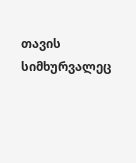თავის სიმხურვალეც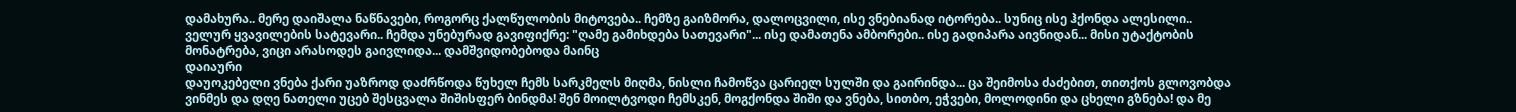დამახურა.. მერე დაიშალა ნაწნავები, როგორც ქალწულობის მიტოვება.. ჩემზე გაიზმორა, დალოცვილი, ისე ვნებიანად იტორება.. სუნიც ისე ჰქონდა ალესილი.. ველურ ყვავილების სატევარი.. ჩემდა უნებურად გავიფიქრე: "ღამე გამიხდება სათევარი"... ისე დამათენა ამბორები.. ისე გადიპარა აივნიდან... მისი უტაქტობის მონატრება, ვიცი არასოდეს გაივლიდა... დამშვიდობებოდა მაინც
დაიაური
დაუოკებელი ვნება ქარი უაზროდ დაძრწოდა წუხელ ჩემს სარკმელს მიღმა, ნისლი ჩამოწვა ცარიელ სულში და გაირინდა... ცა შეიმოსა ძაძებით, თითქოს გლოვობდა ვინმეს და დღე ნათელი უცებ შესცვალა შიშისფერ ბინდმა! შენ მოილტვოდი ჩემსკენ, მოგქონდა შიში და ვნება, სითბო, ეჭვები, მოლოდინი და ცხელი გზნება! და მე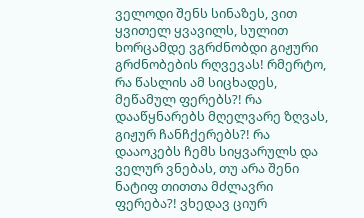ველოდი შენს სინაზეს, ვით ყვითელ ყვავილს, სულით ხორცამდე ვგრძნობდი გიჟური გრძნობების რღვევას! რმერტო, რა წასლის ამ სიცხადეს, მეწამულ ფერებს?! რა დააწყნარებს მღელვარე ზღვას, გიჟურ ჩანჩქერებს?! რა დააოკებს ჩემს სიყვარულს და ველურ ვნებას, თუ არა შენი ნატიფ თითთა მძლავრი ფერება?! ვხედავ ციურ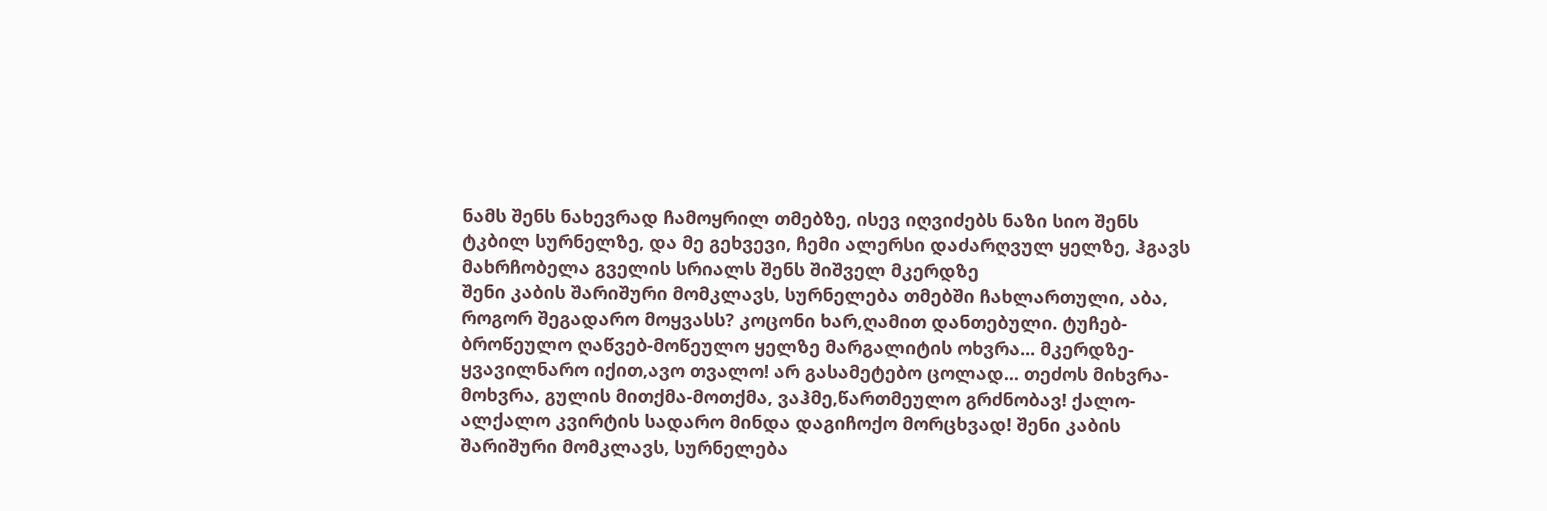ნამს შენს ნახევრად ჩამოყრილ თმებზე, ისევ იღვიძებს ნაზი სიო შენს ტკბილ სურნელზე, და მე გეხვევი, ჩემი ალერსი დაძარღვულ ყელზე, ჰგავს მახრჩობელა გველის სრიალს შენს შიშველ მკერდზე
შენი კაბის შარიშური მომკლავს, სურნელება თმებში ჩახლართული, აბა, როგორ შეგადარო მოყვასს? კოცონი ხარ,ღამით დანთებული. ტუჩებ-ბროწეულო ღაწვებ-მოწეულო ყელზე მარგალიტის ოხვრა... მკერდზე- ყვავილნარო იქით,ავო თვალო! არ გასამეტებო ცოლად... თეძოს მიხვრა-მოხვრა, გულის მითქმა-მოთქმა, ვაჰმე,წართმეულო გრძნობავ! ქალო- ალქალო კვირტის სადარო მინდა დაგიჩოქო მორცხვად! შენი კაბის შარიშური მომკლავს, სურნელება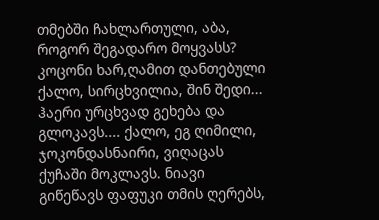თმებში ჩახლართული, აბა, როგორ შეგადარო მოყვასს? კოცონი ხარ,ღამით დანთებული
ქალო, სირცხვილია, შინ შედი... ჰაერი ურცხვად გეხება და გლოკავს.... ქალო, ეგ ღიმილი, ჯოკონდასნაირი, ვიღაცას ქუჩაში მოკლავს. ნიავი გიწეწავს ფაფუკი თმის ღერებს,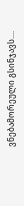ვნებამორეული გსინჯავს....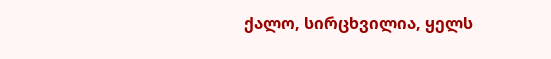ქალო, სირცხვილია, ყელს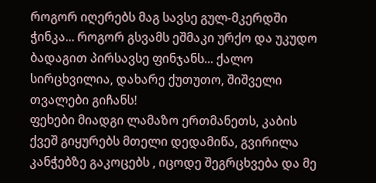როგორ იღერებს მაგ სავსე გულ-მკერდში ჭინკა... როგორ გსვამს ეშმაკი ურქო და უკუდო ბადაგით პირსავსე ფინჯანს... ქალო სირცხვილია, დახარე ქუთუთო, შიშველი თვალები გიჩანს!
ფეხები მიადგი ლამაზო ერთმანეთს, კაბის ქვეშ გიყურებს მთელი დედამიწა, გვირილა კანჭებზე გაკოცებს , იცოდე შეგრცხვება და მე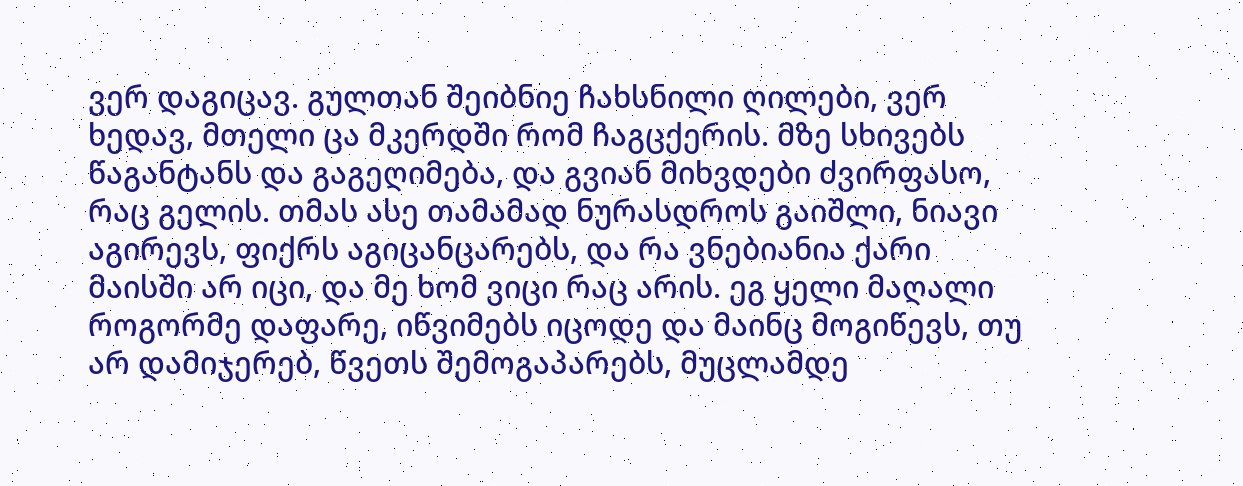ვერ დაგიცავ. გულთან შეიბნიე ჩახსნილი ღილები, ვერ ხედავ, მთელი ცა მკერდში რომ ჩაგცქერის. მზე სხივებს წაგანტანს და გაგეღიმება, და გვიან მიხვდები ძვირფასო, რაც გელის. თმას ასე თამამად ნურასდროს გაიშლი, ნიავი აგირევს, ფიქრს აგიცანცარებს, და რა ვნებიანია ქარი მაისში არ იცი, და მე ხომ ვიცი რაც არის. ეგ ყელი მაღალი როგორმე დაფარე, იწვიმებს იცოდე და მაინც მოგიწევს, თუ არ დამიჯერებ, წვეთს შემოგაპარებს, მუცლამდე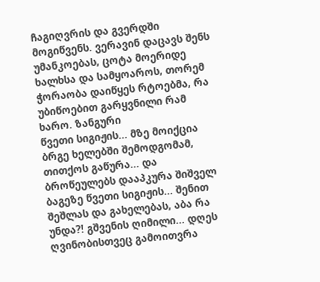ჩაგიღვრის და გვერდში მოგიწვენს. ვერავინ დაცავს შენს უმანკოებას, ცოტა მოერიდე ხალხსა და სამყოაროს, თორემ ჭორაობა დაიწყეს რტოებმა, რა უბიწოებით გარყვნილი რამ ხარო. ზანგური
წვეთი სიგიჟის... მზე მოიქცია ბრგე ხელებში შემოდგომამ, თითქოს გაწურა... და ბროწეულებს დააპკურა შიშველ ბაგეზე წვეთი სიგიჟის... შენით შეშლას და გახელებას, აბა რა უნდა?! გშვენის ღიმილი... დღეს ღვინობისთვეც გამოითვრა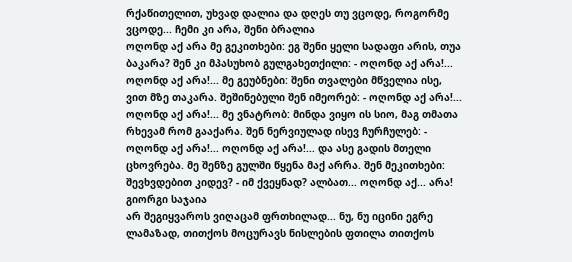რქაწითელით, უხვად დალია და დღეს თუ ვცოდე, როგორმე ვცოდე... ჩემი კი არა, შენი ბრალია
ოღონდ აქ არა მე გეკითხები: ეგ შენი ყელი სადაფი არის, თუა ბაკარა? შენ კი მპასუხობ გულგახეთქილი: - ოღონდ აქ არა!... ოღონდ აქ არა!... მე გეუბნები: შენი თვალები მწველია ისე, ვით მზე თაკარა. შეშინებული შენ იმეორებ: - ოღონდ აქ არა!... ოღონდ აქ არა!... მე ვნატრობ: მინდა ვიყო ის სიო, მაგ თმათა რხევამ რომ გააქარა. შენ ნერვიულად ისევ ჩურჩულებ: - ოღონდ აქ არა!... ოღონდ აქ არა!... და ასე გადის მთელი ცხოვრება. მე შენზე გულში წყენა მაქ არრა. შენ მეკითხები: შევხვდებით კიდევ? - იმ ქვეყნად? ალბათ... ოღონდ აქ... არა! გიორგი საჯაია
არ შეგიყვაროს ვიღაცამ ფრთხილად... ნუ, ნუ იცინი ეგრე ლამაზად, თითქოს მოცურავს ნისლების ფთილა თითქოს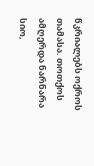წკრიალებს ოქროს თამასა. თოთქოს ამღერდა ნარნარა სიო,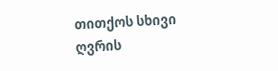თითქოს სხივი ღვრის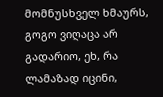მომნუსხველ ხმაურს, გოგო ვიღაცა არ გადარიო, ეხ, რა ლამაზად იცინი,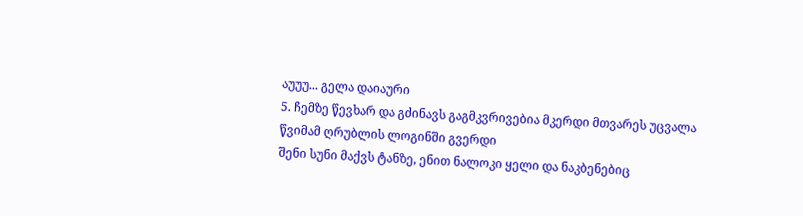აუუუ... გელა დაიაური
5. ჩემზე წევხარ და გძინავს გაგმკვრივებია მკერდი მთვარეს უცვალა წვიმამ ღრუბლის ლოგინში გვერდი
შენი სუნი მაქვს ტანზე, ენით ნალოკი ყელი და ნაკბენებიც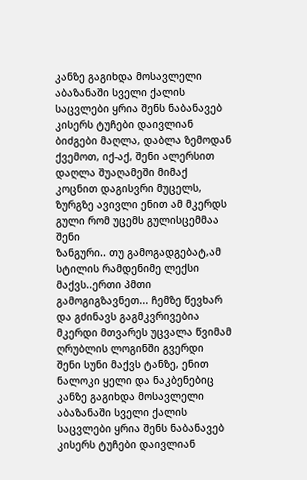კანზე გაგიხდა მოსავლელი
აბაზანაში სველი ქალის საცვლები ყრია შენს ნაბანავებ კისერს ტუჩები დაივლიან
ბიძგები მაღლა, დაბლა ზემოდან ქვემოთ, იქ-აქ, შენი ალერსით დაღლა შუაღამეში მიმაქ
კოცნით დაგისვრი მუცელს, ზურგზე ავივლი ენით ამ მკერდს გული რომ უცემს გულისცემმაა შენი
ზანგური.. თუ გამოგადგებატ,ამ სტილის რამდენიმე ლექსი მაქვს..ერთი პმთი გამოგიგზავნეთ... ჩემზე წევხარ და გძინავს გაგმკვრივებია მკერდი მთვარეს უცვალა წვიმამ ღრუბლის ლოგინში გვერდი
შენი სუნი მაქვს ტანზე, ენით ნალოკი ყელი და ნაკბენებიც კანზე გაგიხდა მოსავლელი
აბაზანაში სველი ქალის საცვლები ყრია შენს ნაბანავებ კისერს ტუჩები დაივლიან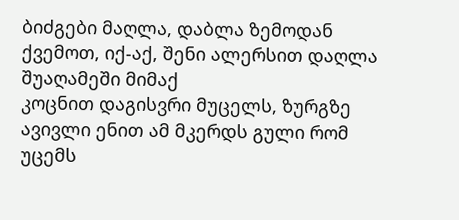ბიძგები მაღლა, დაბლა ზემოდან ქვემოთ, იქ-აქ, შენი ალერსით დაღლა შუაღამეში მიმაქ
კოცნით დაგისვრი მუცელს, ზურგზე ავივლი ენით ამ მკერდს გული რომ უცემს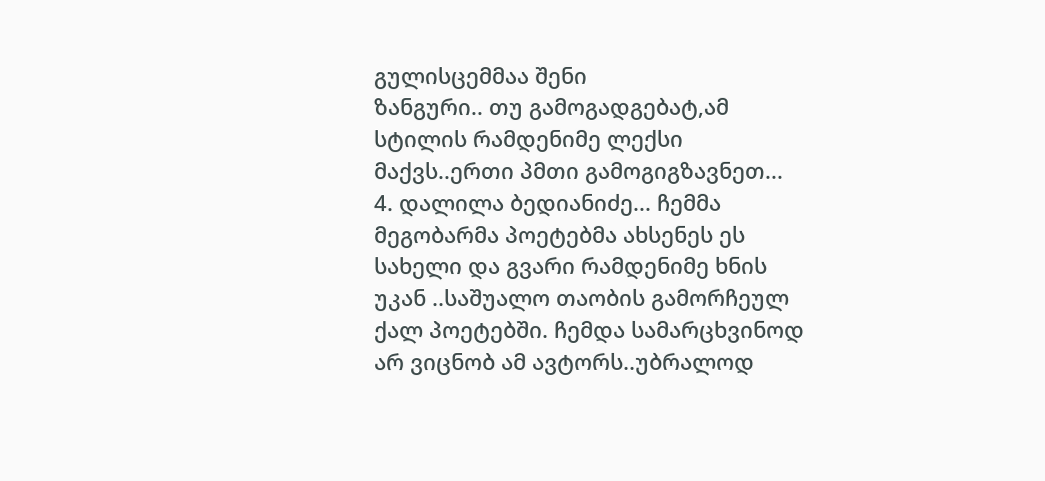გულისცემმაა შენი
ზანგური.. თუ გამოგადგებატ,ამ სტილის რამდენიმე ლექსი მაქვს..ერთი პმთი გამოგიგზავნეთ...
4. დალილა ბედიანიძე... ჩემმა მეგობარმა პოეტებმა ახსენეს ეს სახელი და გვარი რამდენიმე ხნის უკან ..საშუალო თაობის გამორჩეულ ქალ პოეტებში. ჩემდა სამარცხვინოდ არ ვიცნობ ამ ავტორს..უბრალოდ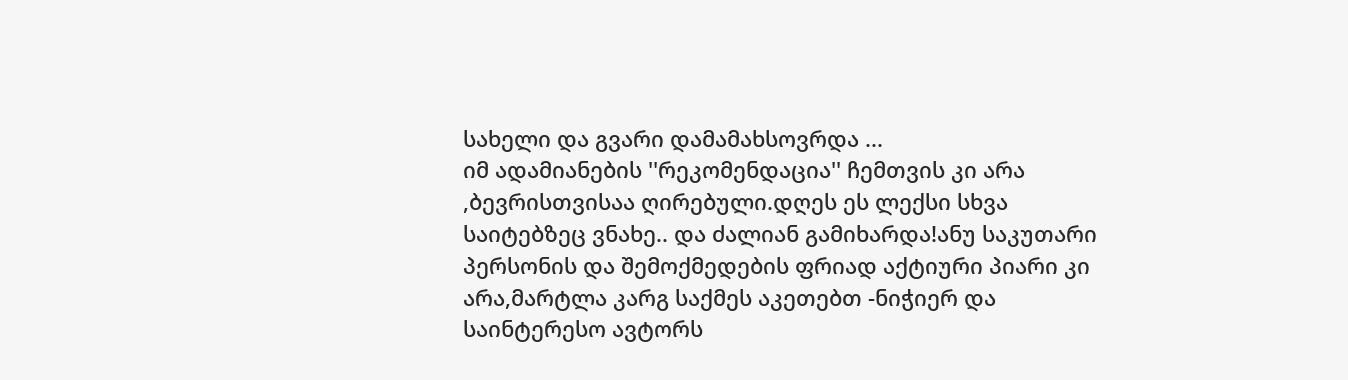სახელი და გვარი დამამახსოვრდა ...
იმ ადამიანების ''რეკომენდაცია'' ჩემთვის კი არა ,ბევრისთვისაა ღირებული.დღეს ეს ლექსი სხვა საიტებზეც ვნახე.. და ძალიან გამიხარდა!ანუ საკუთარი პერსონის და შემოქმედების ფრიად აქტიური პიარი კი არა,მარტლა კარგ საქმეს აკეთებთ -ნიჭიერ და საინტერესო ავტორს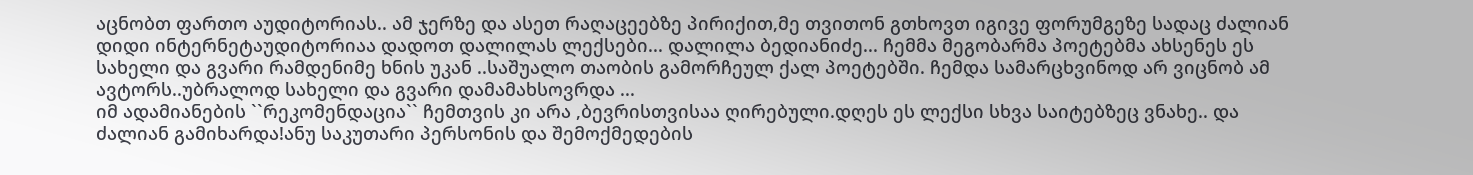აცნობთ ფართო აუდიტორიას.. ამ ჯერზე და ასეთ რაღაცეებზე პირიქით,მე თვითონ გთხოვთ იგივე ფორუმგეზე სადაც ძალიან დიდი ინტერნეტაუდიტორიაა დადოთ დალილას ლექსები... დალილა ბედიანიძე... ჩემმა მეგობარმა პოეტებმა ახსენეს ეს სახელი და გვარი რამდენიმე ხნის უკან ..საშუალო თაობის გამორჩეულ ქალ პოეტებში. ჩემდა სამარცხვინოდ არ ვიცნობ ამ ავტორს..უბრალოდ სახელი და გვარი დამამახსოვრდა ...
იმ ადამიანების ``რეკომენდაცია`` ჩემთვის კი არა ,ბევრისთვისაა ღირებული.დღეს ეს ლექსი სხვა საიტებზეც ვნახე.. და ძალიან გამიხარდა!ანუ საკუთარი პერსონის და შემოქმედების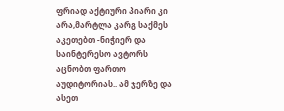ფრიად აქტიური პიარი კი არა,მარტლა კარგ საქმეს აკეთებთ -ნიჭიერ და საინტერესო ავტორს აცნობთ ფართო აუდიტორიას.. ამ ჯერზე და ასეთ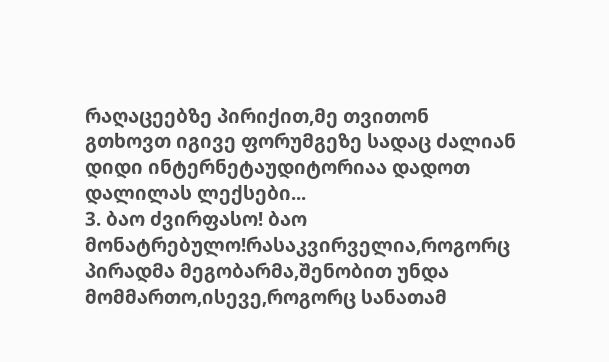რაღაცეებზე პირიქით,მე თვითონ გთხოვთ იგივე ფორუმგეზე სადაც ძალიან დიდი ინტერნეტაუდიტორიაა დადოთ დალილას ლექსები...
3. ბაო ძვირფასო! ბაო მონატრებულო!რასაკვირველია,როგორც პირადმა მეგობარმა,შენობით უნდა მომმართო,ისევე,როგორც სანათამ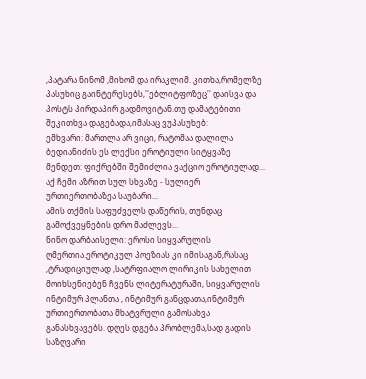,პატარა ნინომ ,მიხომ და ირაკლიმ. კითხა,რომელზე პასუხიც გაინტერესებს,''ებლიტფოზეც'' დაისვა და პოსტს პირდაპირ გადმოვიტან.თუ დამატებითი შეკითხვა დაგებადა,იმასაც ვუპასუხებ:
ემხვარი: მართლა არ ვიცი, რატომაა დალილა ბედიანიძის ეს ლექსი ეროტიული სიტყვაზე მენდეთ: ფიქრებში შემიძლია ვაქციო ეროტიულად...
აქ ჩემი აზრით სულ სხვაზე - სულიერ ურთიერთობაზეა საუბარი...
ამის თქმის საფუძველს დაწერის, თუნდაც გამოქვეყნების დრო მაძლევს...
ნინო დარბაისელი: ეროსი სიყვარულის ღმერთია.ეროტიკულ პოეზიას კი იმისაგან,რასაც ,ტრადიციულად ,სატრფიალო ლირიკის სახელით მოიხსენიებენ ჩვენს ლიტერატურაში, სიყვარულის ინტიმურ პლანთა , ინტიმურ განცდათა,ინტიმურ ურთიერთობათა მხატვრული გამოსახვა განასხვავებს. დღეს დგება პრობლემა,სად გადის საზღვარი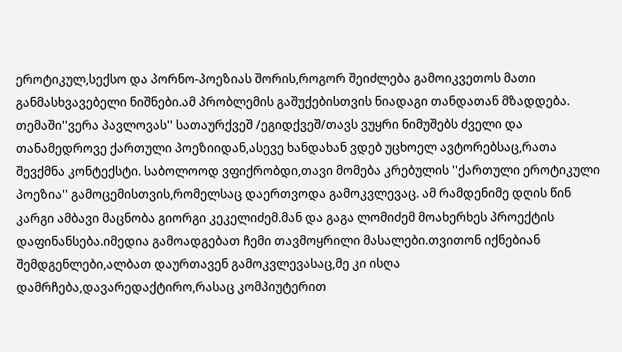ეროტიკულ,სექსო და პორნო-პოეზიას შორის,როგორ შეიძლება გამოიკვეთოს მათი განმასხვავებელი ნიშნები.ამ პრობლემის გაშუქებისთვის ნიადაგი თანდათან მზადდება. თემაში''ვერა პავლოვას'' სათაურქვეშ /ეგიდქვეშ/თავს ვუყრი ნიმუშებს ძველი და თანამედროვე ქართული პოეზიიდან,ასევე ხანდახან ვდებ უცხოელ ავტორებსაც,რათა შევქმნა კონტექსტი. საბოლოოდ ვფიქრობდი,თავი მომება კრებულის ''ქართული ეროტიკული პოეზია'' გამოცემისთვის,რომელსაც დაერთვოდა გამოკვლევაც. ამ რამდენიმე დღის წინ კარგი ამბავი მაცნობა გიორგი კეკელიძემ.მან და გაგა ლომიძემ მოახერხეს პროექტის დაფინანსება.იმედია გამოადგებათ ჩემი თავმოყრილი მასალები.თვითონ იქნებიან შემდგენლები,ალბათ დაურთავენ გამოკვლევასაც,მე კი ისღა დამრჩება,დავარედაქტირო,რასაც კომპიუტერით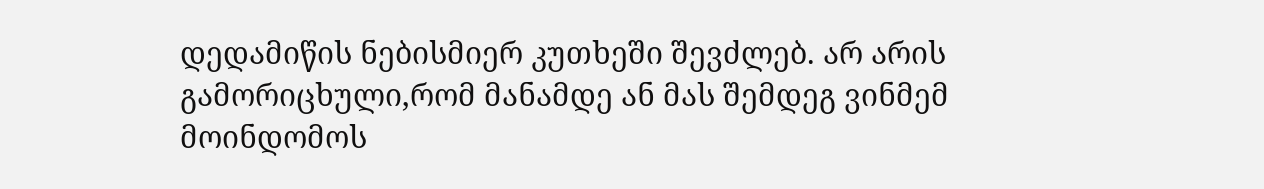დედამიწის ნებისმიერ კუთხეში შევძლებ. არ არის გამორიცხული,რომ მანამდე ან მას შემდეგ ვინმემ მოინდომოს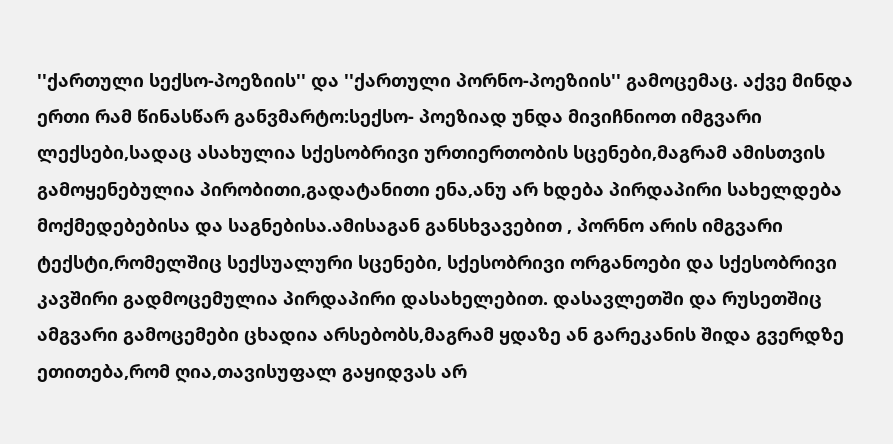''ქართული სექსო-პოეზიის'' და ''ქართული პორნო-პოეზიის'' გამოცემაც. აქვე მინდა ერთი რამ წინასწარ განვმარტო:სექსო- პოეზიად უნდა მივიჩნიოთ იმგვარი ლექსები,სადაც ასახულია სქესობრივი ურთიერთობის სცენები,მაგრამ ამისთვის გამოყენებულია პირობითი,გადატანითი ენა,ანუ არ ხდება პირდაპირი სახელდება მოქმედებებისა და საგნებისა.ამისაგან განსხვავებით , პორნო არის იმგვარი ტექსტი,რომელშიც სექსუალური სცენები, სქესობრივი ორგანოები და სქესობრივი კავშირი გადმოცემულია პირდაპირი დასახელებით. დასავლეთში და რუსეთშიც ამგვარი გამოცემები ცხადია არსებობს,მაგრამ ყდაზე ან გარეკანის შიდა გვერდზე ეთითება,რომ ღია,თავისუფალ გაყიდვას არ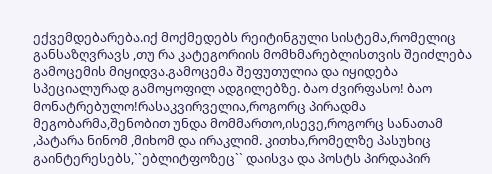ექვემდებარება.იქ მოქმედებს რეიტინგული სისტემა,რომელიც განსაზღვრავს ,თუ რა კატეგორიის მომხმარებლისთვის შეიძლება გამოცემის მიყიდვა.გამოცემა შეფუთულია და იყიდება სპეციალურად გამოყოფილ ადგილებზე. ბაო ძვირფასო! ბაო მონატრებულო!რასაკვირველია,როგორც პირადმა მეგობარმა,შენობით უნდა მომმართო,ისევე,როგორც სანათამ ,პატარა ნინომ ,მიხომ და ირაკლიმ. კითხა,რომელზე პასუხიც გაინტერესებს,``ებლიტფოზეც`` დაისვა და პოსტს პირდაპირ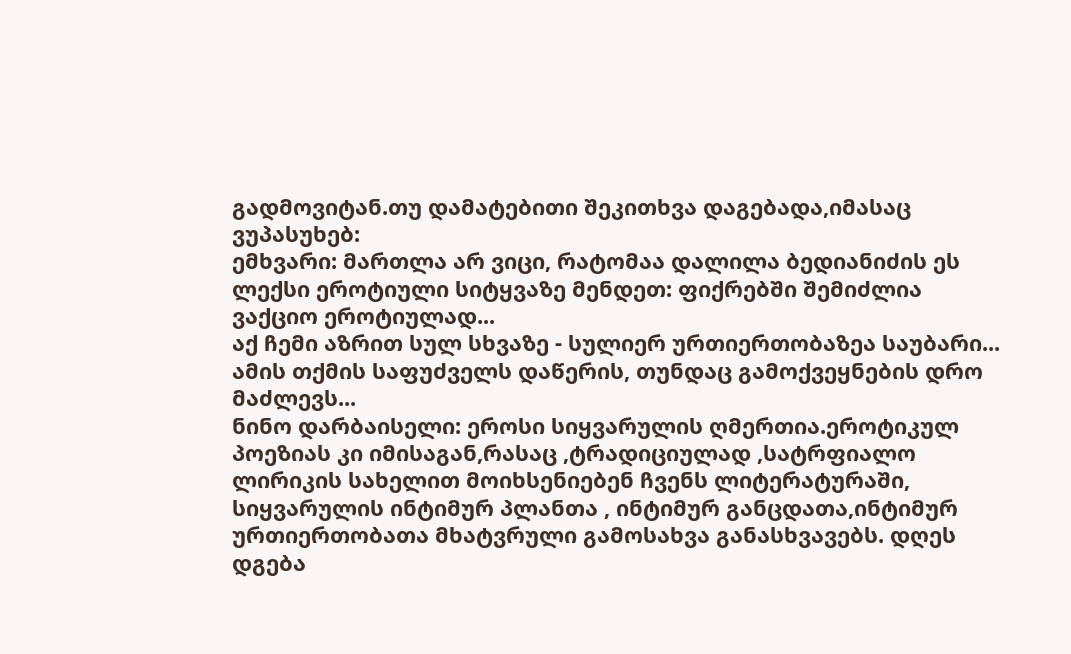გადმოვიტან.თუ დამატებითი შეკითხვა დაგებადა,იმასაც ვუპასუხებ:
ემხვარი: მართლა არ ვიცი, რატომაა დალილა ბედიანიძის ეს ლექსი ეროტიული სიტყვაზე მენდეთ: ფიქრებში შემიძლია ვაქციო ეროტიულად...
აქ ჩემი აზრით სულ სხვაზე - სულიერ ურთიერთობაზეა საუბარი...
ამის თქმის საფუძველს დაწერის, თუნდაც გამოქვეყნების დრო მაძლევს...
ნინო დარბაისელი: ეროსი სიყვარულის ღმერთია.ეროტიკულ პოეზიას კი იმისაგან,რასაც ,ტრადიციულად ,სატრფიალო ლირიკის სახელით მოიხსენიებენ ჩვენს ლიტერატურაში, სიყვარულის ინტიმურ პლანთა , ინტიმურ განცდათა,ინტიმურ ურთიერთობათა მხატვრული გამოსახვა განასხვავებს. დღეს დგება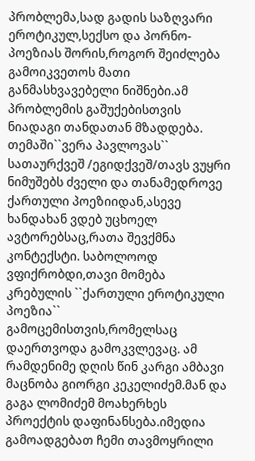პრობლემა,სად გადის საზღვარი ეროტიკულ,სექსო და პორნო-პოეზიას შორის,როგორ შეიძლება გამოიკვეთოს მათი განმასხვავებელი ნიშნები.ამ პრობლემის გაშუქებისთვის ნიადაგი თანდათან მზადდება. თემაში``ვერა პავლოვას`` სათაურქვეშ /ეგიდქვეშ/თავს ვუყრი ნიმუშებს ძველი და თანამედროვე ქართული პოეზიიდან,ასევე ხანდახან ვდებ უცხოელ ავტორებსაც,რათა შევქმნა კონტექსტი. საბოლოოდ ვფიქრობდი,თავი მომება კრებულის ``ქართული ეროტიკული პოეზია`` გამოცემისთვის,რომელსაც დაერთვოდა გამოკვლევაც. ამ რამდენიმე დღის წინ კარგი ამბავი მაცნობა გიორგი კეკელიძემ.მან და გაგა ლომიძემ მოახერხეს პროექტის დაფინანსება.იმედია გამოადგებათ ჩემი თავმოყრილი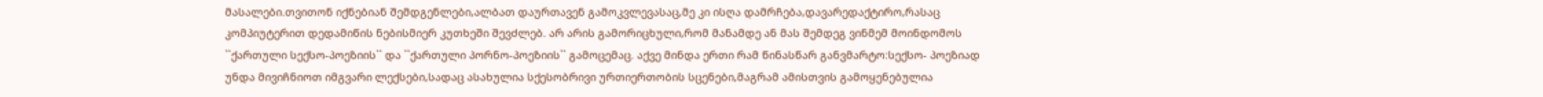მასალები.თვითონ იქნებიან შემდგენლები,ალბათ დაურთავენ გამოკვლევასაც,მე კი ისღა დამრჩება,დავარედაქტირო,რასაც კომპიუტერით დედამიწის ნებისმიერ კუთხეში შევძლებ. არ არის გამორიცხული,რომ მანამდე ან მას შემდეგ ვინმემ მოინდომოს ``ქართული სექსო-პოეზიის`` და ``ქართული პორნო-პოეზიის`` გამოცემაც. აქვე მინდა ერთი რამ წინასწარ განვმარტო:სექსო- პოეზიად უნდა მივიჩნიოთ იმგვარი ლექსები,სადაც ასახულია სქესობრივი ურთიერთობის სცენები,მაგრამ ამისთვის გამოყენებულია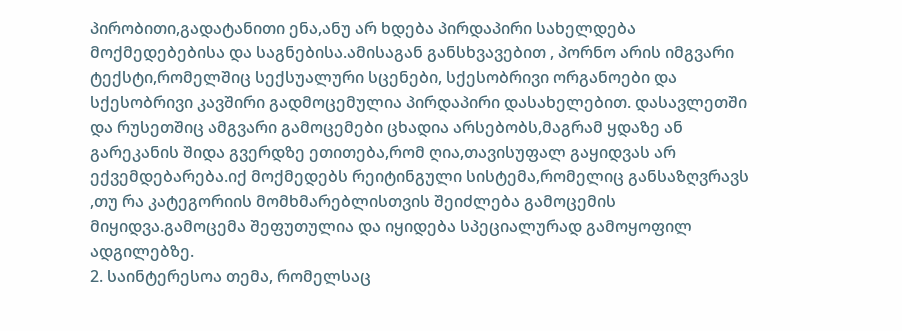პირობითი,გადატანითი ენა,ანუ არ ხდება პირდაპირი სახელდება მოქმედებებისა და საგნებისა.ამისაგან განსხვავებით , პორნო არის იმგვარი ტექსტი,რომელშიც სექსუალური სცენები, სქესობრივი ორგანოები და სქესობრივი კავშირი გადმოცემულია პირდაპირი დასახელებით. დასავლეთში და რუსეთშიც ამგვარი გამოცემები ცხადია არსებობს,მაგრამ ყდაზე ან გარეკანის შიდა გვერდზე ეთითება,რომ ღია,თავისუფალ გაყიდვას არ ექვემდებარება.იქ მოქმედებს რეიტინგული სისტემა,რომელიც განსაზღვრავს ,თუ რა კატეგორიის მომხმარებლისთვის შეიძლება გამოცემის მიყიდვა.გამოცემა შეფუთულია და იყიდება სპეციალურად გამოყოფილ ადგილებზე.
2. საინტერესოა თემა, რომელსაც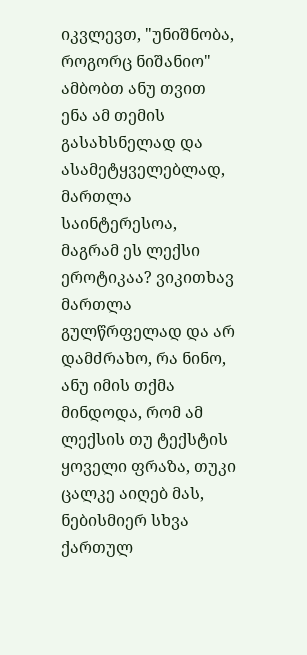იკვლევთ, "უნიშნობა, როგორც ნიშანიო" ამბობთ ანუ თვით ენა ამ თემის გასახსნელად და ასამეტყველებლად, მართლა საინტერესოა, მაგრამ ეს ლექსი ეროტიკაა? ვიკითხავ მართლა გულწრფელად და არ დამძრახო, რა ნინო, ანუ იმის თქმა მინდოდა, რომ ამ ლექსის თუ ტექსტის ყოველი ფრაზა, თუკი ცალკე აიღებ მას, ნებისმიერ სხვა ქართულ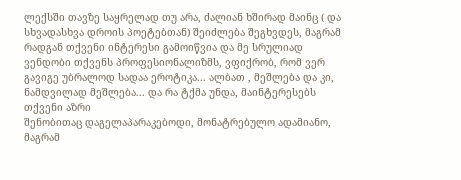ლექსში თავზე საყრელად თუ არა, ძალიან ხშირად მაინც ( და სხვადასხვა დროის პოეტებთან) შეიძლება შეგხვდეს, მაგრამ რადგან თქვენი ინტერესი გამოიწვია და მე სრულიად ვენდობი თქვენს პროფესიონალიზმს, ვფიქრობ, რომ ვერ გავიგე უბრალოდ სადაა ეროტიკა... ალბათ , მეშლება და კი, ნამდვილად მეშლება... და რა ტქმა უნდა, მაინტერესებს თქვენი აზრი
შენობითაც დაგელაპარაკებოდი, მონატრებულო ადამიანო, მაგრამ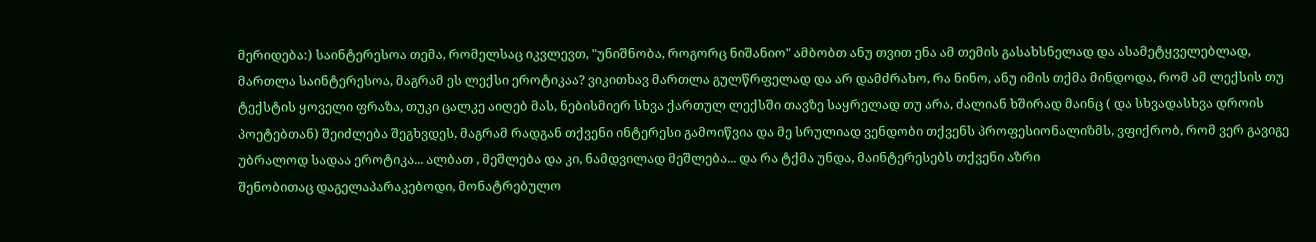მერიდება:) საინტერესოა თემა, რომელსაც იკვლევთ, "უნიშნობა, როგორც ნიშანიო" ამბობთ ანუ თვით ენა ამ თემის გასახსნელად და ასამეტყველებლად, მართლა საინტერესოა, მაგრამ ეს ლექსი ეროტიკაა? ვიკითხავ მართლა გულწრფელად და არ დამძრახო, რა ნინო, ანუ იმის თქმა მინდოდა, რომ ამ ლექსის თუ ტექსტის ყოველი ფრაზა, თუკი ცალკე აიღებ მას, ნებისმიერ სხვა ქართულ ლექსში თავზე საყრელად თუ არა, ძალიან ხშირად მაინც ( და სხვადასხვა დროის პოეტებთან) შეიძლება შეგხვდეს, მაგრამ რადგან თქვენი ინტერესი გამოიწვია და მე სრულიად ვენდობი თქვენს პროფესიონალიზმს, ვფიქრობ, რომ ვერ გავიგე უბრალოდ სადაა ეროტიკა... ალბათ , მეშლება და კი, ნამდვილად მეშლება... და რა ტქმა უნდა, მაინტერესებს თქვენი აზრი
შენობითაც დაგელაპარაკებოდი, მონატრებულო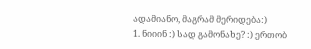ადამიანო, მაგრამ მერიდება:)
1. ნიიინ :) სად გამონახე? :) ერთობ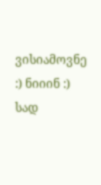ვისიამოვნე :) ნიიინ :) სად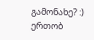გამონახე? :) ერთობ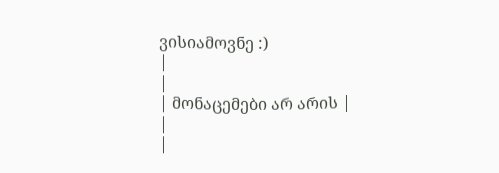ვისიამოვნე :)
|
|
| მონაცემები არ არის |
|
|